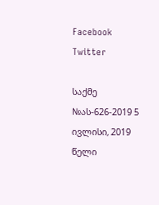Facebook Twitter

საქმე №ას-626-2019 5 ივლისი, 2019 წელი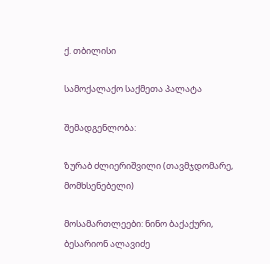ქ. თბილისი

სამოქალაქო საქმეთა პალატა

შემადგენლობა:

ზურაბ ძლიერიშვილი (თავმჯდომარე, მომხსენებელი)

მოსამართლეები: ნინო ბაქაქური, ბესარიონ ალავიძე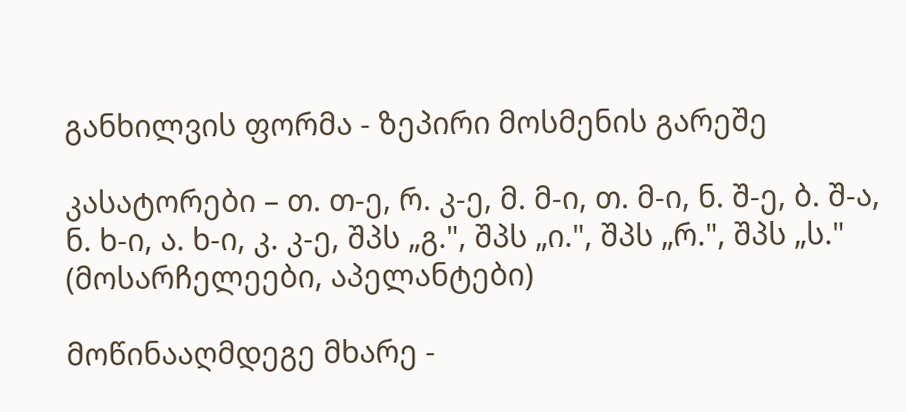განხილვის ფორმა - ზეპირი მოსმენის გარეშე

კასატორები – თ. თ-ე, რ. კ-ე, მ. მ-ი, თ. მ-ი, ნ. შ-ე, ბ. შ-ა, ნ. ხ-ი, ა. ხ-ი, კ. კ-ე, შპს „გ.", შპს „ი.", შპს „რ.", შპს „ს." (მოსარჩელეები, აპელანტები)

მოწინააღმდეგე მხარე -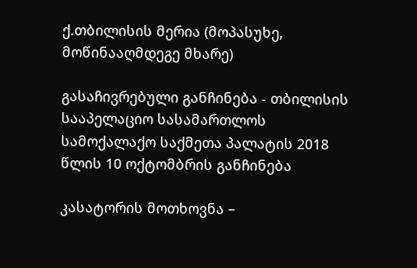ქ.თბილისის მერია (მოპასუხე, მოწინააღმდეგე მხარე)

გასაჩივრებული განჩინება - თბილისის სააპელაციო სასამართლოს სამოქალაქო საქმეთა პალატის 2018 წლის 10 ოქტომბრის განჩინება

კასატორის მოთხოვნა –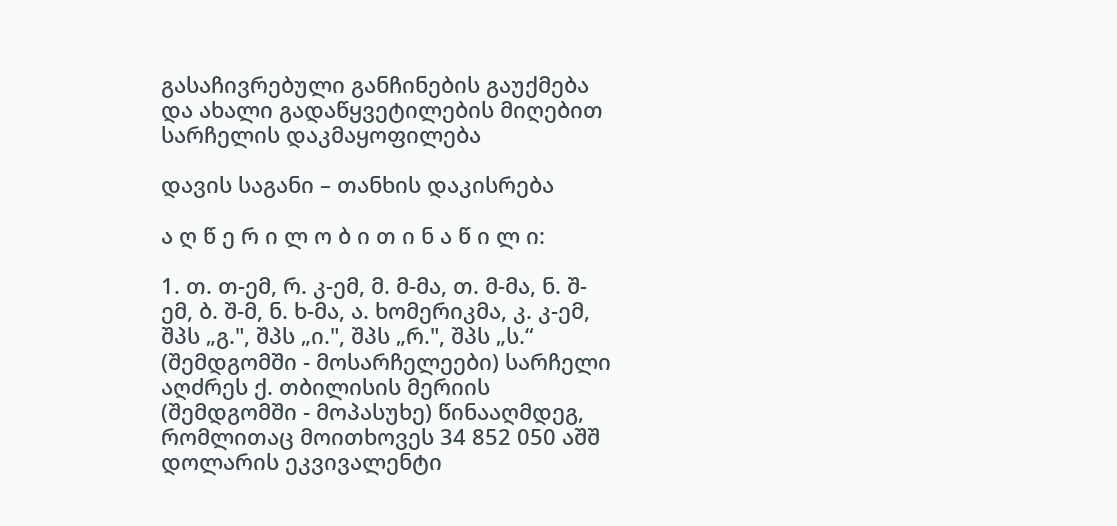გასაჩივრებული განჩინების გაუქმება და ახალი გადაწყვეტილების მიღებით სარჩელის დაკმაყოფილება

დავის საგანი – თანხის დაკისრება

ა ღ წ ე რ ი ლ ო ბ ი თ ი ნ ა წ ი ლ ი:

1. თ. თ-ემ, რ. კ-ემ, მ. მ-მა, თ. მ-მა, ნ. შ-ემ, ბ. შ-მ, ნ. ხ-მა, ა. ხომერიკმა, კ. კ-ემ, შპს „გ.", შპს „ი.", შპს „რ.", შპს „ს.“ (შემდგომში - მოსარჩელეები) სარჩელი აღძრეს ქ. თბილისის მერიის (შემდგომში - მოპასუხე) წინააღმდეგ, რომლითაც მოითხოვეს 34 852 050 აშშ დოლარის ეკვივალენტი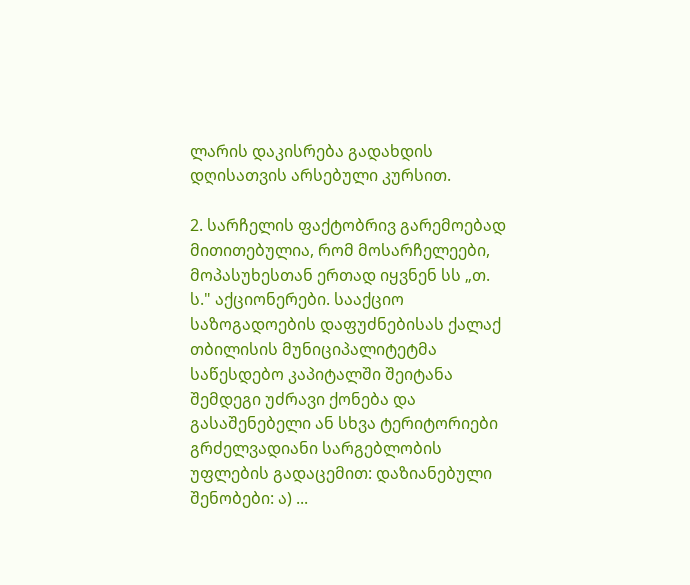ლარის დაკისრება გადახდის დღისათვის არსებული კურსით.

2. სარჩელის ფაქტობრივ გარემოებად მითითებულია, რომ მოსარჩელეები, მოპასუხესთან ერთად იყვნენ სს „თ. ს." აქციონერები. სააქციო საზოგადოების დაფუძნებისას ქალაქ თბილისის მუნიციპალიტეტმა საწესდებო კაპიტალში შეიტანა შემდეგი უძრავი ქონება და გასაშენებელი ან სხვა ტერიტორიები გრძელვადიანი სარგებლობის უფლების გადაცემით: დაზიანებული შენობები: ა) ...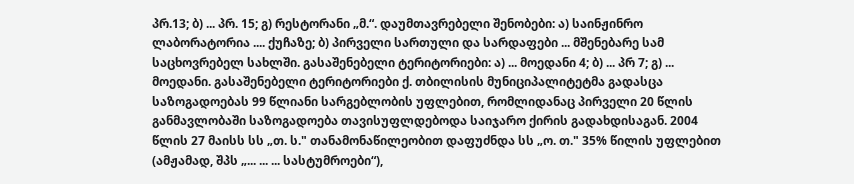პრ.13; ბ) ... პრ. 15; გ) რესტორანი „მ.“. დაუმთავრებელი შენობები: ა) საინჟინრო ლაბორატორია .... ქუჩაზე; ბ) პირველი სართული და სარდაფები ... მშენებარე სამ საცხოვრებელ სახლში. გასაშენებელი ტერიტორიები: ა) ... მოედანი 4; ბ) ... პრ 7; გ) ... მოედანი. გასაშენებელი ტერიტორიები ქ. თბილისის მუნიციპალიტეტმა გადასცა საზოგადოებას 99 წლიანი სარგებლობის უფლებით, რომლიდანაც პირველი 20 წლის განმავლობაში საზოგადოება თავისუფლდებოდა საიჯარო ქირის გადახდისაგან. 2004 წლის 27 მაისს სს „თ. ს." თანამონაწილეობით დაფუძნდა სს „ო. თ." 35% წილის უფლებით (ამჟამად, შპს „... ... ... სასტუმროები“),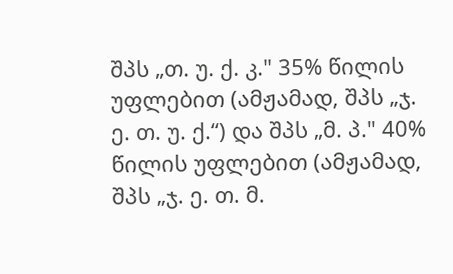შპს „თ. უ. ქ. კ." 35% წილის უფლებით (ამჟამად, შპს „ჯ. ე. თ. უ. ქ.“) და შპს „მ. პ." 40% წილის უფლებით (ამჟამად, შპს „ჯ. ე. თ. მ.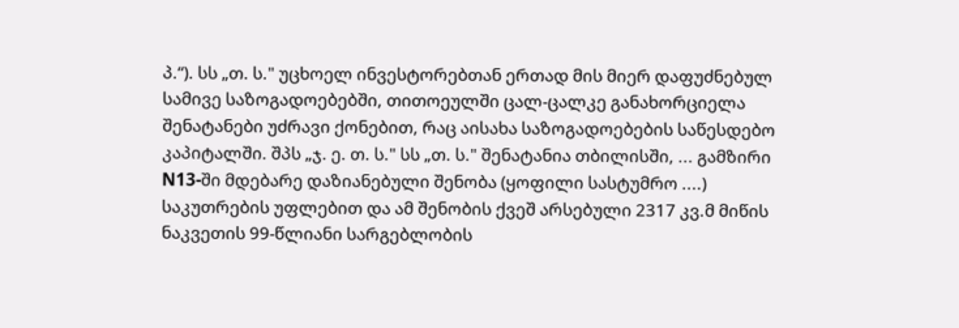პ.“). სს „თ. ს." უცხოელ ინვესტორებთან ერთად მის მიერ დაფუძნებულ სამივე საზოგადოებებში, თითოეულში ცალ-ცალკე განახორციელა შენატანები უძრავი ქონებით, რაც აისახა საზოგადოებების საწესდებო კაპიტალში. შპს „ჯ. ე. თ. ს." სს „თ. ს." შენატანია თბილისში, ... გამზირი N13-ში მდებარე დაზიანებული შენობა (ყოფილი სასტუმრო ....) საკუთრების უფლებით და ამ შენობის ქვეშ არსებული 2317 კვ.მ მიწის ნაკვეთის 99-წლიანი სარგებლობის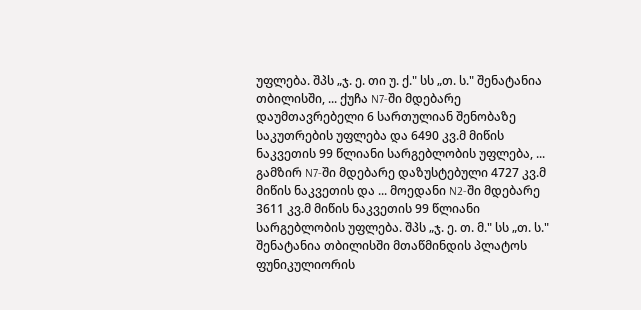უფლება. შპს „ჯ. ე. თი უ. ქ." სს „თ. ს." შენატანია თბილისში, ... ქუჩა N7-ში მდებარე დაუმთავრებელი 6 სართულიან შენობაზე საკუთრების უფლება და 6490 კვ.მ მიწის ნაკვეთის 99 წლიანი სარგებლობის უფლება, ... გამზირ N7-ში მდებარე დაზუსტებული 4727 კვ.მ მიწის ნაკვეთის და ... მოედანი N2-ში მდებარე 3611 კვ.მ მიწის ნაკვეთის 99 წლიანი სარგებლობის უფლება. შპს „ჯ. ე. თ. მ." სს „თ. ს." შენატანია თბილისში მთაწმინდის პლატოს ფუნიკულიორის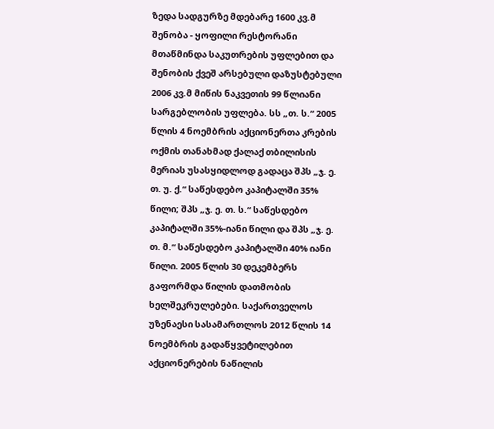ზედა სადგურზე მდებარე 1600 კვ.მ შენობა - ყოფილი რესტორანი მთაწმინდა საკუთრების უფლებით და შენობის ქვეშ არსებული დაზუსტებული 2006 კვ.მ მიწის ნაკვეთის 99 წლიანი სარგებლობის უფლება. სს „თ. ს.“ 2005 წლის 4 ნოემბრის აქციონერთა კრების ოქმის თანახმად ქალაქ თბილისის მერიას უსასყიდლოდ გადაცა შპს „ჯ. ე. თ. უ. ქ.“ საწესდებო კაპიტალში 35% წილი; შპს „ჯ. ე. თ. ს.“ საწესდებო კაპიტალში 35%-იანი წილი და შპს „ჯ. ე. თ. მ.“ საწესდებო კაპიტალში 40% იანი წილი. 2005 წლის 30 დეკემბერს გაფორმდა წილის დათმობის ხელშეკრულებები. საქართველოს უზენაესი სასამართლოს 2012 წლის 14 ნოემბრის გადაწყვეტილებით აქციონერების ნაწილის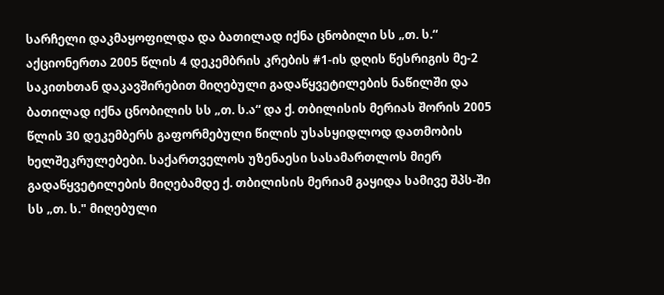სარჩელი დაკმაყოფილდა და ბათილად იქნა ცნობილი სს „თ. ს.“ აქციონერთა 2005 წლის 4 დეკემბრის კრების #1-ის დღის წესრიგის მე-2 საკითხთან დაკავშირებით მიღებული გადაწყვეტილების ნაწილში და ბათილად იქნა ცნობილის სს „თ. ს.ა“ და ქ. თბილისის მერიას შორის 2005 წლის 30 დეკემბერს გაფორმებული წილის უსასყიდლოდ დათმობის ხელშეკრულებები. საქართველოს უზენაესი სასამართლოს მიერ გადაწყვეტილების მიღებამდე ქ. თბილისის მერიამ გაყიდა სამივე შპს-ში სს „თ. ს." მიღებული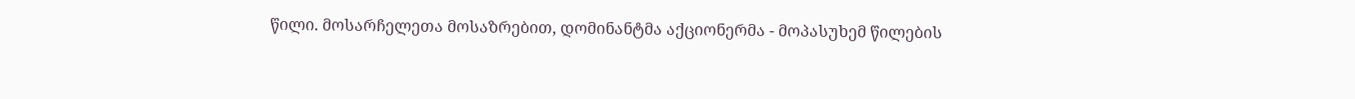წილი. მოსარჩელეთა მოსაზრებით, დომინანტმა აქციონერმა - მოპასუხემ წილების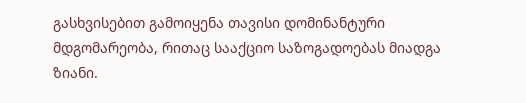გასხვისებით გამოიყენა თავისი დომინანტური მდგომარეობა, რითაც სააქციო საზოგადოებას მიადგა ზიანი.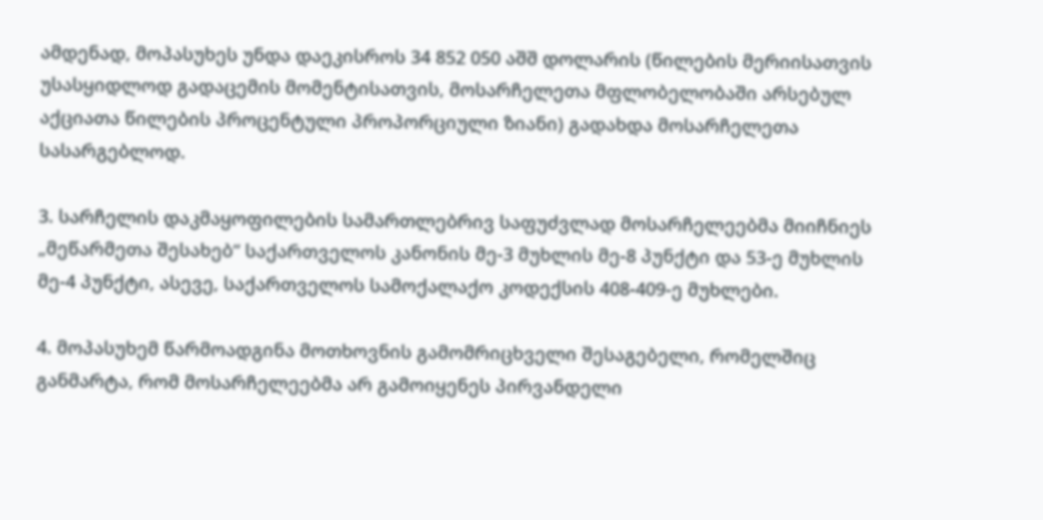ამდენად, მოპასუხეს უნდა დაეკისროს 34 852 050 აშშ დოლარის (წილების მერიისათვის უსასყიდლოდ გადაცემის მომენტისათვის, მოსარჩელეთა მფლობელობაში არსებულ აქციათა წილების პროცენტული პროპორციული ზიანი) გადახდა მოსარჩელეთა სასარგებლოდ.

3. სარჩელის დაკმაყოფილების სამართლებრივ საფუძვლად მოსარჩელეებმა მიიჩნიეს „მეწარმეთა შესახებ“ საქართველოს კანონის მე-3 მუხლის მე-8 პუნქტი და 53-ე მუხლის მე-4 პუნქტი, ასევე, საქართველოს სამოქალაქო კოდექსის 408-409-ე მუხლები.

4. მოპასუხემ წარმოადგინა მოთხოვნის გამომრიცხველი შესაგებელი, რომელშიც განმარტა, რომ მოსარჩელეებმა არ გამოიყენეს პირვანდელი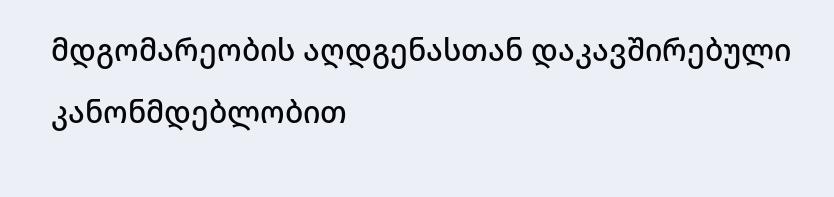მდგომარეობის აღდგენასთან დაკავშირებული კანონმდებლობით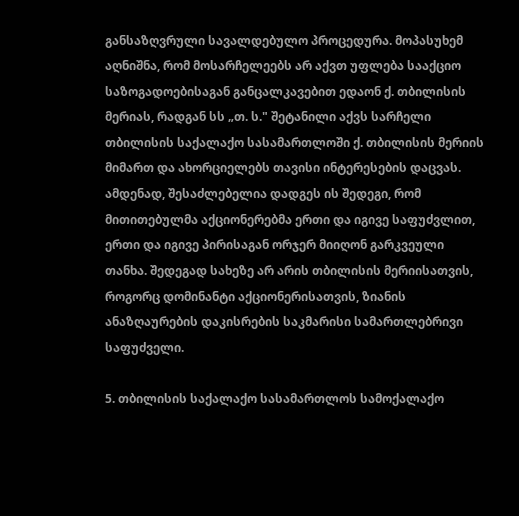განსაზღვრული სავალდებულო პროცედურა. მოპასუხემ აღნიშნა, რომ მოსარჩელეებს არ აქვთ უფლება სააქციო საზოგადოებისაგან განცალკავებით ედაონ ქ. თბილისის მერიას, რადგან სს „თ. ს." შეტანილი აქვს სარჩელი თბილისის საქალაქო სასამართლოში ქ. თბილისის მერიის მიმართ და ახორციელებს თავისი ინტერესების დაცვას. ამდენად, შესაძლებელია დადგეს ის შედეგი, რომ მითითებულმა აქციონერებმა ერთი და იგივე საფუძვლით, ერთი და იგივე პირისაგან ორჯერ მიიღონ გარკვეული თანხა. შედეგად სახეზე არ არის თბილისის მერიისათვის, როგორც დომინანტი აქციონერისათვის, ზიანის ანაზღაურების დაკისრების საკმარისი სამართლებრივი საფუძველი.

5. თბილისის საქალაქო სასამართლოს სამოქალაქო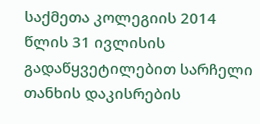საქმეთა კოლეგიის 2014 წლის 31 ივლისის გადაწყვეტილებით სარჩელი თანხის დაკისრების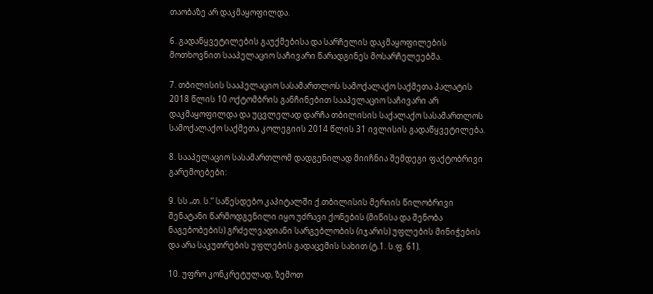თაობაზე არ დაკმაყოფილდა.

6. გადაწყვეტილების გაუქმებისა და სარჩელის დაკმაყოფილების მოთხოვნით სააპელაციო საჩივარი წარადგინეს მოსარჩელეებმა.

7. თბილისის სააპელაციო სასამართლოს სამოქალაქო საქმეთა პალატის 2018 წლის 10 ოქტომბრის განჩინებით სააპელაციო საჩივარი არ დაკმაყოფილდა და უცვლელად დარჩა თბილისის საქალაქო სასამართლოს სამოქალაქო საქმეთა კოლეგიის 2014 წლის 31 ივლისის გადაწყვეტილება.

8. სააპელაციო სასამართლომ დადგენილად მიიჩნია შემდეგი ფაქტობრივი გარემოებები:

9. სს „თ. ს.“ საწესდებო კაპიტალში ქ.თბილისის მერიის წილობრივი შენატანი წარმოდგენილი იყო უძრავი ქონების (მიწისა და შენობა ნაგებობების) გრძელვადიანი სარგებლობის (იჯარის) უფლების მინიჭების და არა საკუთრების უფლების გადაცემის სახით (ტ.1. ს.ფ. 61).

10. უფრო კონკრეტულად, ზემოთ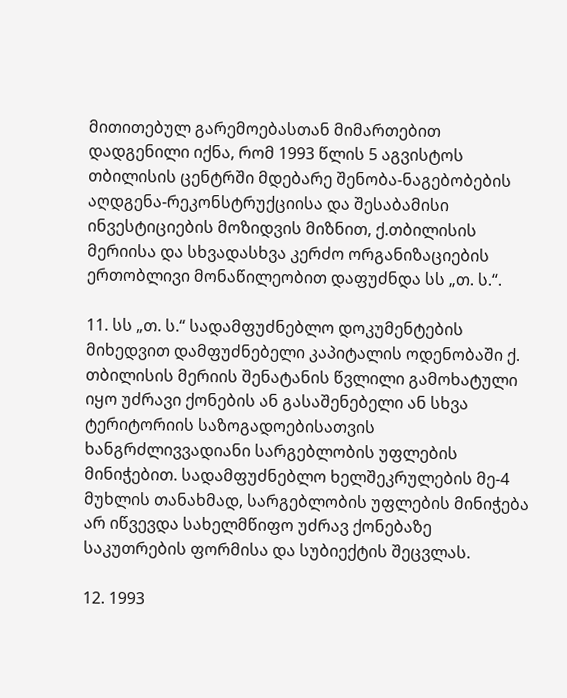მითითებულ გარემოებასთან მიმართებით დადგენილი იქნა, რომ 1993 წლის 5 აგვისტოს თბილისის ცენტრში მდებარე შენობა-ნაგებობების აღდგენა-რეკონსტრუქციისა და შესაბამისი ინვესტიციების მოზიდვის მიზნით, ქ.თბილისის მერიისა და სხვადასხვა კერძო ორგანიზაციების ერთობლივი მონაწილეობით დაფუძნდა სს „თ. ს.“.

11. სს „თ. ს.“ სადამფუძნებლო დოკუმენტების მიხედვით დამფუძნებელი კაპიტალის ოდენობაში ქ. თბილისის მერიის შენატანის წვლილი გამოხატული იყო უძრავი ქონების ან გასაშენებელი ან სხვა ტერიტორიის საზოგადოებისათვის ხანგრძლივვადიანი სარგებლობის უფლების მინიჭებით. სადამფუძნებლო ხელშეკრულების მე-4 მუხლის თანახმად, სარგებლობის უფლების მინიჭება არ იწვევდა სახელმწიფო უძრავ ქონებაზე საკუთრების ფორმისა და სუბიექტის შეცვლას.

12. 1993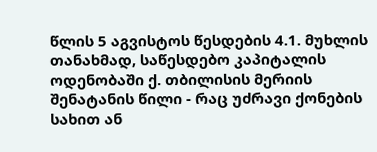წლის 5 აგვისტოს წესდების 4.1. მუხლის თანახმად, საწესდებო კაპიტალის ოდენობაში ქ. თბილისის მერიის შენატანის წილი - რაც უძრავი ქონების სახით ან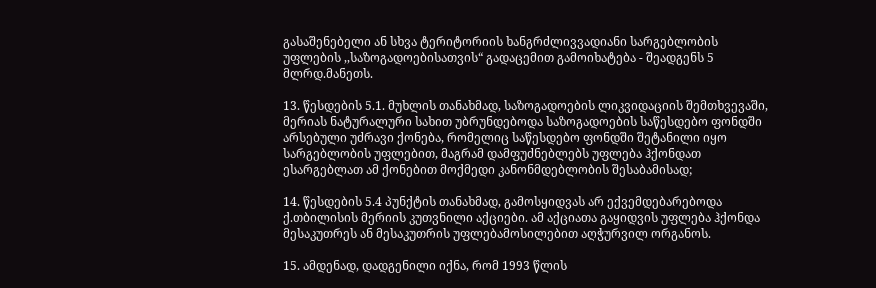გასაშენებელი ან სხვა ტერიტორიის ხანგრძლივვადიანი სარგებლობის უფლების ,,საზოგადოებისათვის“ გადაცემით გამოიხატება - შეადგენს 5 მლრდ.მანეთს.

13. წესდების 5.1. მუხლის თანახმად, საზოგადოების ლიკვიდაციის შემთხვევაში, მერიას ნატურალური სახით უბრუნდებოდა საზოგადოების საწესდებო ფონდში არსებული უძრავი ქონება, რომელიც საწესდებო ფონდში შეტანილი იყო სარგებლობის უფლებით, მაგრამ დამფუძნებლებს უფლება ჰქონდათ ესარგებლათ ამ ქონებით მოქმედი კანონმდებლობის შესაბამისად;

14. წესდების 5.4 პუნქტის თანახმად, გამოსყიდვას არ ექვემდებარებოდა ქ.თბილისის მერიის კუთვნილი აქციები. ამ აქციათა გაყიდვის უფლება ჰქონდა მესაკუთრეს ან მესაკუთრის უფლებამოსილებით აღჭურვილ ორგანოს.

15. ამდენად, დადგენილი იქნა, რომ 1993 წლის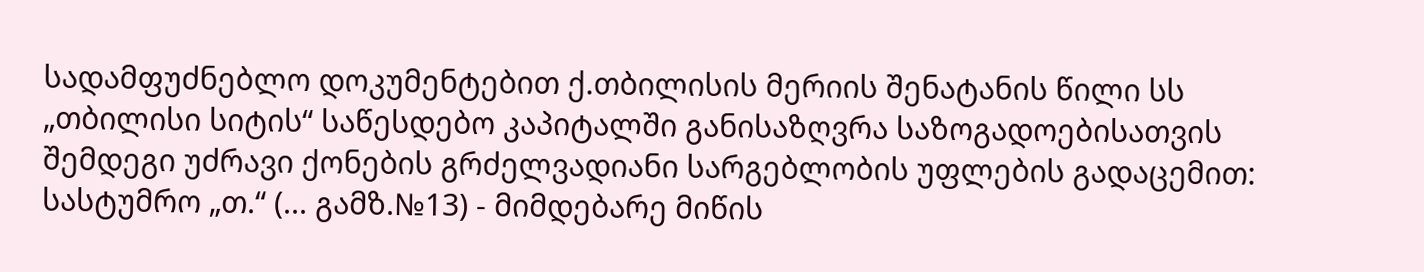სადამფუძნებლო დოკუმენტებით ქ.თბილისის მერიის შენატანის წილი სს „თბილისი სიტის“ საწესდებო კაპიტალში განისაზღვრა საზოგადოებისათვის შემდეგი უძრავი ქონების გრძელვადიანი სარგებლობის უფლების გადაცემით: სასტუმრო „თ.“ (... გამზ.№13) - მიმდებარე მიწის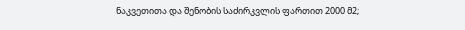ნაკვეთითა და შენობის საძირკვლის ფართით 2000 მ2;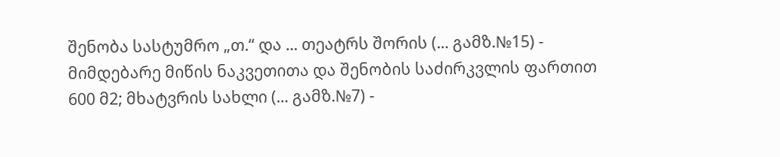შენობა სასტუმრო „თ.“ და ... თეატრს შორის (... გამზ.№15) - მიმდებარე მიწის ნაკვეთითა და შენობის საძირკვლის ფართით 600 მ2; მხატვრის სახლი (... გამზ.№7) -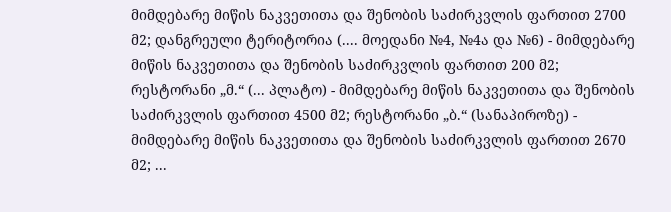მიმდებარე მიწის ნაკვეთითა და შენობის საძირკვლის ფართით 2700 მ2; დანგრეული ტერიტორია (.... მოედანი №4, №4ა და №6) - მიმდებარე მიწის ნაკვეთითა და შენობის საძირკვლის ფართით 200 მ2; რესტორანი „მ.“ (... პლატო) - მიმდებარე მიწის ნაკვეთითა და შენობის საძირკვლის ფართით 4500 მ2; რესტორანი „ბ.“ (სანაპიროზე) - მიმდებარე მიწის ნაკვეთითა და შენობის საძირკვლის ფართით 2670 მ2; ...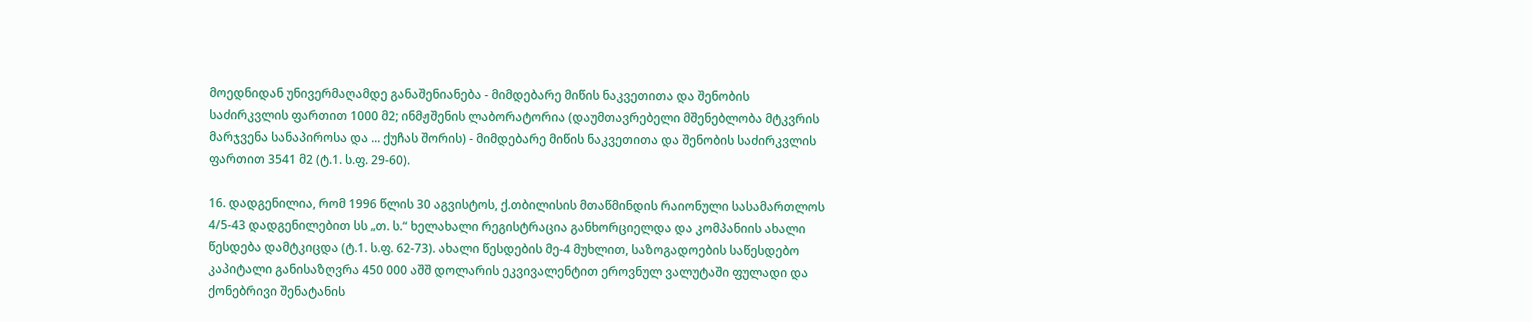მოედნიდან უნივერმაღამდე განაშენიანება - მიმდებარე მიწის ნაკვეთითა და შენობის საძირკვლის ფართით 1000 მ2; ინმჟშენის ლაბორატორია (დაუმთავრებელი მშენებლობა მტკვრის მარჯვენა სანაპიროსა და ... ქუჩას შორის) - მიმდებარე მიწის ნაკვეთითა და შენობის საძირკვლის ფართით 3541 მ2 (ტ.1. ს.ფ. 29-60).

16. დადგენილია, რომ 1996 წლის 30 აგვისტოს, ქ.თბილისის მთაწმინდის რაიონული სასამართლოს 4/5-43 დადგენილებით სს „თ. ს.“ ხელახალი რეგისტრაცია განხორციელდა და კომპანიის ახალი წესდება დამტკიცდა (ტ.1. ს.ფ. 62-73). ახალი წესდების მე-4 მუხლით, საზოგადოების საწესდებო კაპიტალი განისაზღვრა 450 000 აშშ დოლარის ეკვივალენტით ეროვნულ ვალუტაში ფულადი და ქონებრივი შენატანის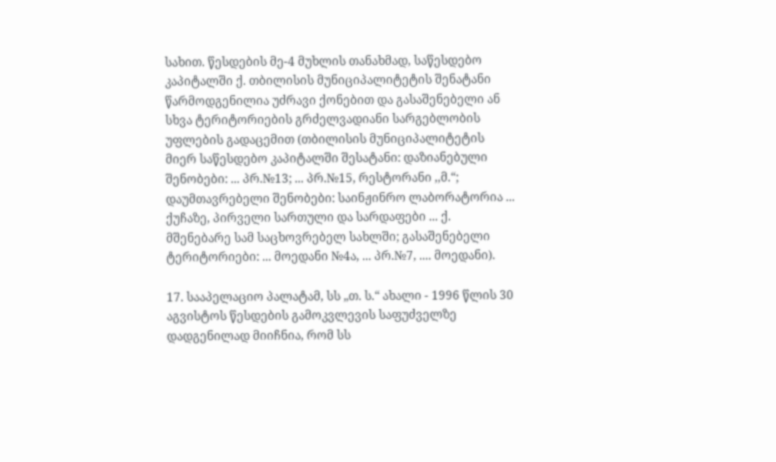სახით. წესდების მე-4 მუხლის თანახმად, საწესდებო კაპიტალში ქ. თბილისის მუნიციპალიტეტის შენატანი წარმოდგენილია უძრავი ქონებით და გასაშენებელი ან სხვა ტერიტორიების გრძელვადიანი სარგებლობის უფლების გადაცემით (თბილისის მუნიციპალიტეტის მიერ საწესდებო კაპიტალში შესატანი: დაზიანებული შენობები: ... პრ.№13; ... პრ.№15, რესტორანი ,,მ.“; დაუმთავრებელი შენობები: საინჟინრო ლაბორატორია ... ქუჩაზე, პირველი სართული და სარდაფები ... ქ. მშენებარე სამ საცხოვრებელ სახლში; გასაშენებელი ტერიტორიები: ... მოედანი №4ა, ... პრ.№7, .... მოედანი).

17. სააპელაციო პალატამ, სს „თ. ს.“ ახალი - 1996 წლის 30 აგვისტოს წესდების გამოკვლევის საფუძველზე დადგენილად მიიჩნია, რომ სს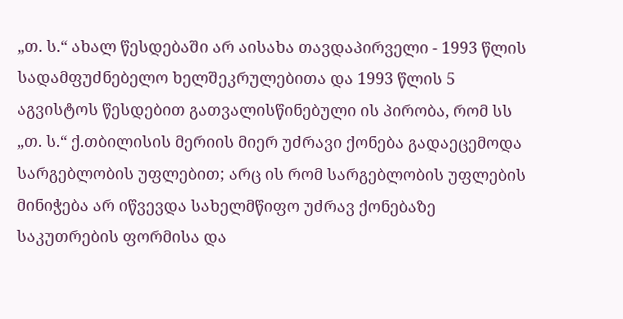„თ. ს.“ ახალ წესდებაში არ აისახა თავდაპირველი - 1993 წლის სადამფუძნებელო ხელშეკრულებითა და 1993 წლის 5 აგვისტოს წესდებით გათვალისწინებული ის პირობა, რომ სს „თ. ს.“ ქ.თბილისის მერიის მიერ უძრავი ქონება გადაეცემოდა სარგებლობის უფლებით; არც ის რომ სარგებლობის უფლების მინიჭება არ იწვევდა სახელმწიფო უძრავ ქონებაზე საკუთრების ფორმისა და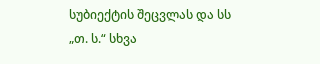სუბიექტის შეცვლას და სს „თ. ს.“ სხვა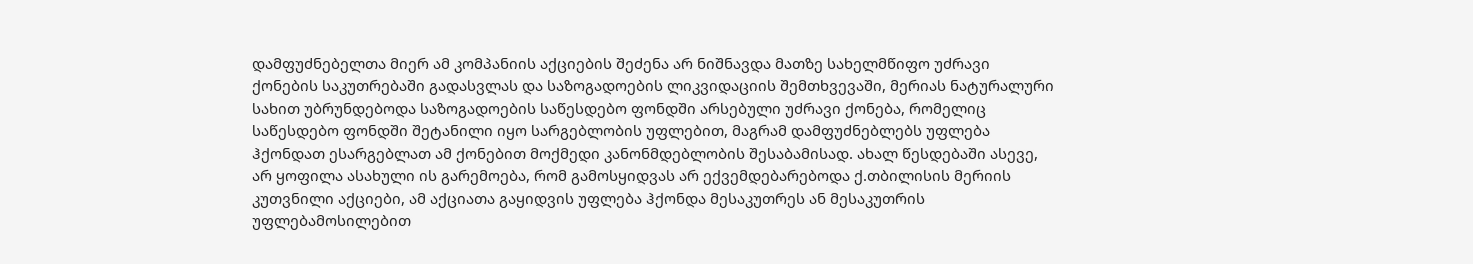დამფუძნებელთა მიერ ამ კომპანიის აქციების შეძენა არ ნიშნავდა მათზე სახელმწიფო უძრავი ქონების საკუთრებაში გადასვლას და საზოგადოების ლიკვიდაციის შემთხვევაში, მერიას ნატურალური სახით უბრუნდებოდა საზოგადოების საწესდებო ფონდში არსებული უძრავი ქონება, რომელიც საწესდებო ფონდში შეტანილი იყო სარგებლობის უფლებით, მაგრამ დამფუძნებლებს უფლება ჰქონდათ ესარგებლათ ამ ქონებით მოქმედი კანონმდებლობის შესაბამისად. ახალ წესდებაში ასევე, არ ყოფილა ასახული ის გარემოება, რომ გამოსყიდვას არ ექვემდებარებოდა ქ.თბილისის მერიის კუთვნილი აქციები, ამ აქციათა გაყიდვის უფლება ჰქონდა მესაკუთრეს ან მესაკუთრის უფლებამოსილებით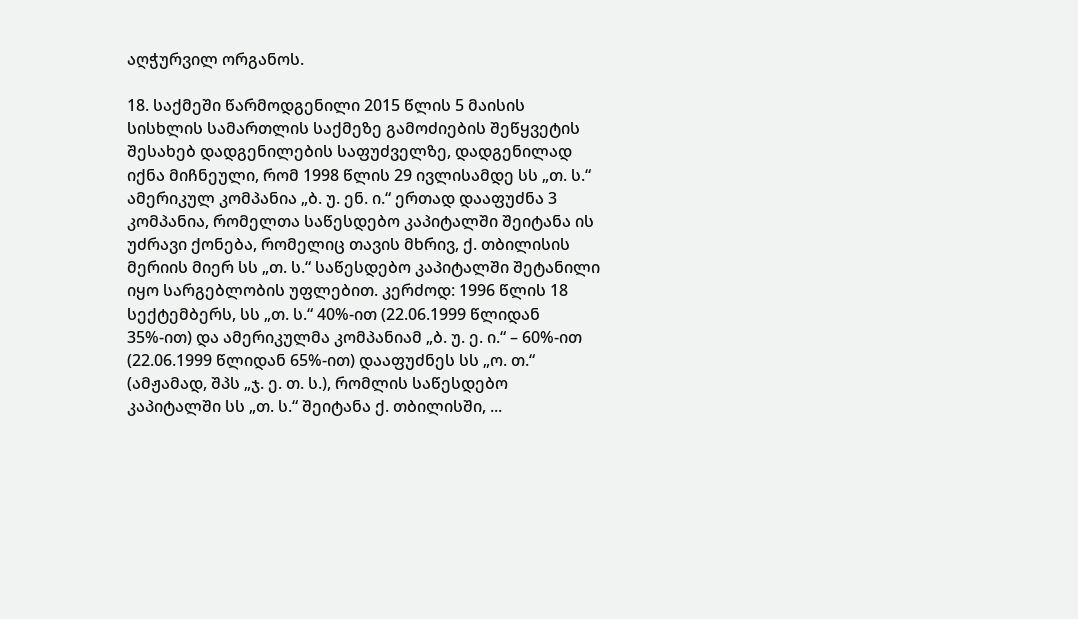აღჭურვილ ორგანოს.

18. საქმეში წარმოდგენილი 2015 წლის 5 მაისის სისხლის სამართლის საქმეზე გამოძიების შეწყვეტის შესახებ დადგენილების საფუძველზე, დადგენილად იქნა მიჩნეული, რომ 1998 წლის 29 ივლისამდე სს „თ. ს.“ ამერიკულ კომპანია „ბ. უ. ენ. ი.“ ერთად დააფუძნა 3 კომპანია, რომელთა საწესდებო კაპიტალში შეიტანა ის უძრავი ქონება, რომელიც თავის მხრივ, ქ. თბილისის მერიის მიერ სს „თ. ს.“ საწესდებო კაპიტალში შეტანილი იყო სარგებლობის უფლებით. კერძოდ: 1996 წლის 18 სექტემბერს, სს „თ. ს.“ 40%-ით (22.06.1999 წლიდან 35%-ით) და ამერიკულმა კომპანიამ „ბ. უ. ე. ი.“ – 60%-ით (22.06.1999 წლიდან 65%-ით) დააფუძნეს სს „ო. თ.“ (ამჟამად, შპს „ჯ. ე. თ. ს.), რომლის საწესდებო კაპიტალში სს „თ. ს.“ შეიტანა ქ. თბილისში, ...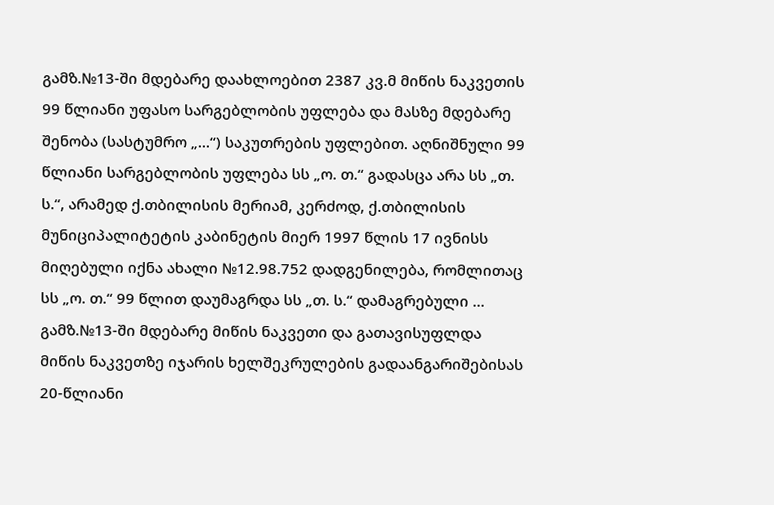გამზ.№13-ში მდებარე დაახლოებით 2387 კვ.მ მიწის ნაკვეთის 99 წლიანი უფასო სარგებლობის უფლება და მასზე მდებარე შენობა (სასტუმრო „...“) საკუთრების უფლებით. აღნიშნული 99 წლიანი სარგებლობის უფლება სს „ო. თ.“ გადასცა არა სს „თ. ს.“, არამედ ქ.თბილისის მერიამ, კერძოდ, ქ.თბილისის მუნიციპალიტეტის კაბინეტის მიერ 1997 წლის 17 ივნისს მიღებული იქნა ახალი №12.98.752 დადგენილება, რომლითაც სს „ო. თ.“ 99 წლით დაუმაგრდა სს „თ. ს.“ დამაგრებული ... გამზ.№13-ში მდებარე მიწის ნაკვეთი და გათავისუფლდა მიწის ნაკვეთზე იჯარის ხელშეკრულების გადაანგარიშებისას 20-წლიანი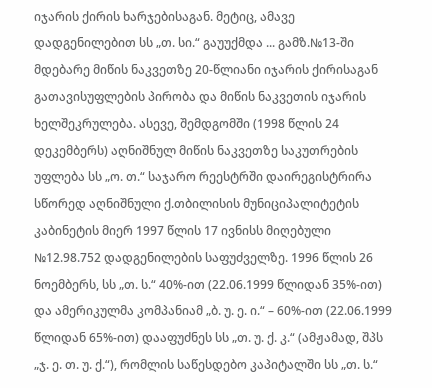იჯარის ქირის ხარჯებისაგან. მეტიც, ამავე დადგენილებით სს „თ. სი.“ გაუუქმდა ... გამზ.№13-ში მდებარე მიწის ნაკვეთზე 20-წლიანი იჯარის ქირისაგან გათავისუფლების პირობა და მიწის ნაკვეთის იჯარის ხელშეკრულება. ასევე, შემდგომში (1998 წლის 24 დეკემბერს) აღნიშნულ მიწის ნაკვეთზე საკუთრების უფლება სს „ო. თ.“ საჯარო რეესტრში დაირეგისტრირა სწორედ აღნიშნული ქ.თბილისის მუნიციპალიტეტის კაბინეტის მიერ 1997 წლის 17 ივნისს მიღებული №12.98.752 დადგენილების საფუძველზე. 1996 წლის 26 ნოემბერს, სს „თ. ს.“ 40%-ით (22.06.1999 წლიდან 35%-ით) და ამერიკულმა კომპანიამ „ბ. უ. ე. ი.“ – 60%-ით (22.06.1999 წლიდან 65%-ით) დააფუძნეს სს „თ. უ. ქ. კ.“ (ამჟამად, შპს „ჯ. ე. თ. უ. ქ.“), რომლის საწესდებო კაპიტალში სს „თ. ს.“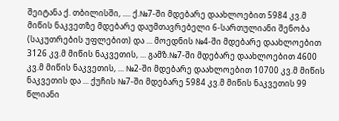შეიტანა ქ. თბილისში, .... ქ.№7-ში მდებარე დაახლოებით 5984 კვ.მ მიწის ნაკვეთზე მდებარე დაუმთავრებელი 6-სართულიანი შენობა (საკუთრების უფლებით) და ... მოედნის №4-ში მდებარე დაახლოებით 3126 კვ.მ მიწის ნაკვეთის, ... გამზ.№7-ში მდებარე დაახლოებით 4600 კვ.მ მიწის ნაკვეთის, ... №2-ში მდებარე დაახლოებით 10700 კვ.მ მიწის ნაკვეთის და ... ქუჩის №7-ში მდებარე 5984 კვ.მ მიწის ნაკვეთის 99 წლიანი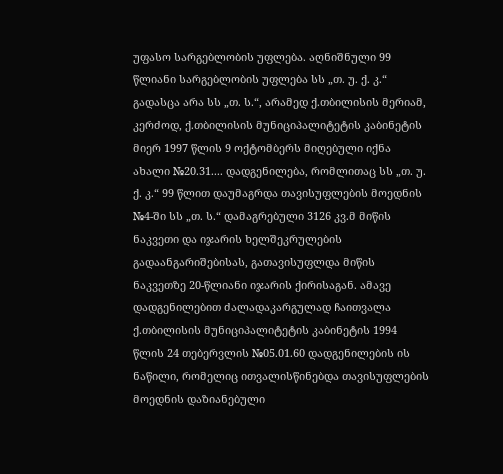უფასო სარგებლობის უფლება. აღნიშნული 99 წლიანი სარგებლობის უფლება სს „თ. უ. ქ. კ.“ გადასცა არა სს „თ. ს.“, არამედ ქ.თბილისის მერიამ, კერძოდ, ქ.თბილისის მუნიციპალიტეტის კაბინეტის მიერ 1997 წლის 9 ოქტომბერს მიღებული იქნა ახალი №20.31.... დადგენილება, რომლითაც სს „თ. უ. ქ. კ.“ 99 წლით დაუმაგრდა თავისუფლების მოედნის №4-ში სს „თ. ს.“ დამაგრებული 3126 კვ.მ მიწის ნაკვეთი და იჯარის ხელშეკრულების გადაანგარიშებისას, გათავისუფლდა მიწის ნაკვეთზე 20-წლიანი იჯარის ქირისაგან. ამავე დადგენილებით ძალადაკარგულად ჩაითვალა ქ.თბილისის მუნიციპალიტეტის კაბინეტის 1994 წლის 24 თებერვლის №05.01.60 დადგენილების ის ნაწილი, რომელიც ითვალისწინებდა თავისუფლების მოედნის დაზიანებული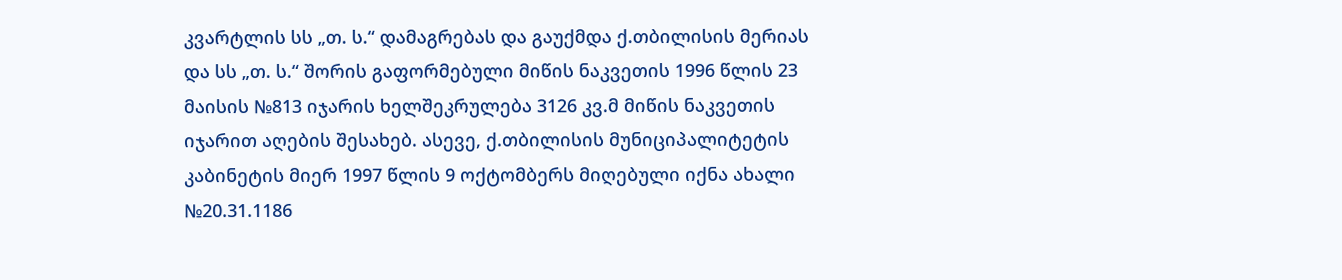კვარტლის სს „თ. ს.“ დამაგრებას და გაუქმდა ქ.თბილისის მერიას და სს „თ. ს.“ შორის გაფორმებული მიწის ნაკვეთის 1996 წლის 23 მაისის №813 იჯარის ხელშეკრულება 3126 კვ.მ მიწის ნაკვეთის იჯარით აღების შესახებ. ასევე, ქ.თბილისის მუნიციპალიტეტის კაბინეტის მიერ 1997 წლის 9 ოქტომბერს მიღებული იქნა ახალი №20.31.1186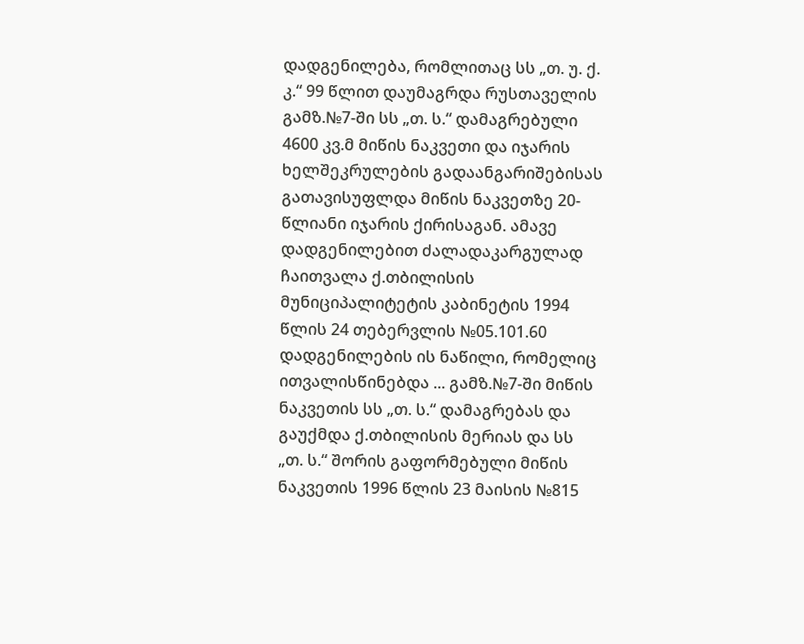დადგენილება, რომლითაც სს „თ. უ. ქ. კ.“ 99 წლით დაუმაგრდა რუსთაველის გამზ.№7-ში სს „თ. ს.“ დამაგრებული 4600 კვ.მ მიწის ნაკვეთი და იჯარის ხელშეკრულების გადაანგარიშებისას გათავისუფლდა მიწის ნაკვეთზე 20-წლიანი იჯარის ქირისაგან. ამავე დადგენილებით ძალადაკარგულად ჩაითვალა ქ.თბილისის მუნიციპალიტეტის კაბინეტის 1994 წლის 24 თებერვლის №05.101.60 დადგენილების ის ნაწილი, რომელიც ითვალისწინებდა ... გამზ.№7-ში მიწის ნაკვეთის სს „თ. ს.“ დამაგრებას და გაუქმდა ქ.თბილისის მერიას და სს „თ. ს.“ შორის გაფორმებული მიწის ნაკვეთის 1996 წლის 23 მაისის №815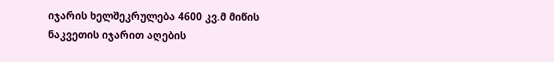იჯარის ხელშეკრულება 4600 კვ.მ მიწის ნაკვეთის იჯარით აღების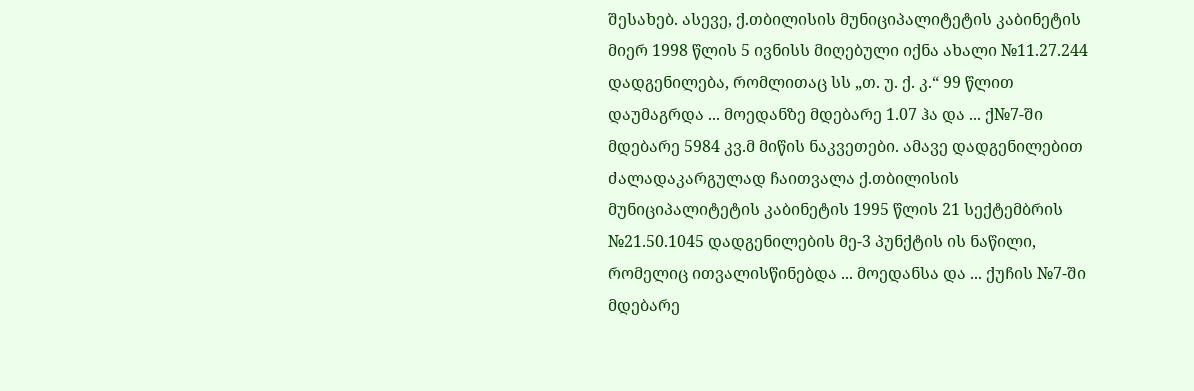შესახებ. ასევე, ქ.თბილისის მუნიციპალიტეტის კაბინეტის მიერ 1998 წლის 5 ივნისს მიღებული იქნა ახალი №11.27.244 დადგენილება, რომლითაც სს „თ. უ. ქ. კ.“ 99 წლით დაუმაგრდა ... მოედანზე მდებარე 1.07 ჰა და ... ქ№7-ში მდებარე 5984 კვ.მ მიწის ნაკვეთები. ამავე დადგენილებით ძალადაკარგულად ჩაითვალა ქ.თბილისის მუნიციპალიტეტის კაბინეტის 1995 წლის 21 სექტემბრის №21.50.1045 დადგენილების მე-3 პუნქტის ის ნაწილი, რომელიც ითვალისწინებდა ... მოედანსა და ... ქუჩის №7-ში მდებარე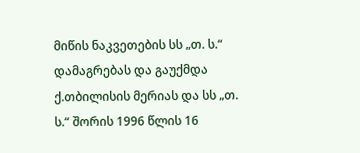მიწის ნაკვეთების სს „თ. ს.“ დამაგრებას და გაუქმდა ქ.თბილისის მერიას და სს „თ. ს.“ შორის 1996 წლის 16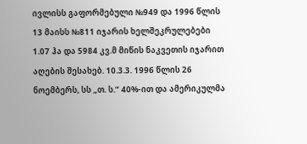ივლისს გაფორმებული №949 და 1996 წლის 13 მაისს №811 იჯარის ხელშეკრულებები 1.07 ჰა და 5984 კვ.მ მიწის ნაკვეთის იჯარით აღების შესახებ. 10.3.3. 1996 წლის 26 ნოემბერს, სს „თ. ს.“ 40%-ით და ამერიკულმა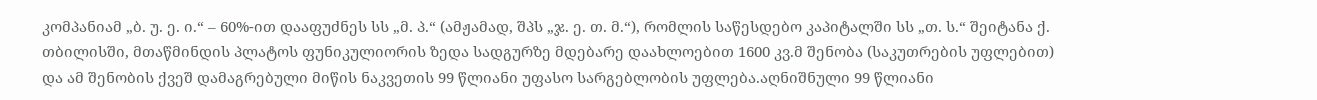კომპანიამ „ბ. უ. ე. ი.“ – 60%-ით დააფუძნეს სს „მ. პ.“ (ამჟამად, შპს „ჯ. ე. თ. მ.“), რომლის საწესდებო კაპიტალში სს „თ. ს.“ შეიტანა ქ. თბილისში, მთაწმინდის პლატოს ფუნიკულიორის ზედა სადგურზე მდებარე დაახლოებით 1600 კვ.მ შენობა (საკუთრების უფლებით) და ამ შენობის ქვეშ დამაგრებული მიწის ნაკვეთის 99 წლიანი უფასო სარგებლობის უფლება.აღნიშნული 99 წლიანი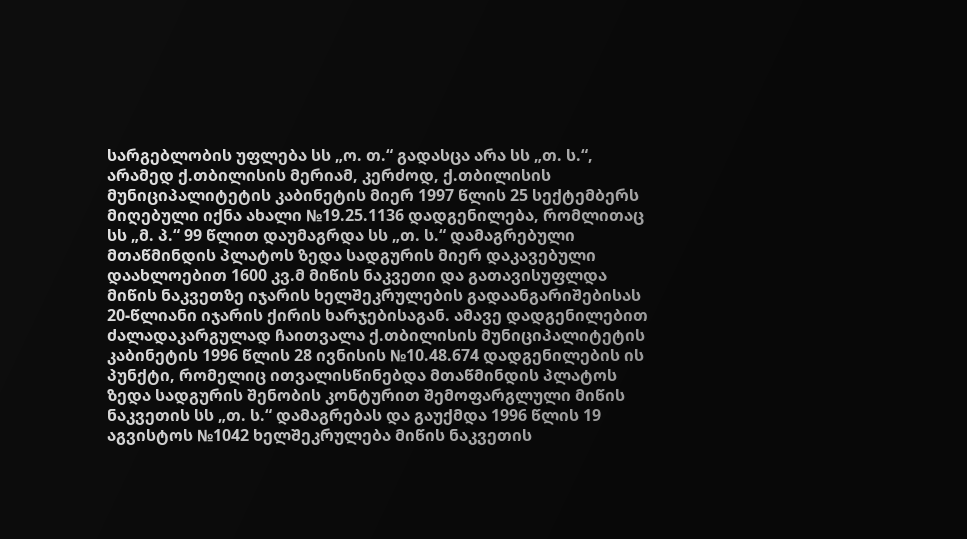სარგებლობის უფლება სს „ო. თ.“ გადასცა არა სს „თ. ს.“, არამედ ქ.თბილისის მერიამ, კერძოდ, ქ.თბილისის მუნიციპალიტეტის კაბინეტის მიერ 1997 წლის 25 სექტემბერს მიღებული იქნა ახალი №19.25.1136 დადგენილება, რომლითაც სს „მ. პ.“ 99 წლით დაუმაგრდა სს „თ. ს.“ დამაგრებული მთაწმინდის პლატოს ზედა სადგურის მიერ დაკავებული დაახლოებით 1600 კვ.მ მიწის ნაკვეთი და გათავისუფლდა მიწის ნაკვეთზე იჯარის ხელშეკრულების გადაანგარიშებისას 20-წლიანი იჯარის ქირის ხარჯებისაგან. ამავე დადგენილებით ძალადაკარგულად ჩაითვალა ქ.თბილისის მუნიციპალიტეტის კაბინეტის 1996 წლის 28 ივნისის №10.48.674 დადგენილების ის პუნქტი, რომელიც ითვალისწინებდა მთაწმინდის პლატოს ზედა სადგურის შენობის კონტურით შემოფარგლული მიწის ნაკვეთის სს „თ. ს.“ დამაგრებას და გაუქმდა 1996 წლის 19 აგვისტოს №1042 ხელშეკრულება მიწის ნაკვეთის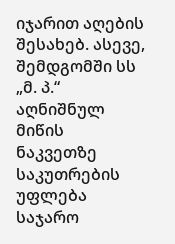იჯარით აღების შესახებ. ასევე, შემდგომში სს „მ. პ.“ აღნიშნულ მიწის ნაკვეთზე საკუთრების უფლება საჯარო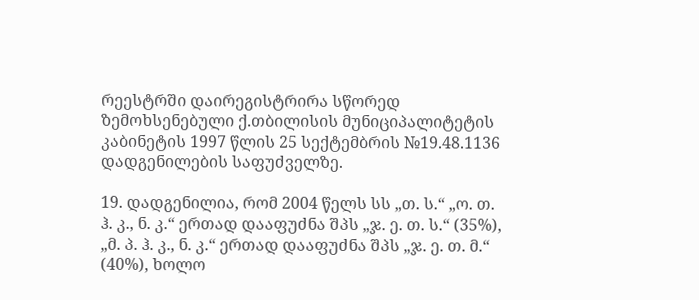რეესტრში დაირეგისტრირა სწორედ ზემოხსენებული ქ.თბილისის მუნიციპალიტეტის კაბინეტის 1997 წლის 25 სექტემბრის №19.48.1136 დადგენილების საფუძველზე.

19. დადგენილია, რომ 2004 წელს სს „თ. ს.“ „ო. თ. ჰ. კ., ნ. კ.“ ერთად დააფუძნა შპს „ჯ. ე. თ. ს.“ (35%), „მ. პ. ჰ. კ., ნ. კ.“ ერთად დააფუძნა შპს „ჯ. ე. თ. მ.“ (40%), ხოლო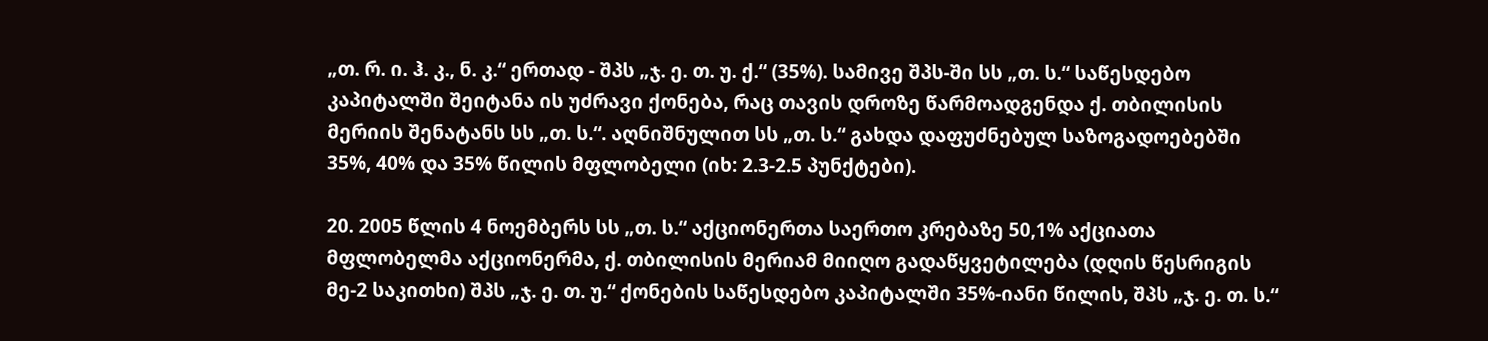„თ. რ. ი. ჰ. კ., ნ. კ.“ ერთად - შპს „ჯ. ე. თ. უ. ქ.“ (35%). სამივე შპს-ში სს „თ. ს.“ საწესდებო კაპიტალში შეიტანა ის უძრავი ქონება, რაც თავის დროზე წარმოადგენდა ქ. თბილისის მერიის შენატანს სს „თ. ს.“. აღნიშნულით სს „თ. ს.“ გახდა დაფუძნებულ საზოგადოებებში 35%, 40% და 35% წილის მფლობელი (იხ: 2.3-2.5 პუნქტები).

20. 2005 წლის 4 ნოემბერს სს „თ. ს.“ აქციონერთა საერთო კრებაზე 50,1% აქციათა მფლობელმა აქციონერმა, ქ. თბილისის მერიამ მიიღო გადაწყვეტილება (დღის წესრიგის მე-2 საკითხი) შპს „ჯ. ე. თ. უ.“ ქონების საწესდებო კაპიტალში 35%-იანი წილის, შპს „ჯ. ე. თ. ს.“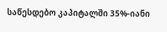საწესდებო კაპიტალში 35%-იანი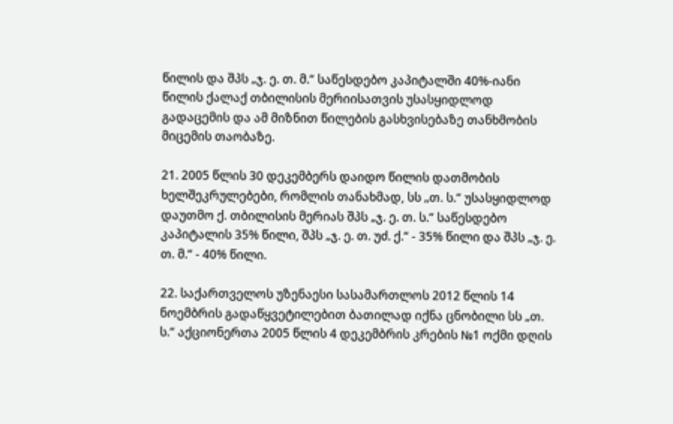წილის და შპს „ჯ. ე. თ. მ.“ საწესდებო კაპიტალში 40%-იანი წილის ქალაქ თბილისის მერიისათვის უსასყიდლოდ გადაცემის და ამ მიზნით წილების გასხვისებაზე თანხმობის მიცემის თაობაზე.

21. 2005 წლის 30 დეკემბერს დაიდო წილის დათმობის ხელშეკრულებები, რომლის თანახმად, სს „თ. ს.“ უსასყიდლოდ დაუთმო ქ. თბილისის მერიას შპს „ჯ. ე. თ. ს.“ საწესდებო კაპიტალის 35% წილი, შპს „ჯ. ე. თ. უძ. ქ.“ - 35% წილი და შპს „ჯ. ე. თ. მ.“ - 40% წილი.

22. საქართველოს უზენაესი სასამართლოს 2012 წლის 14 ნოემბრის გადაწყვეტილებით ბათილად იქნა ცნობილი სს „თ. ს.“ აქციონერთა 2005 წლის 4 დეკემბრის კრების №1 ოქმი დღის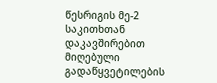წესრიგის მე-2 საკითხთან დაკავშირებით მიღებული გადაწყვეტილების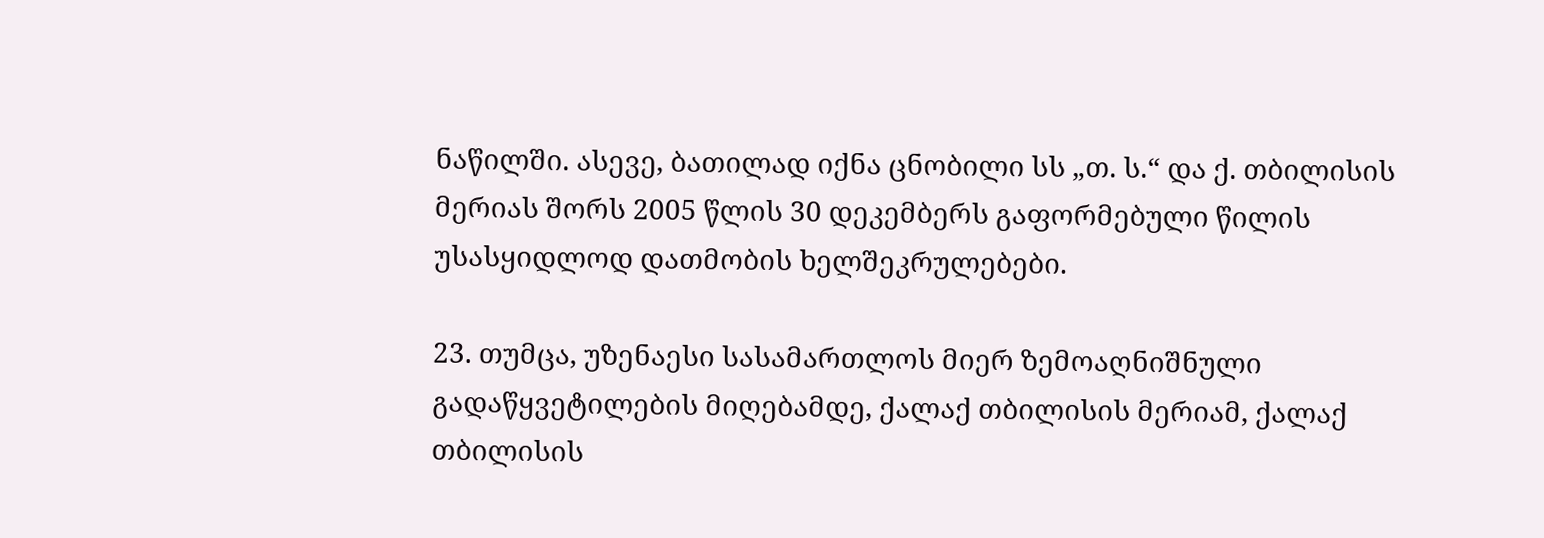ნაწილში. ასევე, ბათილად იქნა ცნობილი სს „თ. ს.“ და ქ. თბილისის მერიას შორს 2005 წლის 30 დეკემბერს გაფორმებული წილის უსასყიდლოდ დათმობის ხელშეკრულებები.

23. თუმცა, უზენაესი სასამართლოს მიერ ზემოაღნიშნული გადაწყვეტილების მიღებამდე, ქალაქ თბილისის მერიამ, ქალაქ თბილისის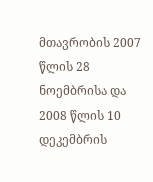მთავრობის 2007 წლის 28 ნოემბრისა და 2008 წლის 10 დეკემბრის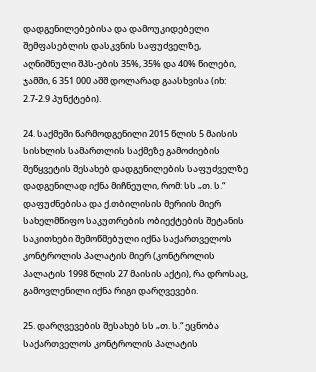დადგენილებებისა და დამოუკიდებელი შემფასებლის დასკვნის საფუძველზე, აღნიშნული შპს-ების 35%, 35% და 40% წილები, ჯამში, 6 351 000 აშშ დოლარად გაასხვისა (იხ: 2.7-2.9 პუნქტები).

24. საქმეში წარმოდგენილი 2015 წლის 5 მაისის სისხლის სამართლის საქმეზე გამოძიების შეწყვეტის შესახებ დადგენილების საფუძველზე დადგენილად იქნა მიჩნეული, რომ: სს „თ. ს.“ დაფუძნებისა და ქ.თბილისის მერიის მიერ სახელმწიფო საკუთრების ობიექტების შეტანის საკითხები შემოწმებული იქნა საქართველოს კონტროლის პალატის მიერ (კონტროლის პალატის 1998 წლის 27 მაისის აქტი), რა დროსაც, გამოვლენილი იქნა რიგი დარღვევები.

25. დარღვევების შესახებ სს „თ. ს.“ ეცნობა საქართველოს კონტროლის პალატის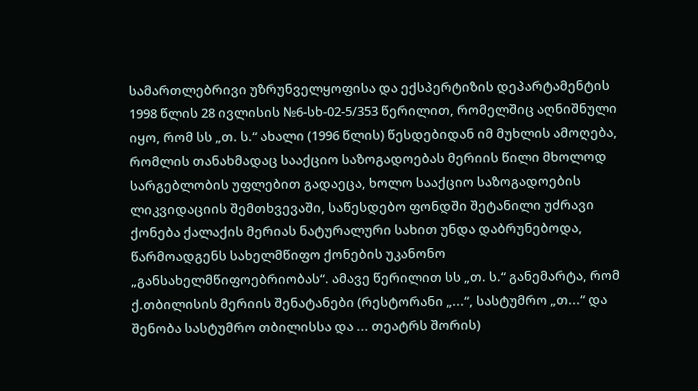სამართლებრივი უზრუნველყოფისა და ექსპერტიზის დეპარტამენტის 1998 წლის 28 ივლისის №6-სხ-02-5/353 წერილით, რომელშიც აღნიშნული იყო, რომ სს „თ. ს.“ ახალი (1996 წლის) წესდებიდან იმ მუხლის ამოღება, რომლის თანახმადაც სააქციო საზოგადოებას მერიის წილი მხოლოდ სარგებლობის უფლებით გადაეცა, ხოლო სააქციო საზოგადოების ლიკვიდაციის შემთხვევაში, საწესდებო ფონდში შეტანილი უძრავი ქონება ქალაქის მერიას ნატურალური სახით უნდა დაბრუნებოდა, წარმოადგენს სახელმწიფო ქონების უკანონო „განსახელმწიფოებრიობას“. ამავე წერილით სს „თ. ს.“ განემარტა, რომ ქ.თბილისის მერიის შენატანები (რესტორანი „...“, სასტუმრო „თ...“ და შენობა სასტუმრო თბილისსა და ... თეატრს შორის)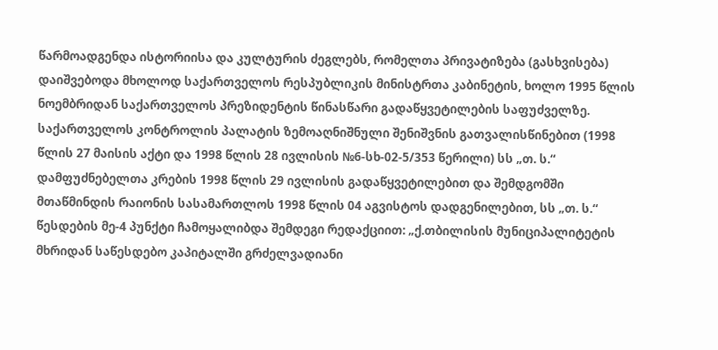წარმოადგენდა ისტორიისა და კულტურის ძეგლებს, რომელთა პრივატიზება (გასხვისება) დაიშვებოდა მხოლოდ საქართველოს რესპუბლიკის მინისტრთა კაბინეტის, ხოლო 1995 წლის ნოემბრიდან საქართველოს პრეზიდენტის წინასწარი გადაწყვეტილების საფუძველზე. საქართველოს კონტროლის პალატის ზემოაღნიშნული შენიშვნის გათვალისწინებით (1998 წლის 27 მაისის აქტი და 1998 წლის 28 ივლისის №6-სხ-02-5/353 წერილი) სს „თ. ს.“ დამფუძნებელთა კრების 1998 წლის 29 ივლისის გადაწყვეტილებით და შემდგომში მთაწმინდის რაიონის სასამართლოს 1998 წლის 04 აგვისტოს დადგენილებით, სს „თ. ს.“ წესდების მე-4 პუნქტი ჩამოყალიბდა შემდეგი რედაქციით: „ქ.თბილისის მუნიციპალიტეტის მხრიდან საწესდებო კაპიტალში გრძელვადიანი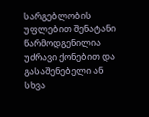სარგებლობის უფლებით შენატანი წარმოდგენილია უძრავი ქონებით და გასაშენებელი ან სხვა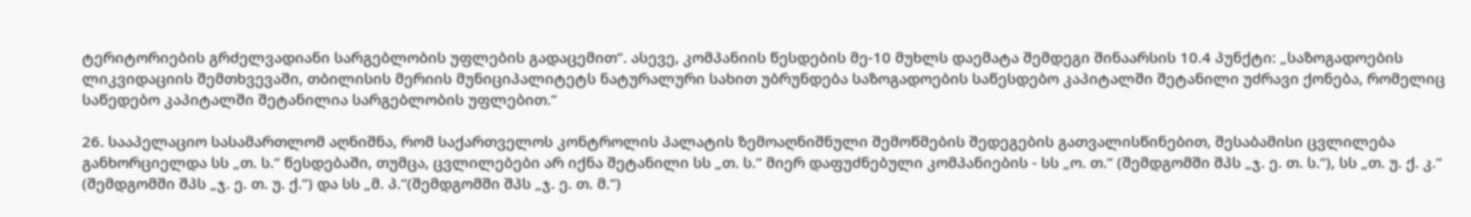ტერიტორიების გრძელვადიანი სარგებლობის უფლების გადაცემით“. ასევე, კომპანიის წესდების მე-10 მუხლს დაემატა შემდეგი შინაარსის 10.4 პუნქტი: „საზოგადოების ლიკვიდაციის შემთხვევაში, თბილისის მერიის მუნიციპალიტეტს ნატურალური სახით უბრუნდება საზოგადოების საწესდებო კაპიტალში შეტანილი უძრავი ქონება, რომელიც საწედებო კაპიტალში შეტანილია სარგებლობის უფლებით.“

26. სააპელაციო სასამართლომ აღნიშნა, რომ საქართველოს კონტროლის პალატის ზემოაღნიშნული შემოწმების შედეგების გათვალისწინებით, შესაბამისი ცვლილება განხორციელდა სს „თ. ს.“ წესდებაში, თუმცა, ცვლილებები არ იქნა შეტანილი სს „თ. ს.“ მიერ დაფუძნებული კომპანიების - სს „ო. თ.“ (შემდგომში შპს „ჯ. ე. თ. ს.“), სს „თ. უ. ქ. კ.“ (შემდგომში შპს „ჯ. ე. თ. უ. ქ.“) და სს „მ. პ.“(შემდგომში შპს „ჯ. ე. თ. მ.“)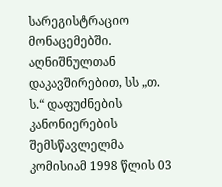სარეგისტრაციო მონაცემებში. აღნიშნულთან დაკავშირებით, სს „თ. ს.“ დაფუძნების კანონიერების შემსწავლელმა კომისიამ 1998 წლის 03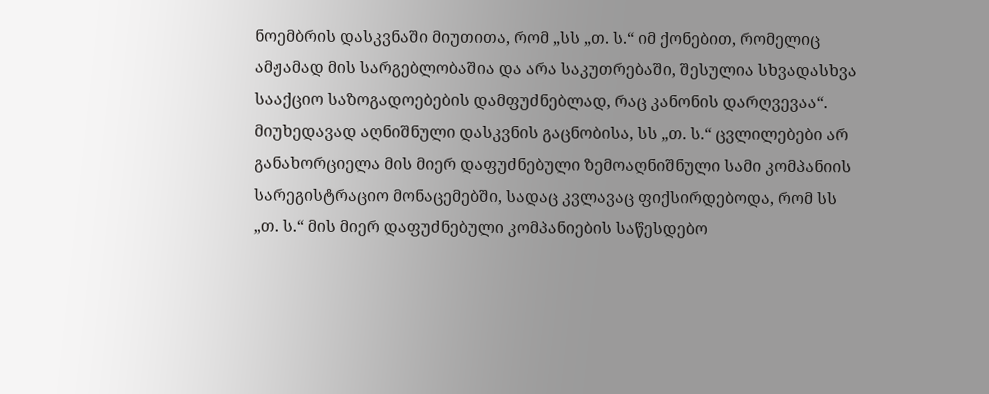ნოემბრის დასკვნაში მიუთითა, რომ „სს „თ. ს.“ იმ ქონებით, რომელიც ამჟამად მის სარგებლობაშია და არა საკუთრებაში, შესულია სხვადასხვა სააქციო საზოგადოებების დამფუძნებლად, რაც კანონის დარღვევაა“. მიუხედავად აღნიშნული დასკვნის გაცნობისა, სს „თ. ს.“ ცვლილებები არ განახორციელა მის მიერ დაფუძნებული ზემოაღნიშნული სამი კომპანიის სარეგისტრაციო მონაცემებში, სადაც კვლავაც ფიქსირდებოდა, რომ სს „თ. ს.“ მის მიერ დაფუძნებული კომპანიების საწესდებო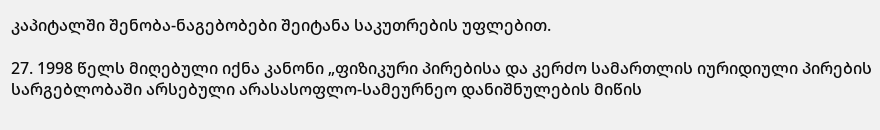კაპიტალში შენობა-ნაგებობები შეიტანა საკუთრების უფლებით.

27. 1998 წელს მიღებული იქნა კანონი „ფიზიკური პირებისა და კერძო სამართლის იურიდიული პირების სარგებლობაში არსებული არასასოფლო-სამეურნეო დანიშნულების მიწის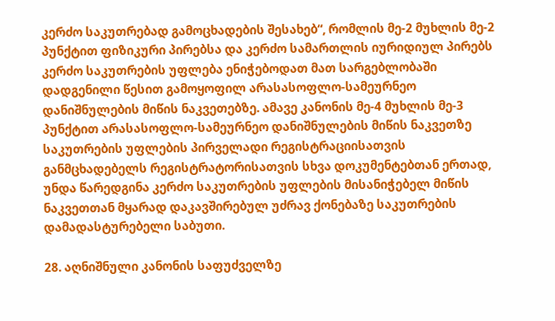კერძო საკუთრებად გამოცხადების შესახებ“, რომლის მე-2 მუხლის მე-2 პუნქტით ფიზიკური პირებსა და კერძო სამართლის იურიდიულ პირებს კერძო საკუთრების უფლება ენიჭებოდათ მათ სარგებლობაში დადგენილი წესით გამოყოფილ არასასოფლო-სამეურნეო დანიშნულების მიწის ნაკვეთებზე. ამავე კანონის მე-4 მუხლის მე-3 პუნქტით არასასოფლო-სამეურნეო დანიშნულების მიწის ნაკვეთზე საკუთრების უფლების პირველადი რეგისტრაციისათვის განმცხადებელს რეგისტრატორისათვის სხვა დოკუმენტებთან ერთად, უნდა წარედგინა კერძო საკუთრების უფლების მისანიჭებელ მიწის ნაკვეთთან მყარად დაკავშირებულ უძრავ ქონებაზე საკუთრების დამადასტურებელი საბუთი.

28. აღნიშნული კანონის საფუძველზე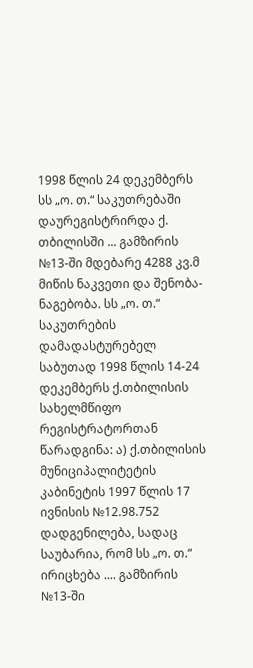1998 წლის 24 დეკემბერს სს „ო. თ.“ საკუთრებაში დაურეგისტრირდა ქ. თბილისში ... გამზირის №13-ში მდებარე 4288 კვ.მ მიწის ნაკვეთი და შენობა-ნაგებობა. სს „ო. თ.“ საკუთრების დამადასტურებელ საბუთად 1998 წლის 14-24 დეკემბერს ქ.თბილისის სახელმწიფო რეგისტრატორთან წარადგინა: ა) ქ.თბილისის მუნიციპალიტეტის კაბინეტის 1997 წლის 17 ივნისის №12.98.752 დადგენილება, სადაც საუბარია, რომ სს „ო. თ.“ ირიცხება .... გამზირის №13-ში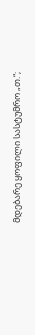მდებარე ყოფილი სასტუმრო „თ.“;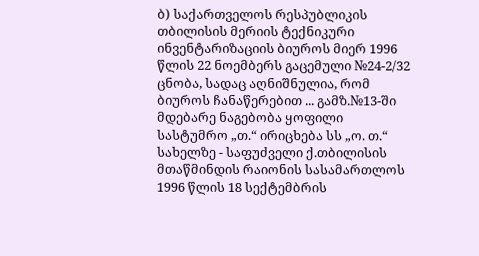ბ) საქართველოს რესპუბლიკის თბილისის მერიის ტექნიკური ინვენტარიზაციის ბიუროს მიერ 1996 წლის 22 ნოემბერს გაცემული №24-2/32 ცნობა, სადაც აღნიშნულია, რომ ბიუროს ჩანაწერებით ... გამზ.№13-ში მდებარე ნაგებობა ყოფილი სასტუმრო „თ.“ ირიცხება სს „ო. თ.“ სახელზე - საფუძველი ქ.თბილისის მთაწმინდის რაიონის სასამართლოს 1996 წლის 18 სექტემბრის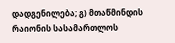დადგენილება; გ) მთაწმინდის რაიონის სასამართლოს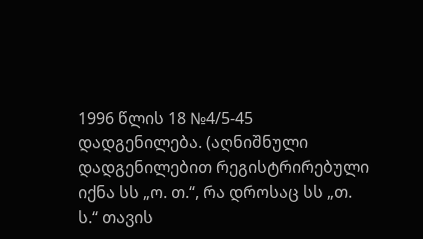1996 წლის 18 №4/5-45 დადგენილება. (აღნიშნული დადგენილებით რეგისტრირებული იქნა სს „ო. თ.“, რა დროსაც სს „თ. ს.“ თავის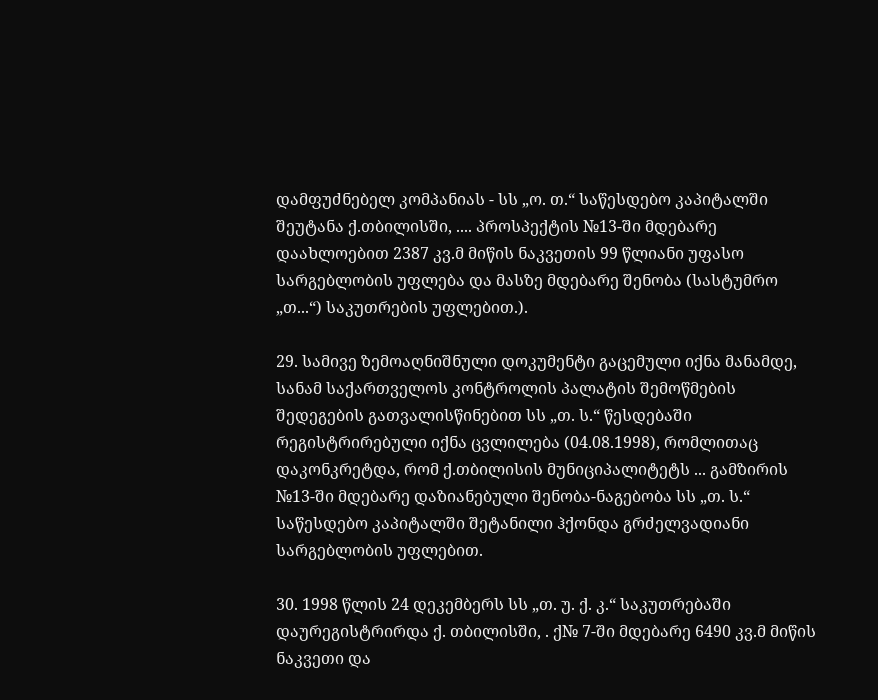დამფუძნებელ კომპანიას - სს „ო. თ.“ საწესდებო კაპიტალში შეუტანა ქ.თბილისში, .... პროსპექტის №13-ში მდებარე დაახლოებით 2387 კვ.მ მიწის ნაკვეთის 99 წლიანი უფასო სარგებლობის უფლება და მასზე მდებარე შენობა (სასტუმრო „თ...“) საკუთრების უფლებით.).

29. სამივე ზემოაღნიშნული დოკუმენტი გაცემული იქნა მანამდე, სანამ საქართველოს კონტროლის პალატის შემოწმების შედეგების გათვალისწინებით სს „თ. ს.“ წესდებაში რეგისტრირებული იქნა ცვლილება (04.08.1998), რომლითაც დაკონკრეტდა, რომ ქ.თბილისის მუნიციპალიტეტს ... გამზირის №13-ში მდებარე დაზიანებული შენობა-ნაგებობა სს „თ. ს.“ საწესდებო კაპიტალში შეტანილი ჰქონდა გრძელვადიანი სარგებლობის უფლებით.

30. 1998 წლის 24 დეკემბერს სს „თ. უ. ქ. კ.“ საკუთრებაში დაურეგისტრირდა ქ. თბილისში, . ქ№ 7-ში მდებარე 6490 კვ.მ მიწის ნაკვეთი და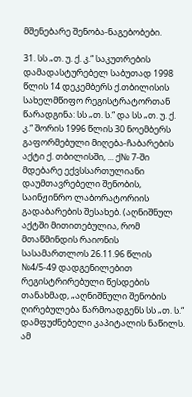მშენებარე შენობა-ნაგებობები.

31. სს „თ. უ. ქ. კ.“ საკუთრების დამადასტურებელ საბუთად 1998 წლის 14 დეკემბერს ქ.თბილისის სახელმწიფო რეგისტრატორთან წარადგინა: სს „თ. ს.“ და სს „თ. უ. ქ. კ.“ შორის 1996 წლის 30 ნოემბერს გაფორმებული მიღება-ჩაბარების აქტი ქ. თბილისში, ... ქ№ 7-ში მდებარე ექვსსართულიანი დაუმთავრებელი შენობის, საინჟინრო ლაბორატორიის გადაბარების შესახებ. (აღნიშნულ აქტში მითითებულია, რომ მთაწმინდის რაიონის სასამართლოს 26.11.96 წლის №4/5-49 დადგენილებით რეგისტრირებული წესდების თანახმად, „აღნიშნული შენობის ღირებულება წარმოადგენს სს „თ. ს.“ დამფუძნებელი კაპიტალის ნაწილს. ამ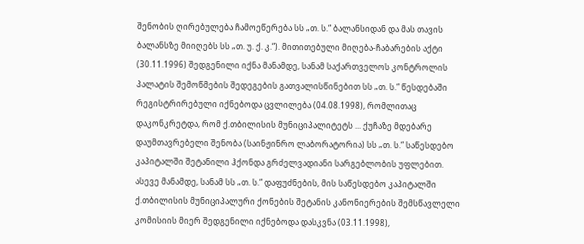შენობის ღირებულება ჩამოეწერება სს „თ. ს.“ ბალანსიდან და მას თავის ბალანსზე მიიღებს სს „თ. უ. ქ. კ.“). მითითებული მიღება-ჩაბარების აქტი (30.11.1996) შედგენილი იქნა მანამდე, სანამ საქართველოს კონტროლის პალატის შემოწმების შედეგების გათვალისწინებით სს „თ. ს.“ წესდებაში რეგისტრირებული იქნებოდა ცვლილება (04.08.1998), რომლითაც დაკონკრეტდა, რომ ქ.თბილისის მუნიციპალიტეტს ... ქუჩაზე მდებარე დაუმთავრებელი შენობა (საინჟინრო ლაბორატორია) სს „თ. ს.“ საწესდებო კაპიტალში შეტანილი ჰქონდა გრძელვადიანი სარგებლობის უფლებით. ასევე მანამდე, სანამ სს „თ. ს.“ დაფუძნების, მის საწესდებო კაპიტალში ქ.თბილისის მუნიციპალური ქონების შეტანის კანონიერების შემსწავლელი კომისიის მიერ შედგენილი იქნებოდა დასკვნა (03.11.1998),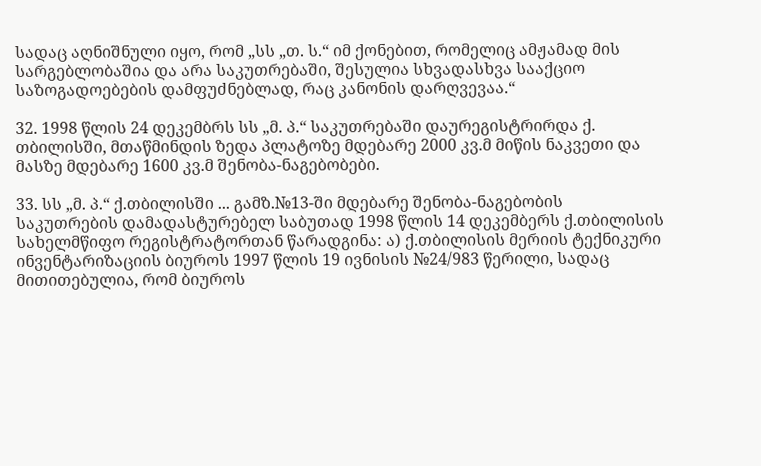სადაც აღნიშნული იყო, რომ „სს „თ. ს.“ იმ ქონებით, რომელიც ამჟამად მის სარგებლობაშია და არა საკუთრებაში, შესულია სხვადასხვა სააქციო საზოგადოებების დამფუძნებლად, რაც კანონის დარღვევაა.“

32. 1998 წლის 24 დეკემბრს სს „მ. პ.“ საკუთრებაში დაურეგისტრირდა ქ. თბილისში, მთაწმინდის ზედა პლატოზე მდებარე 2000 კვ.მ მიწის ნაკვეთი და მასზე მდებარე 1600 კვ.მ შენობა-ნაგებობები.

33. სს „მ. პ.“ ქ.თბილისში ... გამზ.№13-ში მდებარე შენობა-ნაგებობის საკუთრების დამადასტურებელ საბუთად 1998 წლის 14 დეკემბერს ქ.თბილისის სახელმწიფო რეგისტრატორთან წარადგინა: ა) ქ.თბილისის მერიის ტექნიკური ინვენტარიზაციის ბიუროს 1997 წლის 19 ივნისის №24/983 წერილი, სადაც მითითებულია, რომ ბიუროს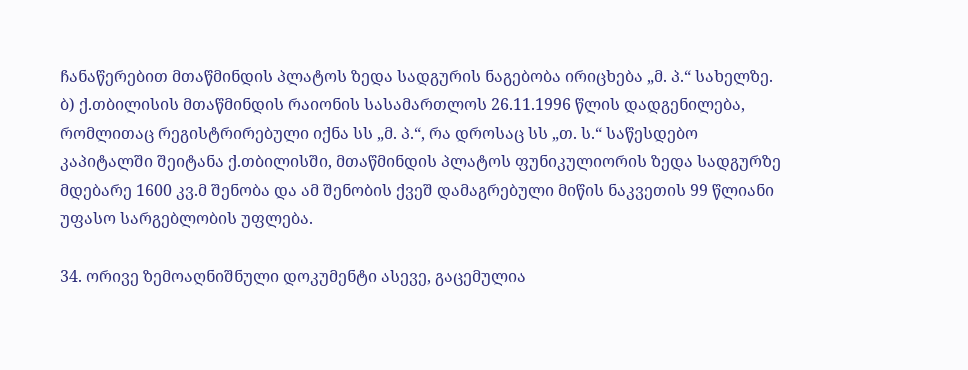ჩანაწერებით მთაწმინდის პლატოს ზედა სადგურის ნაგებობა ირიცხება „მ. პ.“ სახელზე. ბ) ქ.თბილისის მთაწმინდის რაიონის სასამართლოს 26.11.1996 წლის დადგენილება, რომლითაც რეგისტრირებული იქნა სს „მ. პ.“, რა დროსაც სს „თ. ს.“ საწესდებო კაპიტალში შეიტანა ქ.თბილისში, მთაწმინდის პლატოს ფუნიკულიორის ზედა სადგურზე მდებარე 1600 კვ.მ შენობა და ამ შენობის ქვეშ დამაგრებული მიწის ნაკვეთის 99 წლიანი უფასო სარგებლობის უფლება.

34. ორივე ზემოაღნიშნული დოკუმენტი ასევე, გაცემულია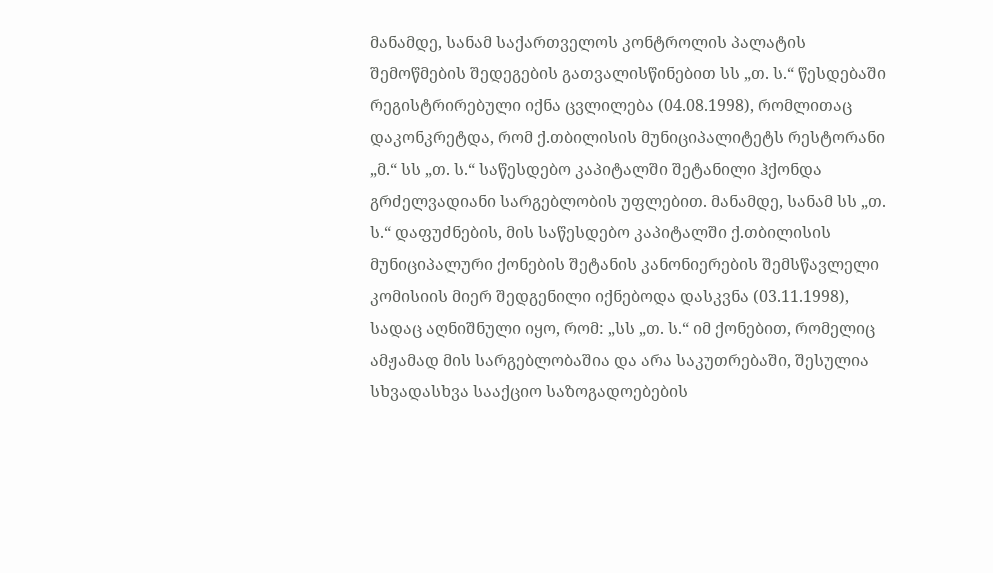მანამდე, სანამ საქართველოს კონტროლის პალატის შემოწმების შედეგების გათვალისწინებით სს „თ. ს.“ წესდებაში რეგისტრირებული იქნა ცვლილება (04.08.1998), რომლითაც დაკონკრეტდა, რომ ქ.თბილისის მუნიციპალიტეტს რესტორანი „მ.“ სს „თ. ს.“ საწესდებო კაპიტალში შეტანილი ჰქონდა გრძელვადიანი სარგებლობის უფლებით. მანამდე, სანამ სს „თ. ს.“ დაფუძნების, მის საწესდებო კაპიტალში ქ.თბილისის მუნიციპალური ქონების შეტანის კანონიერების შემსწავლელი კომისიის მიერ შედგენილი იქნებოდა დასკვნა (03.11.1998), სადაც აღნიშნული იყო, რომ: „სს „თ. ს.“ იმ ქონებით, რომელიც ამჟამად მის სარგებლობაშია და არა საკუთრებაში, შესულია სხვადასხვა სააქციო საზოგადოებების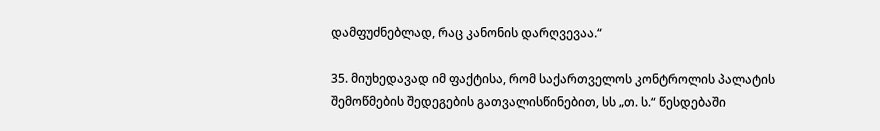დამფუძნებლად, რაც კანონის დარღვევაა.“

35. მიუხედავად იმ ფაქტისა, რომ საქართველოს კონტროლის პალატის შემოწმების შედეგების გათვალისწინებით, სს „თ. ს.“ წესდებაში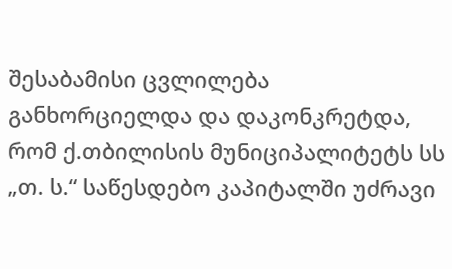შესაბამისი ცვლილება განხორციელდა და დაკონკრეტდა, რომ ქ.თბილისის მუნიციპალიტეტს სს „თ. ს.“ საწესდებო კაპიტალში უძრავი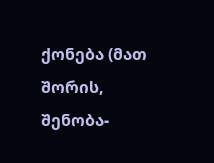ქონება (მათ შორის, შენობა-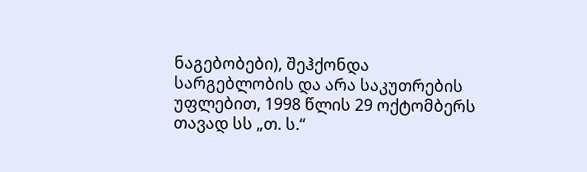ნაგებობები), შეჰქონდა სარგებლობის და არა საკუთრების უფლებით, 1998 წლის 29 ოქტომბერს თავად სს „თ. ს.“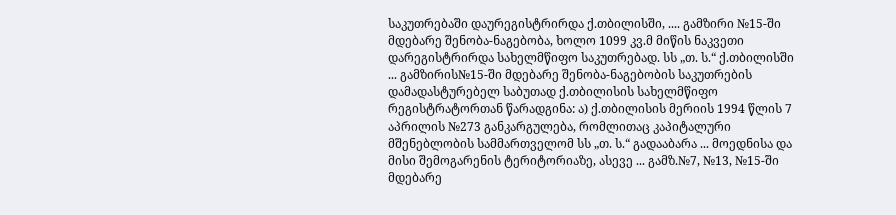საკუთრებაში დაურეგისტრირდა ქ.თბილისში, .... გამზირი №15-ში მდებარე შენობა-ნაგებობა, ხოლო 1099 კვ.მ მიწის ნაკვეთი დარეგისტრირდა სახელმწიფო საკუთრებად. სს „თ. ს.“ ქ.თბილისში ... გამზირის№15-ში მდებარე შენობა-ნაგებობის საკუთრების დამადასტურებელ საბუთად ქ.თბილისის სახელმწიფო რეგისტრატორთან წარადგინა: ა) ქ.თბილისის მერიის 1994 წლის 7 აპრილის №273 განკარგულება, რომლითაც კაპიტალური მშენებლობის სამმართველომ სს „თ. ს.“ გადააბარა ... მოედნისა და მისი შემოგარენის ტერიტორიაზე, ასევე ... გამზ.№7, №13, №15-ში მდებარე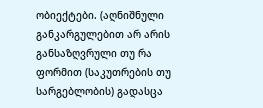ობიექტები. (აღნიშნული განკარგულებით არ არის განსაზღვრული თუ რა ფორმით (საკუთრების თუ სარგებლობის) გადასცა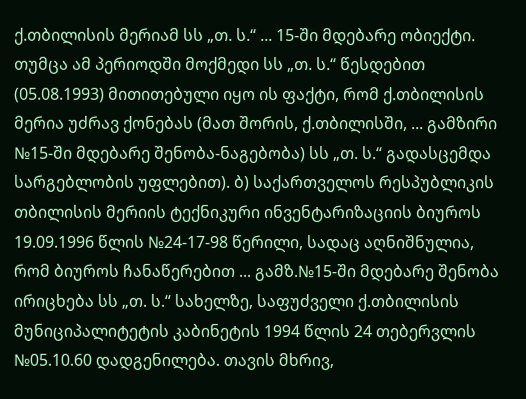ქ.თბილისის მერიამ სს „თ. ს.“ ... 15-ში მდებარე ობიექტი. თუმცა ამ პერიოდში მოქმედი სს „თ. ს.“ წესდებით (05.08.1993) მითითებული იყო ის ფაქტი, რომ ქ.თბილისის მერია უძრავ ქონებას (მათ შორის, ქ.თბილისში, ... გამზირი №15-ში მდებარე შენობა-ნაგებობა) სს „თ. ს.“ გადასცემდა სარგებლობის უფლებით). ბ) საქართველოს რესპუბლიკის თბილისის მერიის ტექნიკური ინვენტარიზაციის ბიუროს 19.09.1996 წლის №24-17-98 წერილი, სადაც აღნიშნულია, რომ ბიუროს ჩანაწერებით ... გამზ.№15-ში მდებარე შენობა ირიცხება სს „თ. ს.“ სახელზე, საფუძველი ქ.თბილისის მუნიციპალიტეტის კაბინეტის 1994 წლის 24 თებერვლის №05.10.60 დადგენილება. თავის მხრივ,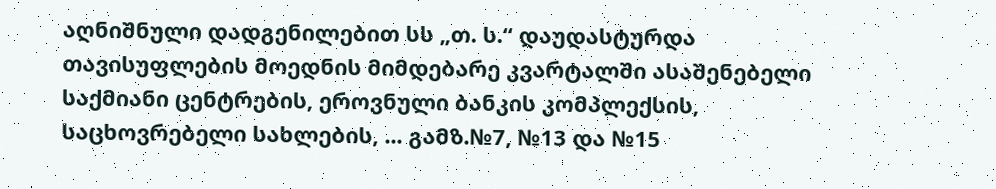აღნიშნული დადგენილებით სს „თ. ს.“ დაუდასტურდა თავისუფლების მოედნის მიმდებარე კვარტალში ასაშენებელი საქმიანი ცენტრების, ეროვნული ბანკის კომპლექსის, საცხოვრებელი სახლების, ... გამზ.№7, №13 და №15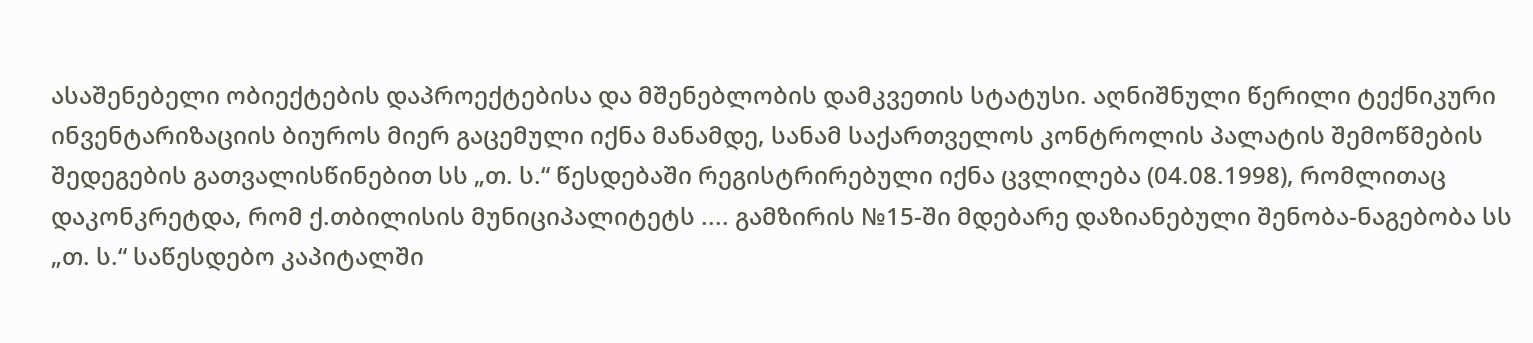ასაშენებელი ობიექტების დაპროექტებისა და მშენებლობის დამკვეთის სტატუსი. აღნიშნული წერილი ტექნიკური ინვენტარიზაციის ბიუროს მიერ გაცემული იქნა მანამდე, სანამ საქართველოს კონტროლის პალატის შემოწმების შედეგების გათვალისწინებით სს „თ. ს.“ წესდებაში რეგისტრირებული იქნა ცვლილება (04.08.1998), რომლითაც დაკონკრეტდა, რომ ქ.თბილისის მუნიციპალიტეტს .... გამზირის №15-ში მდებარე დაზიანებული შენობა-ნაგებობა სს „თ. ს.“ საწესდებო კაპიტალში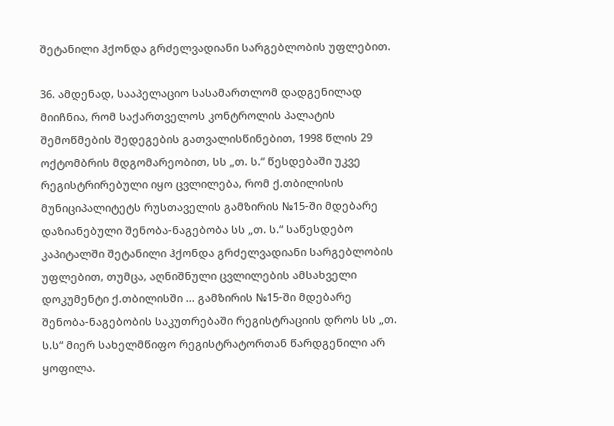შეტანილი ჰქონდა გრძელვადიანი სარგებლობის უფლებით.

36. ამდენად, სააპელაციო სასამართლომ დადგენილად მიიჩნია, რომ საქართველოს კონტროლის პალატის შემოწმების შედეგების გათვალისწინებით, 1998 წლის 29 ოქტომბრის მდგომარეობით, სს „თ. ს.“ წესდებაში უკვე რეგისტრირებული იყო ცვლილება, რომ ქ.თბილისის მუნიციპალიტეტს რუსთაველის გამზირის №15-ში მდებარე დაზიანებული შენობა-ნაგებობა სს „თ. ს.“ საწესდებო კაპიტალში შეტანილი ჰქონდა გრძელვადიანი სარგებლობის უფლებით, თუმცა, აღნიშნული ცვლილების ამსახველი დოკუმენტი ქ.თბილისში ... გამზირის №15-ში მდებარე შენობა-ნაგებობის საკუთრებაში რეგისტრაციის დროს სს „თ. ს.ს“ მიერ სახელმწიფო რეგისტრატორთან წარდგენილი არ ყოფილა.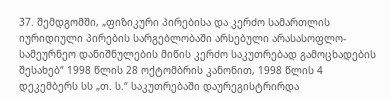37. შემდგომში, „ფიზიკური პირებისა და კერძო სამართლის იურიდიული პირების სარგებლობაში არსებული არასასოფლო-სამეურნეო დანიშნულების მიწის კერძო საკუთრებად გამოცხადების შესახებ“ 1998 წლის 28 ოქტომბრის კანონით, 1998 წლის 4 დეკემბერს სს „თ. ს.“ საკუთრებაში დაურეგისტრირდა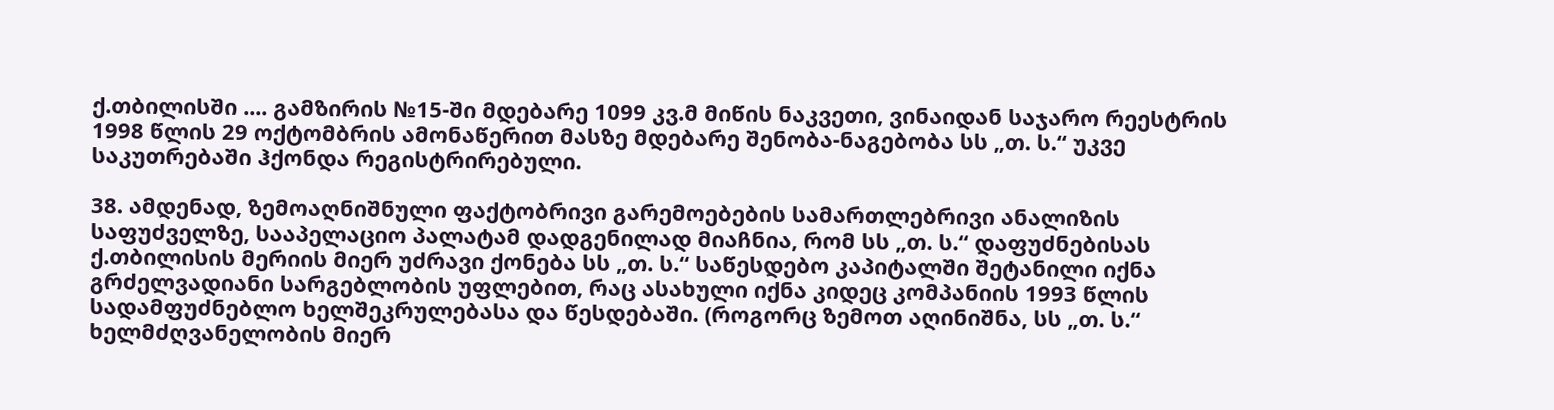ქ.თბილისში .... გამზირის №15-ში მდებარე 1099 კვ.მ მიწის ნაკვეთი, ვინაიდან საჯარო რეესტრის 1998 წლის 29 ოქტომბრის ამონაწერით მასზე მდებარე შენობა-ნაგებობა სს „თ. ს.“ უკვე საკუთრებაში ჰქონდა რეგისტრირებული.

38. ამდენად, ზემოაღნიშნული ფაქტობრივი გარემოებების სამართლებრივი ანალიზის საფუძველზე, სააპელაციო პალატამ დადგენილად მიაჩნია, რომ სს „თ. ს.“ დაფუძნებისას ქ.თბილისის მერიის მიერ უძრავი ქონება სს „თ. ს.“ საწესდებო კაპიტალში შეტანილი იქნა გრძელვადიანი სარგებლობის უფლებით, რაც ასახული იქნა კიდეც კომპანიის 1993 წლის სადამფუძნებლო ხელშეკრულებასა და წესდებაში. (როგორც ზემოთ აღინიშნა, სს „თ. ს.“ ხელმძღვანელობის მიერ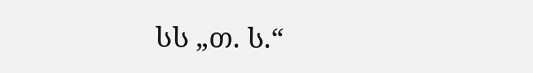სს „თ. ს.“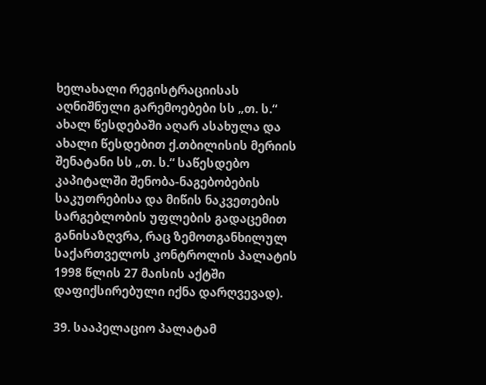ხელახალი რეგისტრაციისას აღნიშნული გარემოებები სს „თ. ს.“ ახალ წესდებაში აღარ ასახულა და ახალი წესდებით ქ.თბილისის მერიის შენატანი სს „თ. ს.“ საწესდებო კაპიტალში შენობა-ნაგებობების საკუთრებისა და მიწის ნაკვეთების სარგებლობის უფლების გადაცემით განისაზღვრა, რაც ზემოთგანხილულ საქართველოს კონტროლის პალატის 1998 წლის 27 მაისის აქტში დაფიქსირებული იქნა დარღვევად).

39. სააპელაციო პალატამ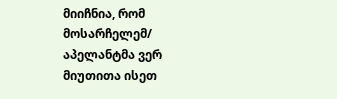მიიჩნია, რომ მოსარჩელემ/ აპელანტმა ვერ მიუთითა ისეთ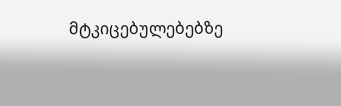მტკიცებულებებზე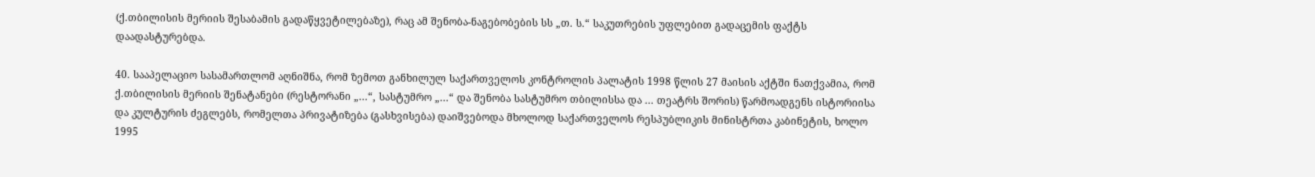(ქ.თბილისის მერიის შესაბამის გადაწყვეტილებაზე), რაც ამ შენობა-ნაგებობების სს „თ. ს.“ საკუთრების უფლებით გადაცემის ფაქტს დაადასტურებდა.

40. სააპელაციო სასამართლომ აღნიშნა, რომ ზემოთ განხილულ საქართველოს კონტროლის პალატის 1998 წლის 27 მაისის აქტში ნათქვამია, რომ ქ.თბილისის მერიის შენატანები (რესტორანი „...“, სასტუმრო „...“ და შენობა სასტუმრო თბილისსა და ... თეატრს შორის) წარმოადგენს ისტორიისა და კულტურის ძეგლებს, რომელთა პრივატიზება (გასხვისება) დაიშვებოდა მხოლოდ საქართველოს რესპუბლიკის მინისტრთა კაბინეტის, ხოლო 1995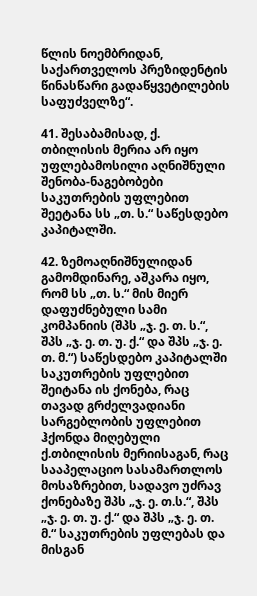წლის ნოემბრიდან, საქართველოს პრეზიდენტის წინასწარი გადაწყვეტილების საფუძველზე“.

41. შესაბამისად, ქ. თბილისის მერია არ იყო უფლებამოსილი აღნიშნული შენობა-ნაგებობები საკუთრების უფლებით შეეტანა სს „თ. ს.“ საწესდებო კაპიტალში.

42. ზემოაღნიშნულიდან გამომდინარე, აშკარა იყო, რომ სს „თ. ს.“ მის მიერ დაფუძნებული სამი კომპანიის (შპს „ჯ. ე. თ. ს.“, შპს „ჯ. ე. თ. უ. ქ.“ და შპს „ჯ. ე. თ. მ.“) საწესდებო კაპიტალში საკუთრების უფლებით შეიტანა ის ქონება, რაც თავად გრძელვადიანი სარგებლობის უფლებით ჰქონდა მიღებული ქ.თბილისის მერიისაგან, რაც სააპელაციო სასამართლოს მოსაზრებით, სადავო უძრავ ქონებაზე შპს „ჯ. ე. თ.ს.“, შპს „ჯ. ე. თ. უ. ქ.“ და შპს „ჯ. ე. თ. მ.“ საკუთრების უფლებას და მისგან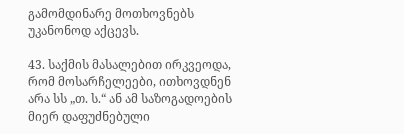გამომდინარე მოთხოვნებს უკანონოდ აქცევს.

43. საქმის მასალებით ირკვეოდა, რომ მოსარჩელეები, ითხოვდნენ არა სს „თ. ს.“ ან ამ საზოგადოების მიერ დაფუძნებული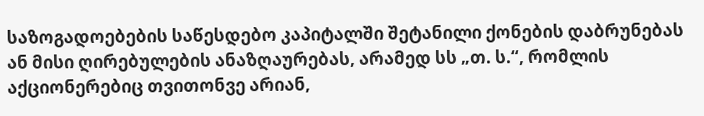საზოგადოებების საწესდებო კაპიტალში შეტანილი ქონების დაბრუნებას ან მისი ღირებულების ანაზღაურებას, არამედ სს „თ. ს.“, რომლის აქციონერებიც თვითონვე არიან,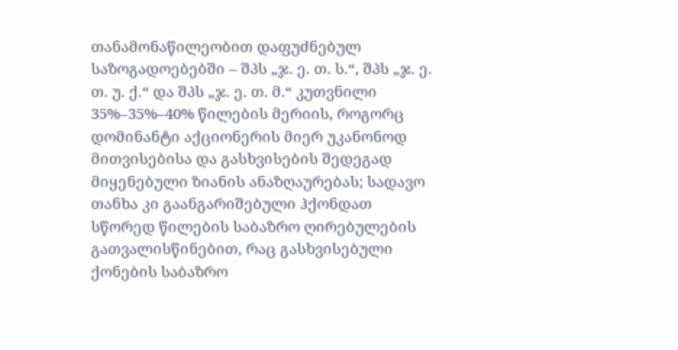თანამონაწილეობით დაფუძნებულ საზოგადოებებში – შპს „ჯ. ე. თ. ს.“, შპს „ჯ. ე. თ. უ. ქ.“ და შპს „ჯ. ე. თ. მ.“ კუთვნილი 35%–35%–40% წილების მერიის, როგორც დომინანტი აქციონერის მიერ უკანონოდ მითვისებისა და გასხვისების შედეგად მიყენებული ზიანის ანაზღაურებას; სადავო თანხა კი გაანგარიშებული ჰქონდათ სწორედ წილების საბაზრო ღირებულების გათვალისწინებით, რაც გასხვისებული ქონების საბაზრო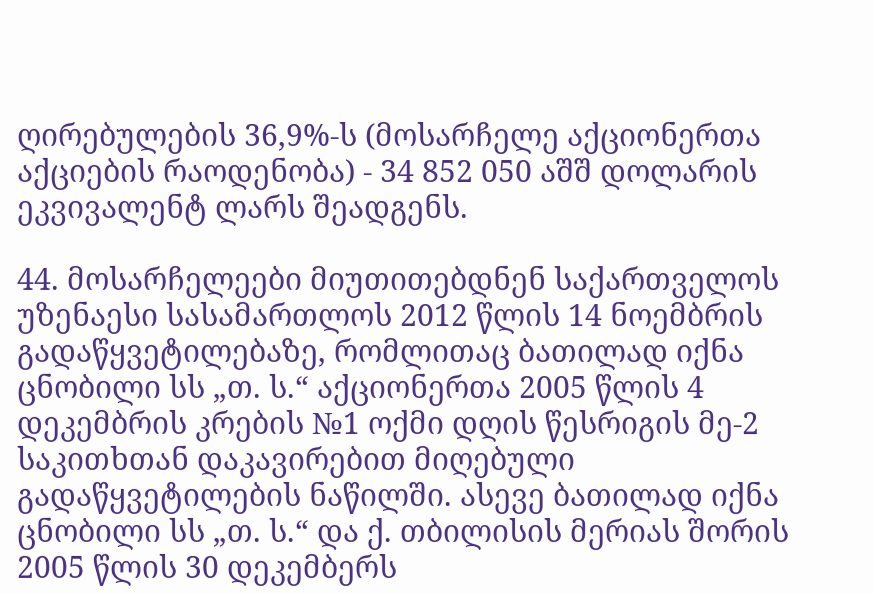ღირებულების 36,9%-ს (მოსარჩელე აქციონერთა აქციების რაოდენობა) - 34 852 050 აშშ დოლარის ეკვივალენტ ლარს შეადგენს.

44. მოსარჩელეები მიუთითებდნენ საქართველოს უზენაესი სასამართლოს 2012 წლის 14 ნოემბრის გადაწყვეტილებაზე, რომლითაც ბათილად იქნა ცნობილი სს „თ. ს.“ აქციონერთა 2005 წლის 4 დეკემბრის კრების №1 ოქმი დღის წესრიგის მე-2 საკითხთან დაკავირებით მიღებული გადაწყვეტილების ნაწილში. ასევე ბათილად იქნა ცნობილი სს „თ. ს.“ და ქ. თბილისის მერიას შორის 2005 წლის 30 დეკემბერს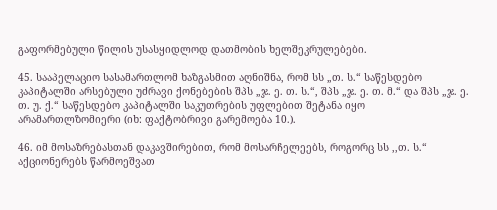გაფორმებული წილის უსასყიდლოდ დათმობის ხელშეკრულებები.

45. სააპელაციო სასამართლომ ხაზგასმით აღნიშნა, რომ სს „თ. ს.“ საწესდებო კაპიტალში არსებული უძრავი ქონებების შპს „ჯ. ე. თ. ს.“, შპს „ჯ. ე. თ. მ.“ და შპს „ჯ. ე. თ. უ. ქ.“ საწესდებო კაპიტალში საკუთრების უფლებით შეტანა იყო არამართლზომიერი (იხ: ფაქტობრივი გარემოება 10.).

46. იმ მოსაზრებასთან დაკავშირებით, რომ მოსარჩელეებს, როგორც სს ,,თ. ს.“ აქციონერებს წარმოეშვათ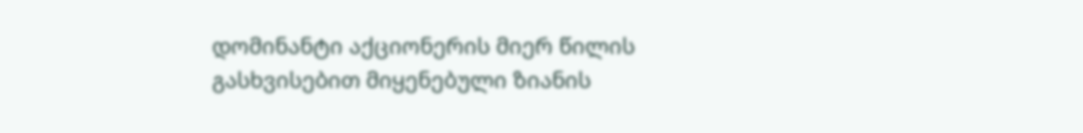დომინანტი აქციონერის მიერ წილის გასხვისებით მიყენებული ზიანის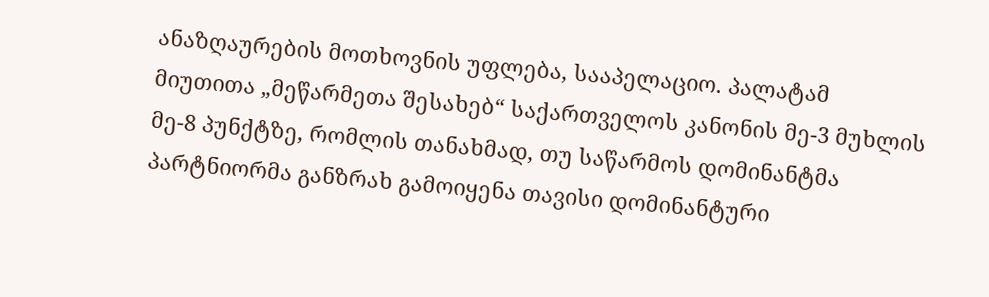ანაზღაურების მოთხოვნის უფლება, სააპელაციო. პალატამ მიუთითა „მეწარმეთა შესახებ“ საქართველოს კანონის მე-3 მუხლის მე-8 პუნქტზე, რომლის თანახმად, თუ საწარმოს დომინანტმა პარტნიორმა განზრახ გამოიყენა თავისი დომინანტური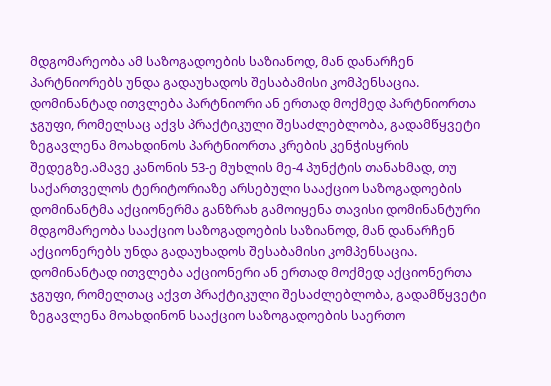მდგომარეობა ამ საზოგადოების საზიანოდ, მან დანარჩენ პარტნიორებს უნდა გადაუხადოს შესაბამისი კომპენსაცია. დომინანტად ითვლება პარტნიორი ან ერთად მოქმედ პარტნიორთა ჯგუფი, რომელსაც აქვს პრაქტიკული შესაძლებლობა, გადამწყვეტი ზეგავლენა მოახდინოს პარტნიორთა კრების კენჭისყრის შედეგზე.ამავე კანონის 53-ე მუხლის მე-4 პუნქტის თანახმად, თუ საქართველოს ტერიტორიაზე არსებული სააქციო საზოგადოების დომინანტმა აქციონერმა განზრახ გამოიყენა თავისი დომინანტური მდგომარეობა სააქციო საზოგადოების საზიანოდ, მან დანარჩენ აქციონერებს უნდა გადაუხადოს შესაბამისი კომპენსაცია. დომინანტად ითვლება აქციონერი ან ერთად მოქმედ აქციონერთა ჯგუფი, რომელთაც აქვთ პრაქტიკული შესაძლებლობა, გადამწყვეტი ზეგავლენა მოახდინონ სააქციო საზოგადოების საერთო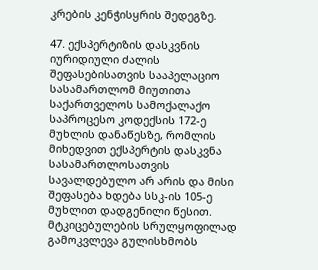კრების კენჭისყრის შედეგზე.

47. ექსპერტიზის დასკვნის იურიდიული ძალის შეფასებისათვის სააპელაციო სასამართლომ მიუთითა საქართველოს სამოქალაქო საპროცესო კოდექსის 172-ე მუხლის დანაწესზე, რომლის მიხედვით ექსპერტის დასკვნა სასამართლოსათვის სავალდებულო არ არის და მისი შეფასება ხდება სსკ-ის 105-ე მუხლით დადგენილი წესით. მტკიცებულების სრულყოფილად გამოკვლევა გულისხმობს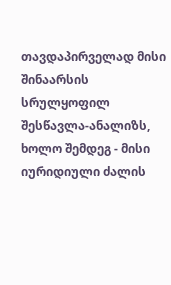თავდაპირველად მისი შინაარსის სრულყოფილ შესწავლა-ანალიზს, ხოლო შემდეგ - მისი იურიდიული ძალის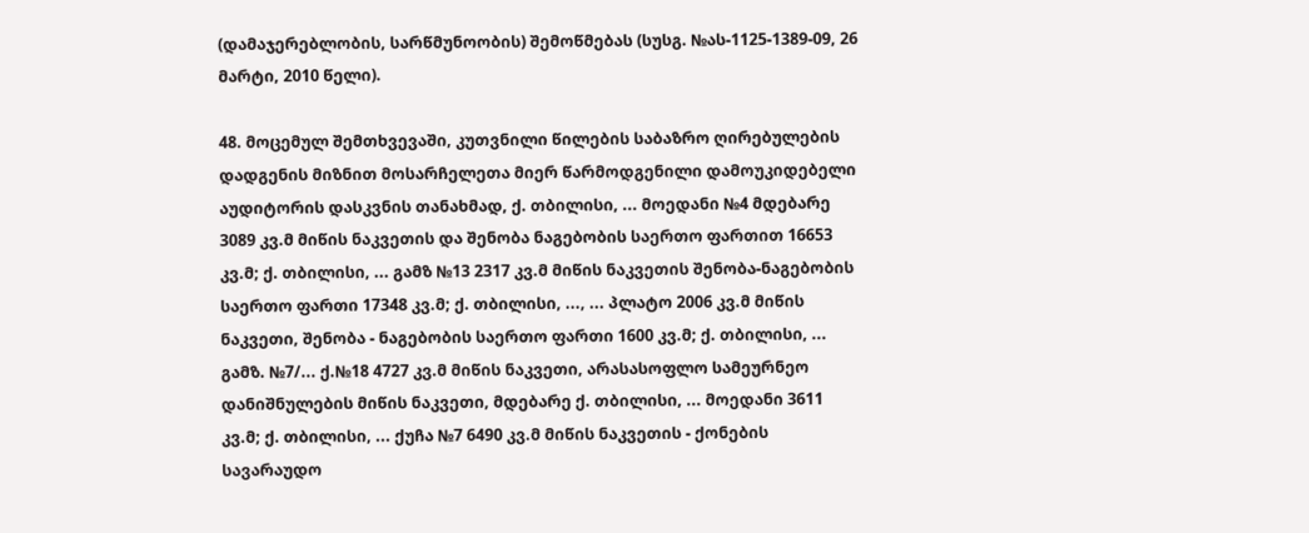(დამაჯერებლობის, სარწმუნოობის) შემოწმებას (სუსგ. №ას-1125-1389-09, 26 მარტი, 2010 წელი).

48. მოცემულ შემთხვევაში, კუთვნილი წილების საბაზრო ღირებულების დადგენის მიზნით მოსარჩელეთა მიერ წარმოდგენილი დამოუკიდებელი აუდიტორის დასკვნის თანახმად, ქ. თბილისი, ... მოედანი №4 მდებარე 3089 კვ.მ მიწის ნაკვეთის და შენობა ნაგებობის საერთო ფართით 16653 კვ.მ; ქ. თბილისი, ... გამზ №13 2317 კვ.მ მიწის ნაკვეთის შენობა-ნაგებობის საერთო ფართი 17348 კვ.მ; ქ. თბილისი, ..., ... პლატო 2006 კვ.მ მიწის ნაკვეთი, შენობა - ნაგებობის საერთო ფართი 1600 კვ.მ; ქ. თბილისი, ... გამზ. №7/... ქ.№18 4727 კვ.მ მიწის ნაკვეთი, არასასოფლო სამეურნეო დანიშნულების მიწის ნაკვეთი, მდებარე ქ. თბილისი, ... მოედანი 3611 კვ.მ; ქ. თბილისი, ... ქუჩა №7 6490 კვ.მ მიწის ნაკვეთის - ქონების სავარაუდო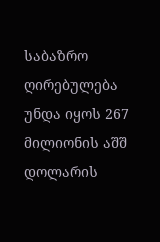საბაზრო ღირებულება უნდა იყოს 267 მილიონის აშშ დოლარის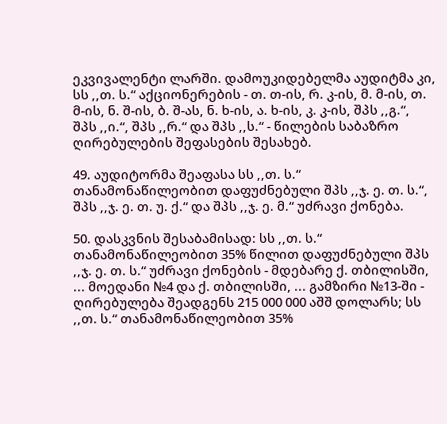ეკვივალენტი ლარში. დამოუკიდებელმა აუდიტმა კი, სს ,,თ. ს.“ აქციონერების - თ. თ-ის, რ. კ-ის, მ. მ-ის, თ. მ-ის, ნ. შ-ის, ბ. შ-ას, ნ. ხ-ის, ა. ხ-ის, კ. კ-ის, შპს ,,გ.“, შპს ,,ი.“, შპს ,,რ.“ და შპს ,,ს.“ - წილების საბაზრო ღირებულების შეფასების შესახებ.

49. აუდიტორმა შეაფასა სს ,,თ. ს.“ თანამონაწილეობით დაფუძნებული შპს ,,ჯ. ე. თ. ს.“, შპს ,,ჯ. ე. თ. უ. ქ.“ და შპს ,,ჯ. ე. მ.“ უძრავი ქონება.

50. დასკვნის შესაბამისად: სს ,,თ. ს.“ თანამონაწილეობით 35% წილით დაფუძნებული შპს ,,ჯ. ე. თ. ს.“ უძრავი ქონების - მდებარე ქ. თბილისში, ... მოედანი №4 და ქ. თბილისში, ... გამზირი №13-ში - ღირებულება შეადგენს 215 000 000 აშშ დოლარს; სს ,,თ. ს.“ თანამონაწილეობით 35%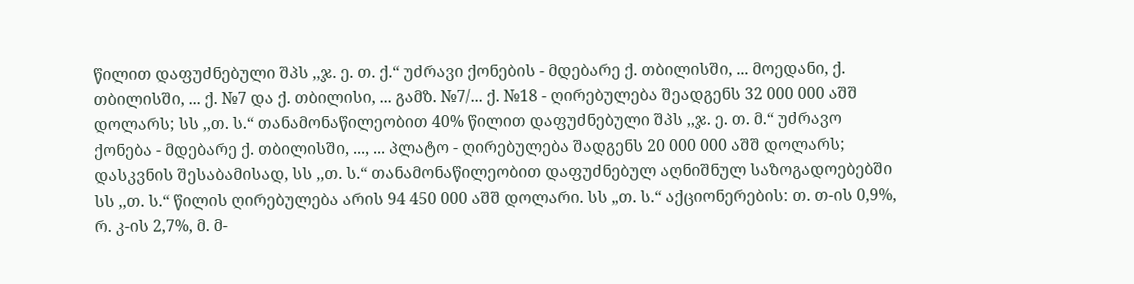წილით დაფუძნებული შპს ,,ჯ. ე. თ. ქ.“ უძრავი ქონების - მდებარე ქ. თბილისში, ... მოედანი, ქ. თბილისში, ... ქ. №7 და ქ. თბილისი, ... გამზ. №7/... ქ. №18 - ღირებულება შეადგენს 32 000 000 აშშ დოლარს; სს ,,თ. ს.“ თანამონაწილეობით 40% წილით დაფუძნებული შპს ,,ჯ. ე. თ. მ.“ უძრავო ქონება - მდებარე ქ. თბილისში, ..., ... პლატო - ღირებულება შადგენს 20 000 000 აშშ დოლარს; დასკვნის შესაბამისად, სს ,,თ. ს.“ თანამონაწილეობით დაფუძნებულ აღნიშნულ საზოგადოებებში სს ,,თ. ს.“ წილის ღირებულება არის 94 450 000 აშშ დოლარი. სს „თ. ს.“ აქციონერების: თ. თ-ის 0,9%, რ. კ-ის 2,7%, მ. მ-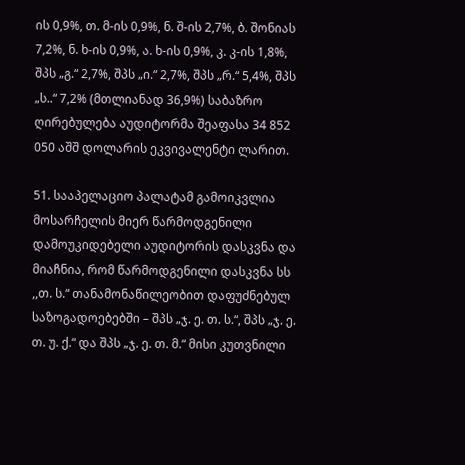ის 0,9%, თ. მ-ის 0,9%, ნ. შ-ის 2,7%, ბ. შონიას 7,2%, ნ. ხ-ის 0,9%, ა. ხ-ის 0,9%, კ. კ-ის 1,8%, შპს „გ.“ 2,7%, შპს „ი.“ 2,7%, შპს „რ.“ 5,4%, შპს „ს..“ 7,2% (მთლიანად 36,9%) საბაზრო ღირებულება აუდიტორმა შეაფასა 34 852 050 აშშ დოლარის ეკვივალენტი ლარით.

51. სააპელაციო პალატამ გამოიკვლია მოსარჩელის მიერ წარმოდგენილი დამოუკიდებელი აუდიტორის დასკვნა და მიაჩნია, რომ წარმოდგენილი დასკვნა სს ,,თ. ს.“ თანამონაწილეობით დაფუძნებულ საზოგადოებებში – შპს „ჯ. ე. თ. ს.“, შპს „ჯ. ე. თ. უ. ქ.“ და შპს „ჯ. ე. თ. მ.“ მისი კუთვნილი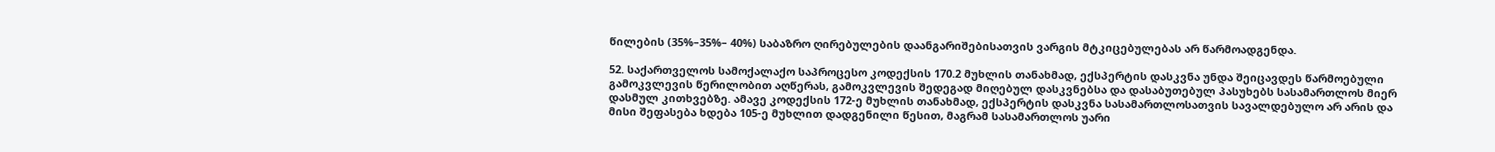წილების (35%–35%– 40%) საბაზრო ღირებულების დაანგარიშებისათვის ვარგის მტკიცებულებას არ წარმოადგენდა.

52. საქართველოს სამოქალაქო საპროცესო კოდექსის 170.2 მუხლის თანახმად, ექსპერტის დასკვნა უნდა შეიცავდეს წარმოებული გამოკვლევის წერილობით აღწერას, გამოკვლევის შედეგად მიღებულ დასკვნებსა და დასაბუთებულ პასუხებს სასამართლოს მიერ დასმულ კითხვებზე. ამავე კოდექსის 172-ე მუხლის თანახმად, ექსპერტის დასკვნა სასამართლოსათვის სავალდებულო არ არის და მისი შეფასება ხდება 105-ე მუხლით დადგენილი წესით, მაგრამ სასამართლოს უარი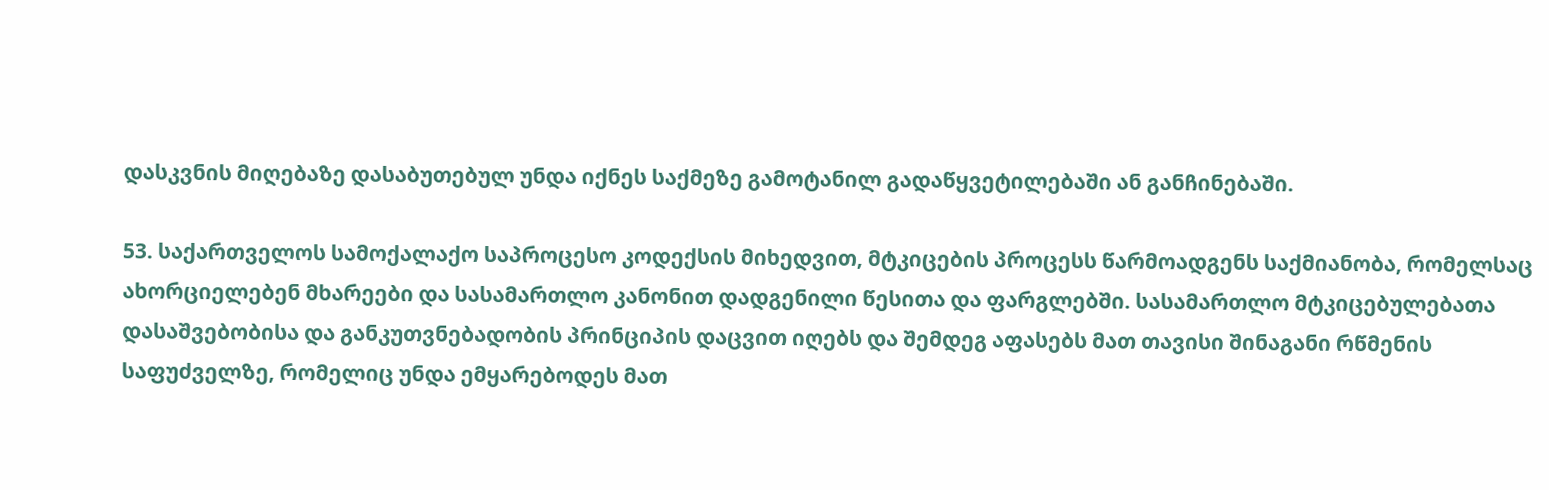დასკვნის მიღებაზე დასაბუთებულ უნდა იქნეს საქმეზე გამოტანილ გადაწყვეტილებაში ან განჩინებაში.

53. საქართველოს სამოქალაქო საპროცესო კოდექსის მიხედვით, მტკიცების პროცესს წარმოადგენს საქმიანობა, რომელსაც ახორციელებენ მხარეები და სასამართლო კანონით დადგენილი წესითა და ფარგლებში. სასამართლო მტკიცებულებათა დასაშვებობისა და განკუთვნებადობის პრინციპის დაცვით იღებს და შემდეგ აფასებს მათ თავისი შინაგანი რწმენის საფუძველზე, რომელიც უნდა ემყარებოდეს მათ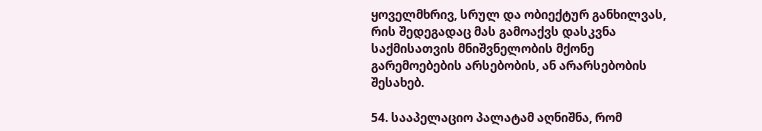ყოველმხრივ, სრულ და ობიექტურ განხილვას, რის შედეგადაც მას გამოაქვს დასკვნა საქმისათვის მნიშვნელობის მქონე გარემოებების არსებობის, ან არარსებობის შესახებ.

54. სააპელაციო პალატამ აღნიშნა, რომ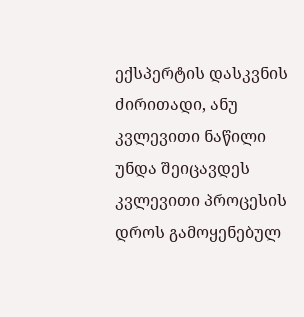ექსპერტის დასკვნის ძირითადი, ანუ კვლევითი ნაწილი უნდა შეიცავდეს კვლევითი პროცესის დროს გამოყენებულ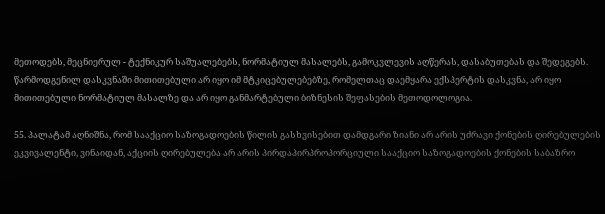მეთოდებს, მეცნიერულ - ტექნიკურ საშუალებებს, ნორმატიულ მასალებს, გამოკვლევის აღწერას, დასაბუთებას და შედეგებს. წარმოდგენილ დასკვნაში მითითებული არ იყო იმ მტკიცებულებებზე, რომელთაც დაემყარა ექსპერტის დასკვნა, არ იყო მითითებული ნორმატიულ მასალზე და არ იყო განმარტებული ბიზნესის შეფასების მეთოდოლოგია.

55. პალატამ აღნიშნა, რომ სააქციო საზოგადოების წილის გასხვისებით დამდგარი ზიანი არ არის უძრავი ქონების ღირებულების ეკვივალენტი, ვინაიდან, აქციის ღირებულება არ არის პირდაპირპროპორციული სააქციო საზოგადოების ქონების საბაზრო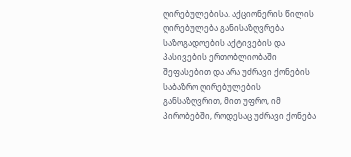ღირებულებისა. აქციონერის წილის ღირებულება განისაზღვრება საზოგადოების აქტივების და პასივების ერთობლიობაში შეფასებით და არა უძრავი ქონების საბაზრო ღირებულების განსაზღვრით, მით უფრო, იმ პირობებში, როდესაც უძრავი ქონება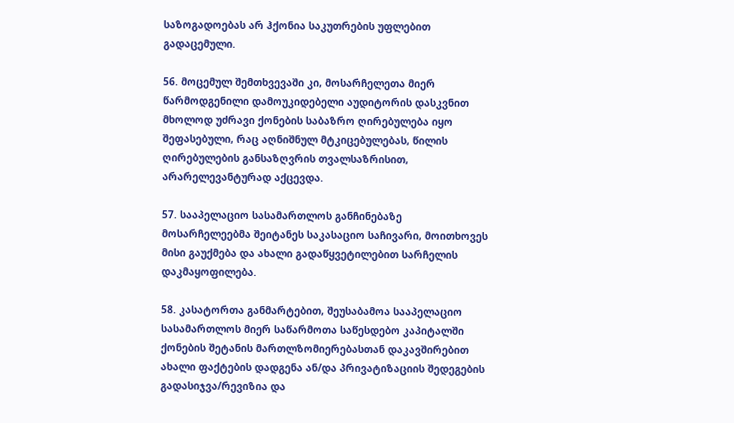საზოგადოებას არ ჰქონია საკუთრების უფლებით გადაცემული.

56. მოცემულ შემთხვევაში კი, მოსარჩელეთა მიერ წარმოდგენილი დამოუკიდებელი აუდიტორის დასკვნით მხოლოდ უძრავი ქონების საბაზრო ღირებულება იყო შეფასებული, რაც აღნიშნულ მტკიცებულებას, წილის ღირებულების განსაზღვრის თვალსაზრისით, არარელევანტურად აქცევდა.

57. სააპელაციო სასამართლოს განჩინებაზე მოსარჩელეებმა შეიტანეს საკასაციო საჩივარი, მოითხოვეს მისი გაუქმება და ახალი გადაწყვეტილებით სარჩელის დაკმაყოფილება.

58. კასატორთა განმარტებით, შეუსაბამოა სააპელაციო სასამართლოს მიერ საწარმოთა საწესდებო კაპიტალში ქონების შეტანის მართლზომიერებასთან დაკავშირებით ახალი ფაქტების დადგენა ან/და პრივატიზაციის შედეგების გადასიჯვა/რევიზია და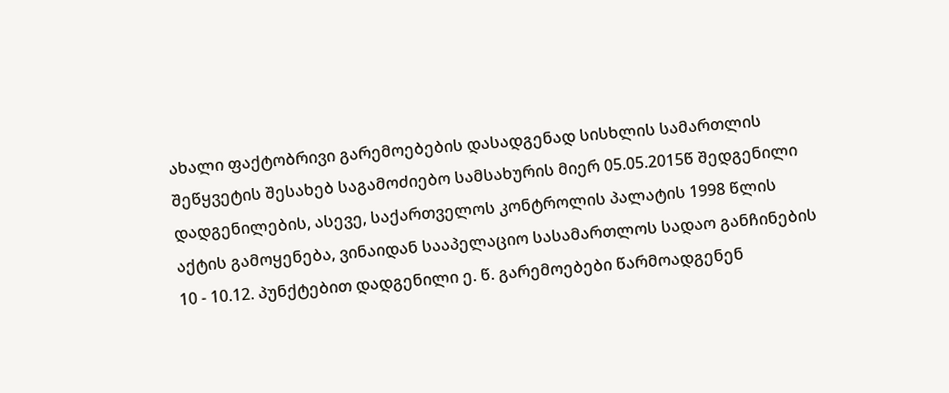ახალი ფაქტობრივი გარემოებების დასადგენად სისხლის სამართლის შეწყვეტის შესახებ საგამოძიებო სამსახურის მიერ 05.05.2015წ შედგენილი დადგენილების, ასევე, საქართველოს კონტროლის პალატის 1998 წლის აქტის გამოყენება, ვინაიდან სააპელაციო სასამართლოს სადაო განჩინების 10 - 10.12. პუნქტებით დადგენილი ე. წ. გარემოებები წარმოადგენენ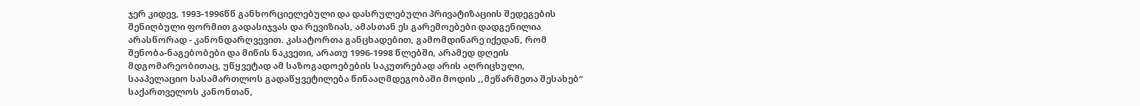ჯერ კიდევ, 1993-1996წწ განხორციელებული და დასრულებული პრივატიზაციის შედეგების შენიღბული ფორმით გადასიჯვას და რევიზიას, ამასთან ეს გარემოებები დადგენილია არასწორად - კანონდარღვევით. კასატორთა განცხადებით, გამომდინარე იქედან, რომ შენობა-ნაგებობები და მიწის ნაკვეთი, არათუ 1996-1998 წლებში, არამედ დღეის მდგომარეობითაც, უწყვეტად ამ საზოგადოებების საკუთრებად არის აღრიცხული, სააპელაციო სასამართლოს გადაწყვეტილება წინააღმდეგობაში მოდის ,,მეწარმეთა შესახებ” საქართველოს კანონთან,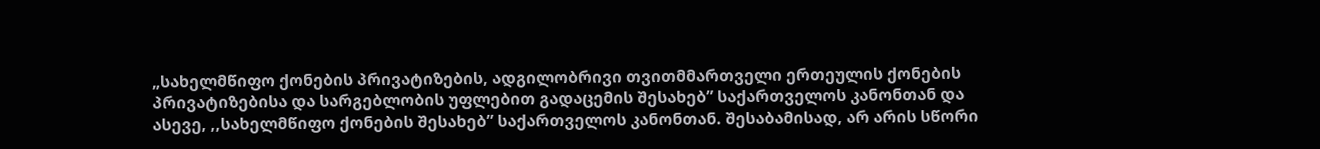„სახელმწიფო ქონების პრივატიზების, ადგილობრივი თვითმმართველი ერთეულის ქონების პრივატიზებისა და სარგებლობის უფლებით გადაცემის შესახებ” საქართველოს კანონთან და ასევე, ,,სახელმწიფო ქონების შესახებ” საქართველოს კანონთან. შესაბამისად, არ არის სწორი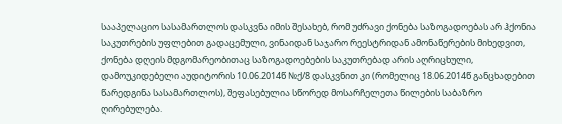სააპელაციო სასამართლოს დასკვნა იმის შესახებ, რომ უძრავი ქონება საზოგადოებას არ ჰქონია საკუთრების უფლებით გადაცემული, ვინაიდან საჯარო რეესტრიდან ამონაწერების მიხედვით, ქონება დღეის მდგომარეობითაც საზოგადოებების საკუთრებად არის აღრიცხული, დამოუკიდებელი აუდიტორის 10.06.2014წ №ქ/8 დასკვნით კი (რომელიც 18.06.2014წ განცხადებით წარედგინა სასამართლოს), შეფასებულია სწორედ მოსარჩელეთა წილების საბაზრო ღირებულება.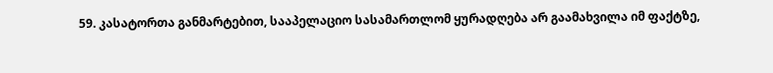59. კასატორთა განმარტებით, სააპელაციო სასამართლომ ყურადღება არ გაამახვილა იმ ფაქტზე,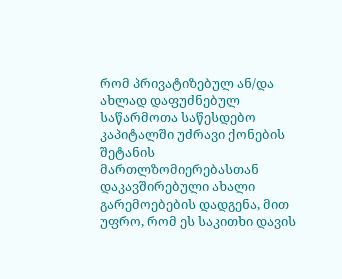რომ პრივატიზებულ ან/და ახლად დაფუძნებულ საწარმოთა საწესდებო კაპიტალში უძრავი ქონების შეტანის მართლზომიერებასთან დაკავშირებული ახალი გარემოებების დადგენა, მით უფრო, რომ ეს საკითხი დავის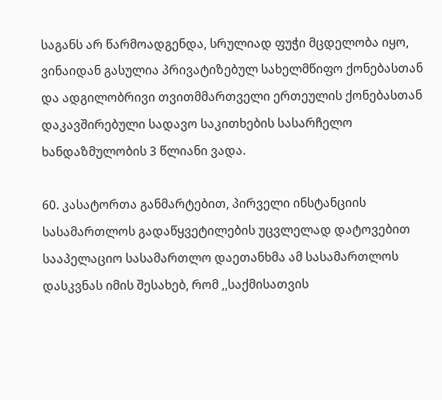საგანს არ წარმოადგენდა, სრულიად ფუჭი მცდელობა იყო, ვინაიდან გასულია პრივატიზებულ სახელმწიფო ქონებასთან და ადგილობრივი თვითმმართველი ერთეულის ქონებასთან დაკავშირებული სადავო საკითხების სასარჩელო ხანდაზმულობის 3 წლიანი ვადა.

60. კასატორთა განმარტებით, პირველი ინსტანციის სასამართლოს გადაწყვეტილების უცვლელად დატოვებით სააპელაციო სასამართლო დაეთანხმა ამ სასამართლოს დასკვნას იმის შესახებ, რომ ,,საქმისათვის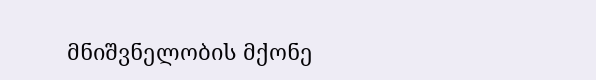მნიშვნელობის მქონე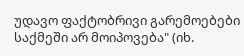უდავო ფაქტობრივი გარემოებები საქმეში არ მოიპოვება" (იხ.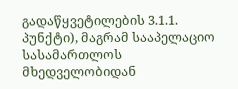გადაწყვეტილების 3.1.1. პუნქტი), მაგრამ სააპელაციო სასამართლოს მხედველობიდან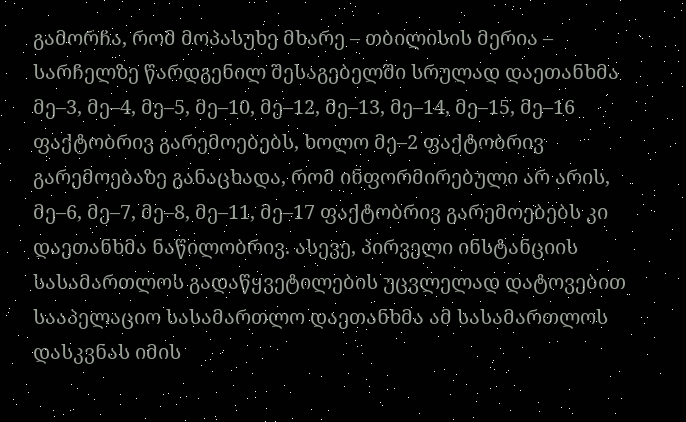გამორჩა, რომ მოპასუხე მხარე – თბილისის მერია – სარჩელზე წარდგენილ შესაგებელში სრულად დაეთანხმა მე–3, მე–4, მე–5, მე–10, მე–12, მე–13, მე–14, მე–15, მე–16 ფაქტობრივ გარემოებებს, ხოლო მე–2 ფაქტობრივ გარემოებაზე განაცხადა, რომ ინფორმირებული არ არის, მე–6, მე–7, მე–8, მე–11, მე–17 ფაქტობრივ გარემოებებს კი დაეთანხმა ნაწილობრივ. ასევე, პირველი ინსტანციის სასამართლოს გადაწყვეტილების უცვლელად დატოვებით სააპელაციო სასამართლო დაეთანხმა ამ სასამართლოს დასკვნას იმის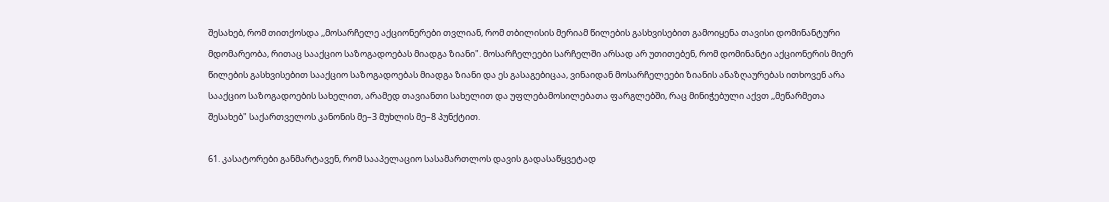შესახებ, რომ თითქოსდა ,,მოსარჩელე აქციონერები თვლიან, რომ თბილისის მერიამ წილების გასხვისებით გამოიყენა თავისი დომინანტური მდომარეობა, რითაც სააქციო საზოგადოებას მიადგა ზიანი". მოსარჩელეები სარჩელში არსად არ უთითებენ, რომ დომინანტი აქციონერის მიერ წილების გასხვისებით სააქციო საზოგადოებას მიადგა ზიანი და ეს გასაგებიცაა, ვინაიდან მოსარჩელეები ზიანის ანაზღაურებას ითხოვენ არა სააქციო საზოგადოების სახელით, არამედ თავიანთი სახელით და უფლებამოსილებათა ფარგლებში, რაც მინიჭებული აქვთ ,,მეწარმეთა შესახებ" საქართველოს კანონის მე–3 მუხლის მე–8 პუნქტით.

61. კასატორები განმარტავენ, რომ სააპელაციო სასამართლოს დავის გადასაწყვეტად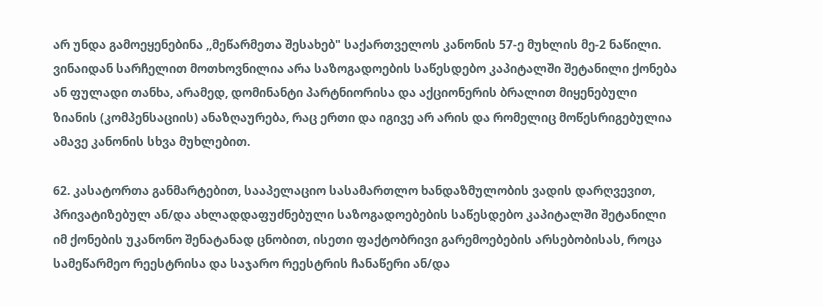არ უნდა გამოეყენებინა ,,მეწარმეთა შესახებ" საქართველოს კანონის 57-ე მუხლის მე-2 ნაწილი. ვინაიდან სარჩელით მოთხოვნილია არა საზოგადოების საწესდებო კაპიტალში შეტანილი ქონება ან ფულადი თანხა, არამედ, დომინანტი პარტნიორისა და აქციონერის ბრალით მიყენებული ზიანის (კომპენსაციის) ანაზღაურება, რაც ერთი და იგივე არ არის და რომელიც მოწესრიგებულია ამავე კანონის სხვა მუხლებით.

62. კასატორთა განმარტებით, სააპელაციო სასამართლო ხანდაზმულობის ვადის დარღვევით, პრივატიზებულ ან/და ახლადდაფუძნებული საზოგადოებების საწესდებო კაპიტალში შეტანილი იმ ქონების უკანონო შენატანად ცნობით, ისეთი ფაქტობრივი გარემოებების არსებობისას, როცა სამეწარმეო რეესტრისა და საჯარო რეესტრის ჩანაწერი ან/და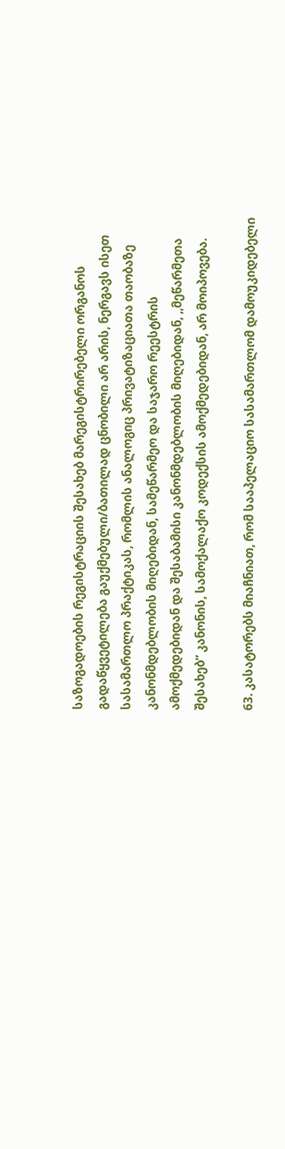საზოგადოების რეგისტრაციის შესახებ მარეგისტრირებელი ორგანოს გადაწყვეტილება გაუქმებული/ბათილად ცნობილი არ არის, ნერგავს ისეთ სასამართლო პრაქტიკას, რომლის ანალოგიც პრივატიზაციათა თაობაზე კანონმდებლობის მიღებიდან, სამეწარმეო და საჯარო რეესტრის ამოქმედებიდან და შესაბამისი კანონმდებლობის მიღებიდან, ,,მეწარმეთა შესახებ” კანონის, სამოქალაქო კოდექსის ამოქმედებიდან, არ მოიპოვება.

63. კასატორებს მიაჩნიათ, რომ სააპელაციო სასამართლომ დამოუკიდებელი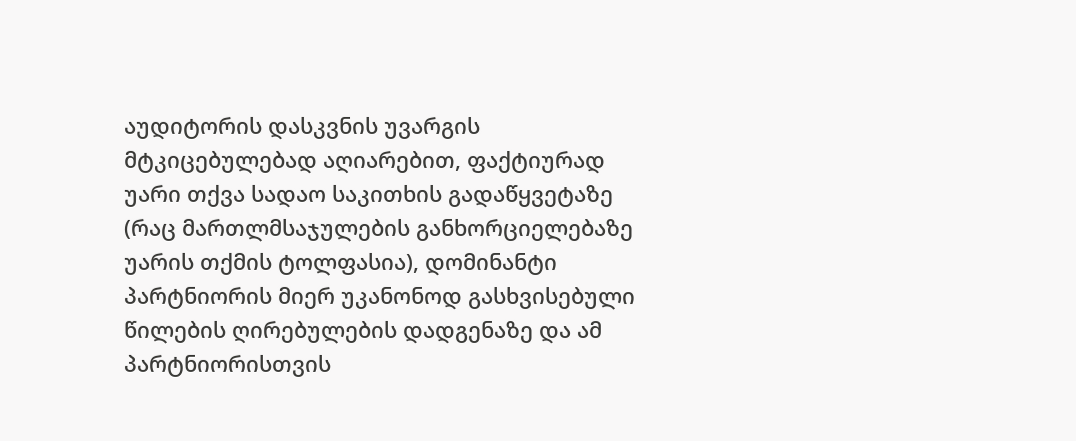აუდიტორის დასკვნის უვარგის მტკიცებულებად აღიარებით, ფაქტიურად უარი თქვა სადაო საკითხის გადაწყვეტაზე (რაც მართლმსაჯულების განხორციელებაზე უარის თქმის ტოლფასია), დომინანტი პარტნიორის მიერ უკანონოდ გასხვისებული წილების ღირებულების დადგენაზე და ამ პარტნიორისთვის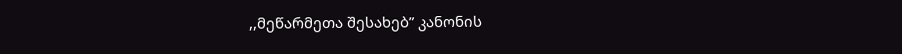,,მეწარმეთა შესახებ” კანონის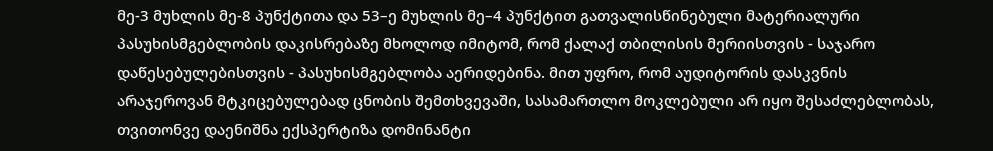მე-3 მუხლის მე-8 პუნქტითა და 53–ე მუხლის მე–4 პუნქტით გათვალისწინებული მატერიალური პასუხისმგებლობის დაკისრებაზე მხოლოდ იმიტომ, რომ ქალაქ თბილისის მერიისთვის - საჯარო დაწესებულებისთვის - პასუხისმგებლობა აერიდებინა. მით უფრო, რომ აუდიტორის დასკვნის არაჯეროვან მტკიცებულებად ცნობის შემთხვევაში, სასამართლო მოკლებული არ იყო შესაძლებლობას, თვითონვე დაენიშნა ექსპერტიზა დომინანტი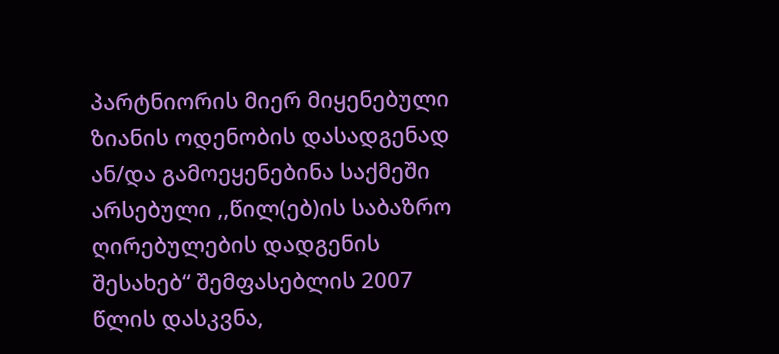პარტნიორის მიერ მიყენებული ზიანის ოდენობის დასადგენად ან/და გამოეყენებინა საქმეში არსებული ,,წილ(ებ)ის საბაზრო ღირებულების დადგენის შესახებ“ შემფასებლის 2007 წლის დასკვნა,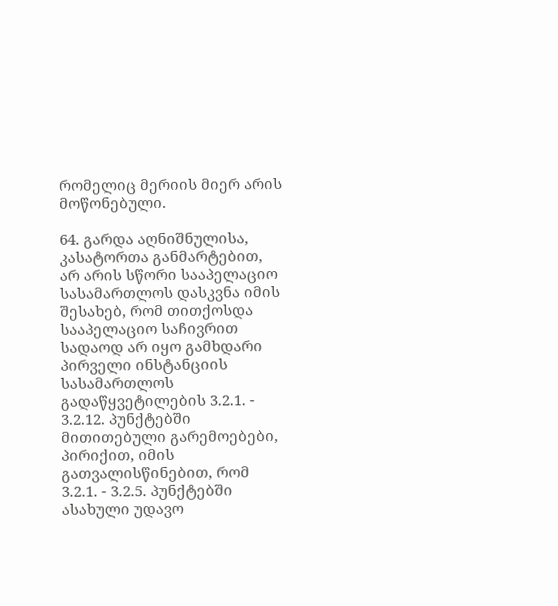რომელიც მერიის მიერ არის მოწონებული.

64. გარდა აღნიშნულისა, კასატორთა განმარტებით, არ არის სწორი სააპელაციო სასამართლოს დასკვნა იმის შესახებ, რომ თითქოსდა სააპელაციო საჩივრით სადაოდ არ იყო გამხდარი პირველი ინსტანციის სასამართლოს გადაწყვეტილების 3.2.1. - 3.2.12. პუნქტებში მითითებული გარემოებები, პირიქით, იმის გათვალისწინებით, რომ 3.2.1. - 3.2.5. პუნქტებში ასახული უდავო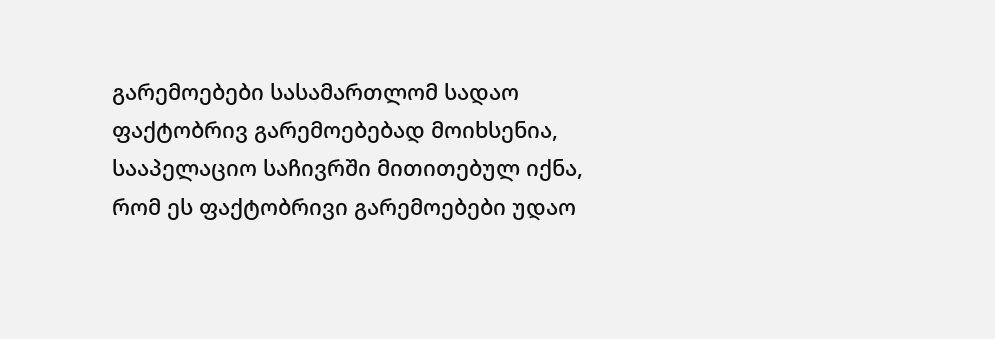გარემოებები სასამართლომ სადაო ფაქტობრივ გარემოებებად მოიხსენია, სააპელაციო საჩივრში მითითებულ იქნა, რომ ეს ფაქტობრივი გარემოებები უდაო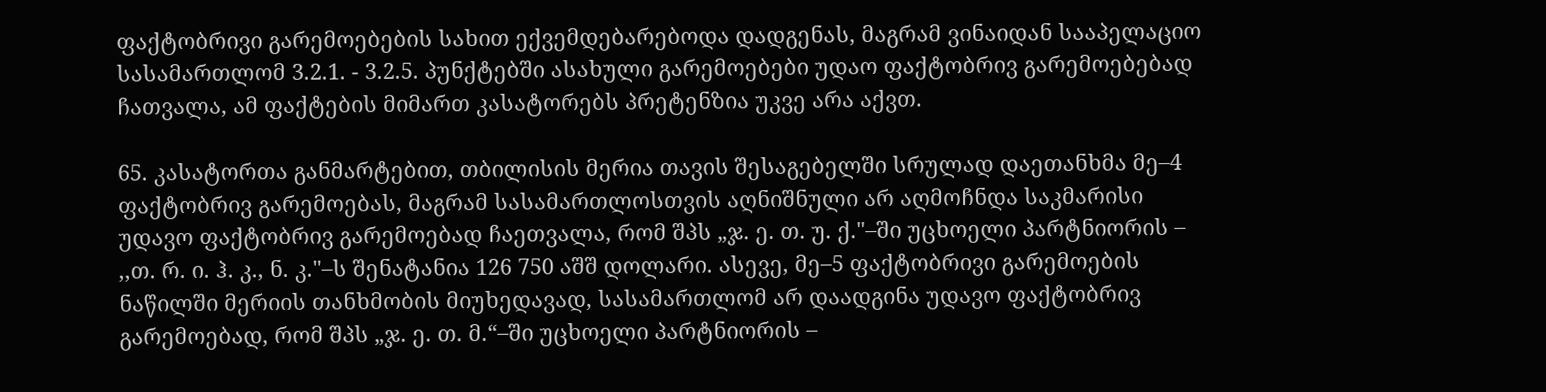ფაქტობრივი გარემოებების სახით ექვემდებარებოდა დადგენას, მაგრამ ვინაიდან სააპელაციო სასამართლომ 3.2.1. - 3.2.5. პუნქტებში ასახული გარემოებები უდაო ფაქტობრივ გარემოებებად ჩათვალა, ამ ფაქტების მიმართ კასატორებს პრეტენზია უკვე არა აქვთ.

65. კასატორთა განმარტებით, თბილისის მერია თავის შესაგებელში სრულად დაეთანხმა მე–4 ფაქტობრივ გარემოებას, მაგრამ სასამართლოსთვის აღნიშნული არ აღმოჩნდა საკმარისი უდავო ფაქტობრივ გარემოებად ჩაეთვალა, რომ შპს „ჯ. ე. თ. უ. ქ."–ში უცხოელი პარტნიორის – ,,თ. რ. ი. ჰ. კ., ნ. კ."–ს შენატანია 126 750 აშშ დოლარი. ასევე, მე–5 ფაქტობრივი გარემოების ნაწილში მერიის თანხმობის მიუხედავად, სასამართლომ არ დაადგინა უდავო ფაქტობრივ გარემოებად, რომ შპს „ჯ. ე. თ. მ.“–ში უცხოელი პარტნიორის –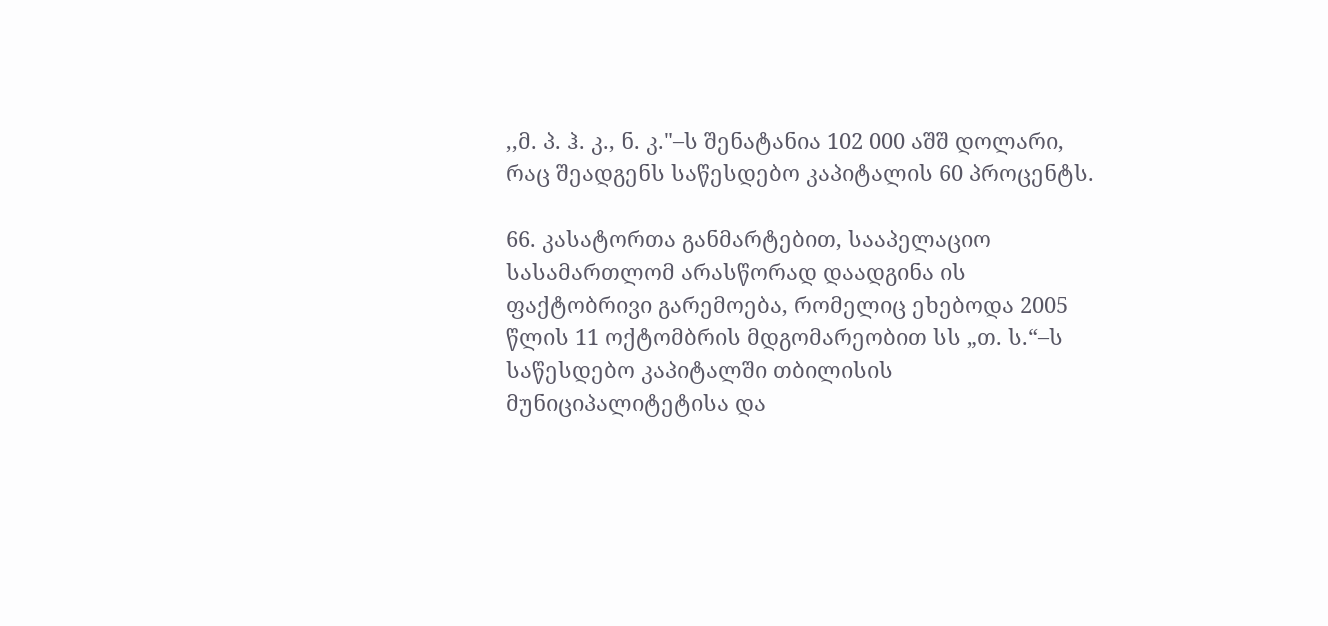,,მ. პ. ჰ. კ., ნ. კ."–ს შენატანია 102 000 აშშ დოლარი, რაც შეადგენს საწესდებო კაპიტალის 60 პროცენტს.

66. კასატორთა განმარტებით, სააპელაციო სასამართლომ არასწორად დაადგინა ის ფაქტობრივი გარემოება, რომელიც ეხებოდა 2005 წლის 11 ოქტომბრის მდგომარეობით სს „თ. ს.“–ს საწესდებო კაპიტალში თბილისის მუნიციპალიტეტისა და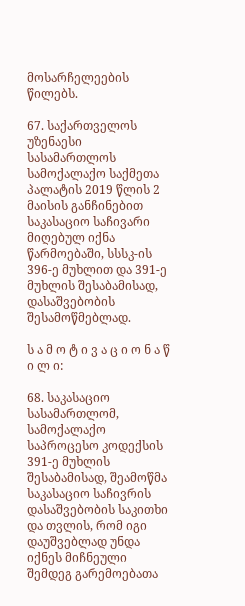მოსარჩელეების წილებს.

67. საქართველოს უზენაესი სასამართლოს სამოქალაქო საქმეთა პალატის 2019 წლის 2 მაისის განჩინებით საკასაციო საჩივარი მიღებულ იქნა წარმოებაში, სსსკ-ის 396-ე მუხლით და 391-ე მუხლის შესაბამისად, დასაშვებობის შესამოწმებლად.

ს ა მ ო ტ ი ვ ა ც ი ო ნ ა წ ი ლ ი:

68. საკასაციო სასამართლომ, სამოქალაქო საპროცესო კოდექსის 391-ე მუხლის შესაბამისად, შეამოწმა საკასაციო საჩივრის დასაშვებობის საკითხი და თვლის, რომ იგი დაუშვებლად უნდა იქნეს მიჩნეული შემდეგ გარემოებათა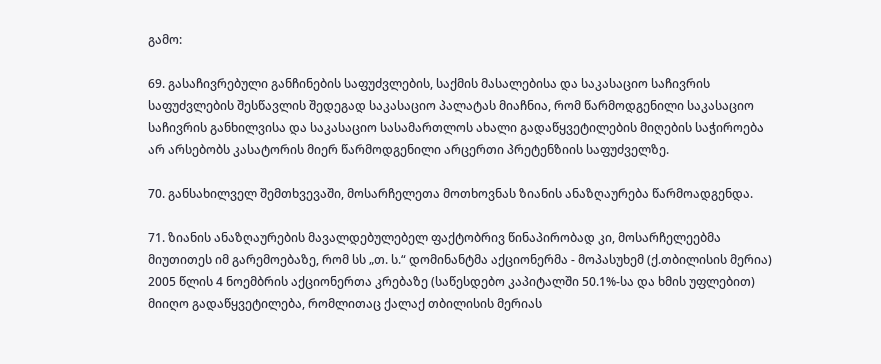გამო:

69. გასაჩივრებული განჩინების საფუძვლების, საქმის მასალებისა და საკასაციო საჩივრის საფუძვლების შესწავლის შედეგად საკასაციო პალატას მიაჩნია, რომ წარმოდგენილი საკასაციო საჩივრის განხილვისა და საკასაციო სასამართლოს ახალი გადაწყვეტილების მიღების საჭიროება არ არსებობს კასატორის მიერ წარმოდგენილი არცერთი პრეტენზიის საფუძველზე.

70. განსახილველ შემთხვევაში, მოსარჩელეთა მოთხოვნას ზიანის ანაზღაურება წარმოადგენდა.

71. ზიანის ანაზღაურების მავალდებულებელ ფაქტობრივ წინაპირობად კი, მოსარჩელეებმა მიუთითეს იმ გარემოებაზე, რომ სს „თ. ს.“ დომინანტმა აქციონერმა - მოპასუხემ (ქ.თბილისის მერია) 2005 წლის 4 ნოემბრის აქციონერთა კრებაზე (საწესდებო კაპიტალში 50.1%-სა და ხმის უფლებით) მიიღო გადაწყვეტილება, რომლითაც ქალაქ თბილისის მერიას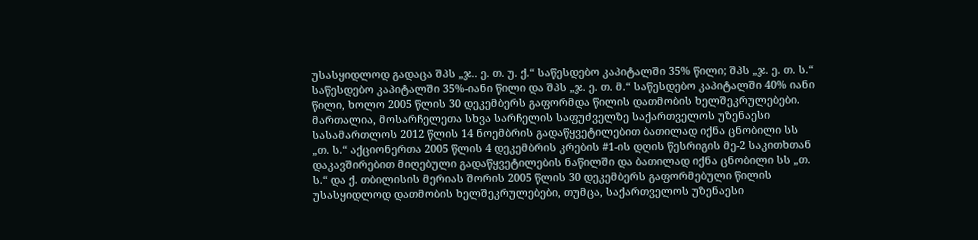უსასყიდლოდ გადაცა შპს „ჯ.. ე. თ. უ. ქ.“ საწესდებო კაპიტალში 35% წილი; შპს „ჯ. ე. თ. ს.“ საწესდებო კაპიტალში 35%-იანი წილი და შპს „ჯ. ე. თ. მ.“ საწესდებო კაპიტალში 40% იანი წილი, ხოლო 2005 წლის 30 დეკემბერს გაფორმდა წილის დათმობის ხელშეკრულებები. მართალია, მოსარჩელეთა სხვა სარჩელის საფუძველზე საქართველოს უზენაესი სასამართლოს 2012 წლის 14 ნოემბრის გადაწყვეტილებით ბათილად იქნა ცნობილი სს „თ. ს.“ აქციონერთა 2005 წლის 4 დეკემბრის კრების #1-ის დღის წესრიგის მე-2 საკითხთან დაკავშირებით მიღებული გადაწყვეტილების ნაწილში და ბათილად იქნა ცნობილი სს „თ. ს.“ და ქ. თბილისის მერიას შორის 2005 წლის 30 დეკემბერს გაფორმებული წილის უსასყიდლოდ დათმობის ხელშეკრულებები, თუმცა, საქართველოს უზენაესი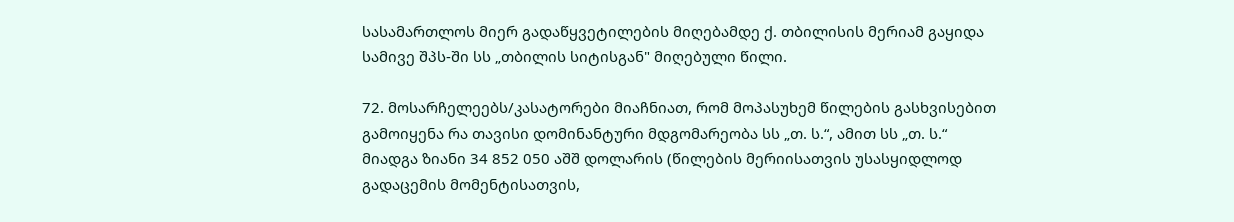სასამართლოს მიერ გადაწყვეტილების მიღებამდე ქ. თბილისის მერიამ გაყიდა სამივე შპს-ში სს „თბილის სიტისგან" მიღებული წილი.

72. მოსარჩელეებს/კასატორები მიაჩნიათ, რომ მოპასუხემ წილების გასხვისებით გამოიყენა რა თავისი დომინანტური მდგომარეობა სს „თ. ს.“, ამით სს „თ. ს.“ მიადგა ზიანი 34 852 050 აშშ დოლარის (წილების მერიისათვის უსასყიდლოდ გადაცემის მომენტისათვის,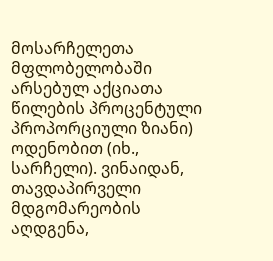მოსარჩელეთა მფლობელობაში არსებულ აქციათა წილების პროცენტული პროპორციული ზიანი) ოდენობით (იხ., სარჩელი). ვინაიდან, თავდაპირველი მდგომარეობის აღდგენა,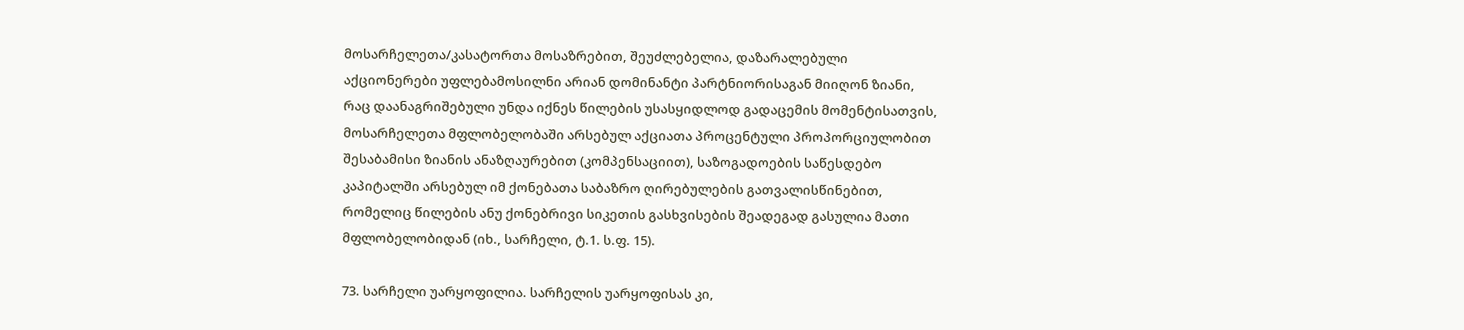მოსარჩელეთა/კასატორთა მოსაზრებით, შეუძლებელია, დაზარალებული აქციონერები უფლებამოსილნი არიან დომინანტი პარტნიორისაგან მიიღონ ზიანი, რაც დაანაგრიშებული უნდა იქნეს წილების უსასყიდლოდ გადაცემის მომენტისათვის, მოსარჩელეთა მფლობელობაში არსებულ აქციათა პროცენტული პროპორციულობით შესაბამისი ზიანის ანაზღაურებით (კომპენსაციით), საზოგადოების საწესდებო კაპიტალში არსებულ იმ ქონებათა საბაზრო ღირებულების გათვალისწინებით, რომელიც წილების ანუ ქონებრივი სიკეთის გასხვისების შეადეგად გასულია მათი მფლობელობიდან (იხ., სარჩელი, ტ.1. ს.ფ. 15).

73. სარჩელი უარყოფილია. სარჩელის უარყოფისას კი,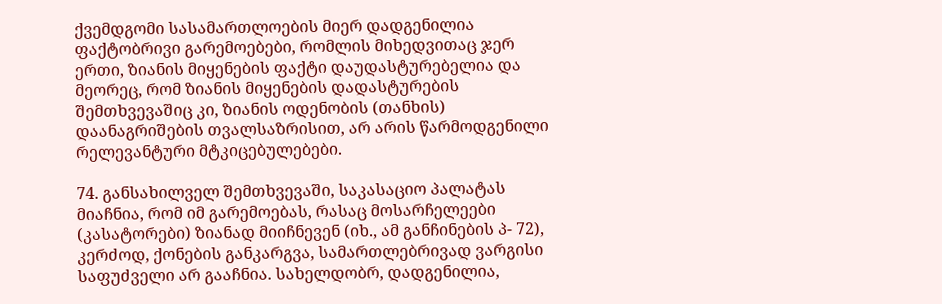ქვემდგომი სასამართლოების მიერ დადგენილია ფაქტობრივი გარემოებები, რომლის მიხედვითაც ჯერ ერთი, ზიანის მიყენების ფაქტი დაუდასტურებელია და მეორეც, რომ ზიანის მიყენების დადასტურების შემთხვევაშიც კი, ზიანის ოდენობის (თანხის) დაანაგრიშების თვალსაზრისით, არ არის წარმოდგენილი რელევანტური მტკიცებულებები.

74. განსახილველ შემთხვევაში, საკასაციო პალატას მიაჩნია, რომ იმ გარემოებას, რასაც მოსარჩელეები (კასატორები) ზიანად მიიჩნევენ (იხ., ამ განჩინების პ- 72), კერძოდ, ქონების განკარგვა, სამართლებრივად ვარგისი საფუძველი არ გააჩნია. სახელდობრ, დადგენილია,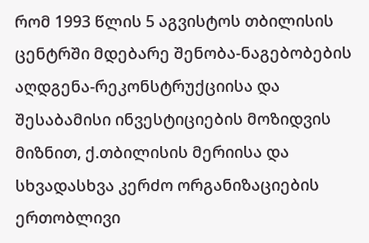რომ 1993 წლის 5 აგვისტოს თბილისის ცენტრში მდებარე შენობა-ნაგებობების აღდგენა-რეკონსტრუქციისა და შესაბამისი ინვესტიციების მოზიდვის მიზნით, ქ.თბილისის მერიისა და სხვადასხვა კერძო ორგანიზაციების ერთობლივი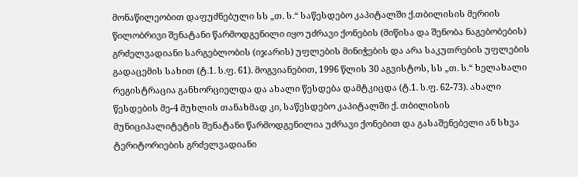მონაწილეობით დაფუძნებული სს „თ. ს.“ საწესდებო კაპიტალში ქ.თბილისის მერიის წილობრივი შენატანი წარმოდგენილი იყო უძრავი ქონების (მიწისა და შენობა ნაგებობების) გრძელვადიანი სარგებლობის (იჯარის) უფლების მინიჭების და არა საკუთრების უფლების გადაცემის სახით (ტ.1. ს.ფ. 61). მოგვიანებით, 1996 წლის 30 აგვისტოს, სს „თ. ს.“ ხელახალი რეგისტრაცია განხორციელდა და ახალი წესდება დამტკიცდა (ტ.1. ს.ფ. 62-73). ახალი წესდების მე-4 მუხლის თანახმად კი, საწესდებო კაპიტალში ქ. თბილისის მუნიციპალიტეტის შენატანი წარმოდგენილია უძრავი ქონებით და გასაშენებელი ან სხვა ტერიტორიების გრძელვადიანი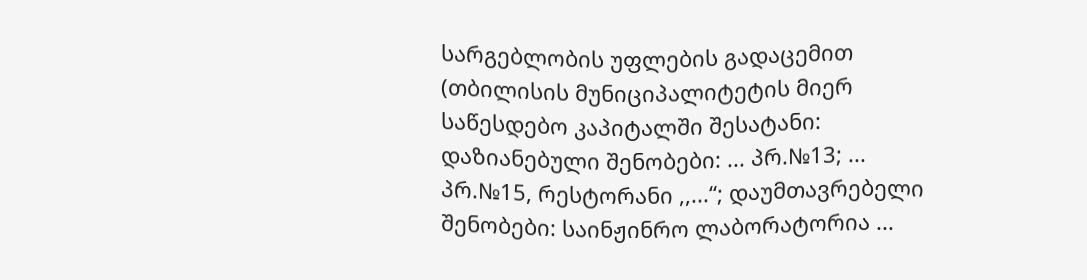სარგებლობის უფლების გადაცემით (თბილისის მუნიციპალიტეტის მიერ საწესდებო კაპიტალში შესატანი: დაზიანებული შენობები: ... პრ.№13; ... პრ.№15, რესტორანი ,,...“; დაუმთავრებელი შენობები: საინჟინრო ლაბორატორია ...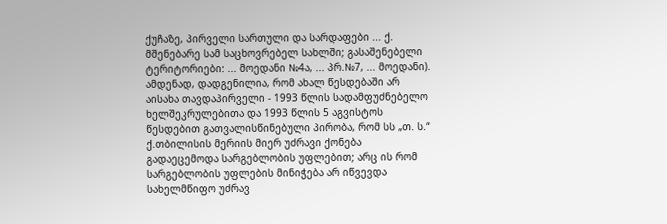ქუჩაზე, პირველი სართული და სარდაფები ... ქ. მშენებარე სამ საცხოვრებელ სახლში; გასაშენებელი ტერიტორიები: ... მოედანი №4ა, ... პრ.№7, ... მოედანი). ამდენად, დადგენილია, რომ ახალ წესდებაში არ აისახა თავდაპირველი - 1993 წლის სადამფუძნებელო ხელშეკრულებითა და 1993 წლის 5 აგვისტოს წესდებით გათვალისწინებული პირობა, რომ სს „თ. ს.“ ქ.თბილისის მერიის მიერ უძრავი ქონება გადაეცემოდა სარგებლობის უფლებით; არც ის რომ სარგებლობის უფლების მინიჭება არ იწვევდა სახელმწიფო უძრავ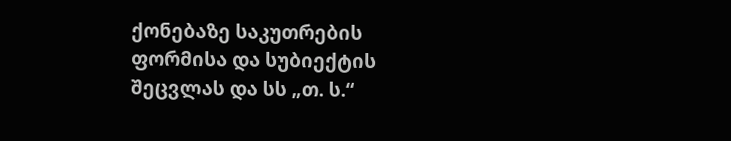ქონებაზე საკუთრების ფორმისა და სუბიექტის შეცვლას და სს „თ. ს.“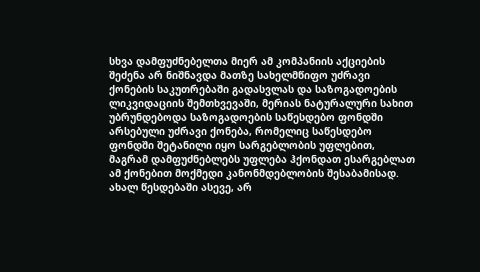სხვა დამფუძნებელთა მიერ ამ კომპანიის აქციების შეძენა არ ნიშნავდა მათზე სახელმწიფო უძრავი ქონების საკუთრებაში გადასვლას და საზოგადოების ლიკვიდაციის შემთხვევაში, მერიას ნატურალური სახით უბრუნდებოდა საზოგადოების საწესდებო ფონდში არსებული უძრავი ქონება, რომელიც საწესდებო ფონდში შეტანილი იყო სარგებლობის უფლებით, მაგრამ დამფუძნებლებს უფლება ჰქონდათ ესარგებლათ ამ ქონებით მოქმედი კანონმდებლობის შესაბამისად. ახალ წესდებაში ასევე, არ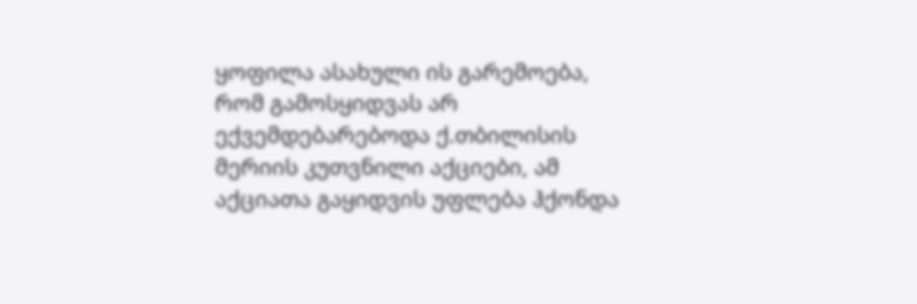ყოფილა ასახული ის გარემოება, რომ გამოსყიდვას არ ექვემდებარებოდა ქ.თბილისის მერიის კუთვნილი აქციები, ამ აქციათა გაყიდვის უფლება ჰქონდა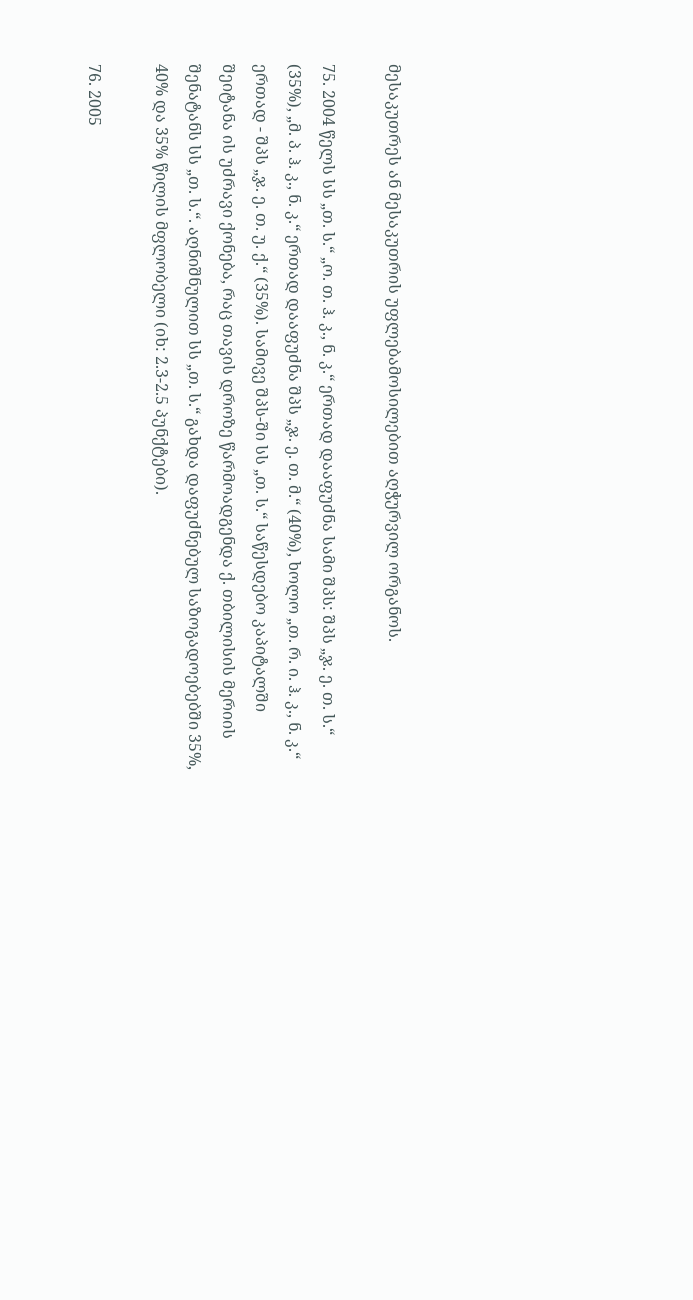მესაკუთრეს ან მესაკუთრის უფლებამოსილებით აღჭურვილ ორგანოს.

75. 2004 წელს სს „თ. ს.“ „ო. თ. ჰ. კ., ნ. კ.“ ერთად დააფუძნა სამი შპს: შპს „ჯ. ე. თ. ს.“ (35%), „მ. პ. ჰ. კ., ნ. კ.“ ერთად დააფუძნა შპს „ჯ. ე. თ. მ.“ (40%), ხოლო „თ. რ. ი. ჰ. კ., ნ. კ.“ ერთად - შპს „ჯ. ე. თ. უ. ქ.“ (35%). სამივე შპს-ში სს „თ. ს.“ საწესდებო კაპიტალში შეიტანა ის უძრავი ქონება, რაც თავის დროზე წარმოადგენდა ქ. თბილისის მერიის შენატანს სს „თ. ს.“. აღნიშნულით სს „თ. ს.“ გახდა დაფუძნებულ საზოგადოებებში 35%, 40% და 35% წილის მფლობელი (იხ: 2.3-2.5 პუნქტები).

76. 2005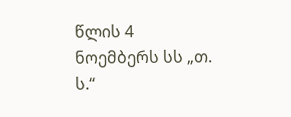წლის 4 ნოემბერს სს „თ. ს.“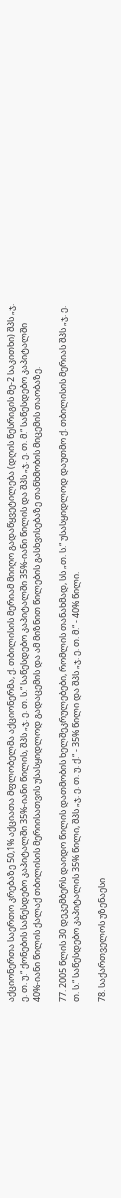აქციონერთა საერთო კრებაზე 50,1% აქციათა მფლობელმა აქციონერმა, ქ. თბილისის მერიამ მიიღო გადაწყვეტილება (დღის წესრიგის მე-2 საკითხი) შპს „ჯ. ე. თ. უ.“ ქონების საწესდებო კაპიტალში 35%-იანი წილის, შპს „ჯ. ე. თ. ს.“ საწესდებო კაპიტალში 35%-იანი წილის და შპს „ჯ. ე. თ. მ.“ საწესდებო კაპიტალში 40%-იანი წილის ქალაქ თბილისის მერიისათვის უსასყიდლოდ გადაცემის და ამ მიზნით წილების გასხვისებაზე თანხმობის მიცემის თაობაზე.

77. 2005 წლის 30 დეკემბერს დაიდო წილის დათმობის ხელშეკრულებები, რომლის თანახმად, სს „თ. ს.“ უსასყიდლოდ დაუთმო ქ. თბილისის მერიას შპს „ჯ. ე. თ. ს.“ საწესდებო კაპიტალის 35% წილი, შპს „ჯ. ე. თ. უ. ქ.“ - 35% წილი და შპს „ჯ. ე. თ. მ.“ - 40% წილი.

78. საქართველოს უზენაესი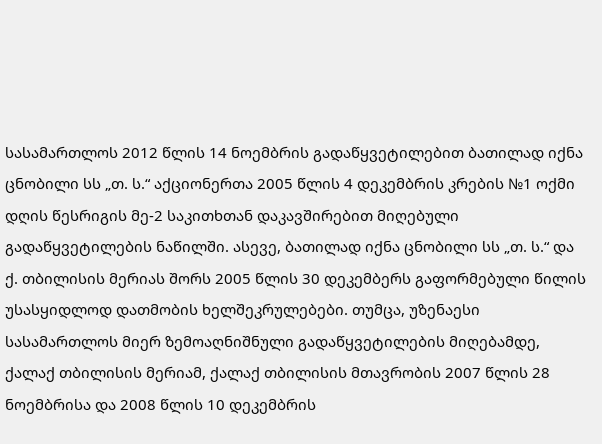სასამართლოს 2012 წლის 14 ნოემბრის გადაწყვეტილებით ბათილად იქნა ცნობილი სს „თ. ს.“ აქციონერთა 2005 წლის 4 დეკემბრის კრების №1 ოქმი დღის წესრიგის მე-2 საკითხთან დაკავშირებით მიღებული გადაწყვეტილების ნაწილში. ასევე, ბათილად იქნა ცნობილი სს „თ. ს.“ და ქ. თბილისის მერიას შორს 2005 წლის 30 დეკემბერს გაფორმებული წილის უსასყიდლოდ დათმობის ხელშეკრულებები. თუმცა, უზენაესი სასამართლოს მიერ ზემოაღნიშნული გადაწყვეტილების მიღებამდე, ქალაქ თბილისის მერიამ, ქალაქ თბილისის მთავრობის 2007 წლის 28 ნოემბრისა და 2008 წლის 10 დეკემბრის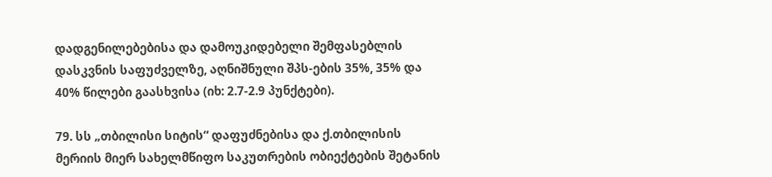დადგენილებებისა და დამოუკიდებელი შემფასებლის დასკვნის საფუძველზე, აღნიშნული შპს-ების 35%, 35% და 40% წილები გაასხვისა (იხ: 2.7-2.9 პუნქტები).

79. სს „თბილისი სიტის“ დაფუძნებისა და ქ.თბილისის მერიის მიერ სახელმწიფო საკუთრების ობიექტების შეტანის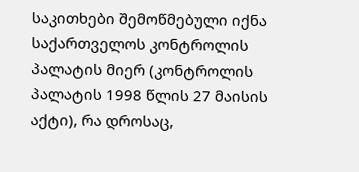საკითხები შემოწმებული იქნა საქართველოს კონტროლის პალატის მიერ (კონტროლის პალატის 1998 წლის 27 მაისის აქტი), რა დროსაც,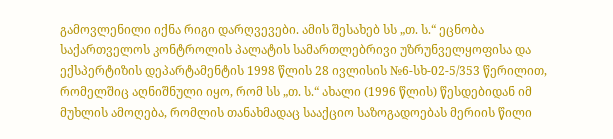გამოვლენილი იქნა რიგი დარღვევები. ამის შესახებ სს „თ. ს.“ ეცნობა საქართველოს კონტროლის პალატის სამართლებრივი უზრუნველყოფისა და ექსპერტიზის დეპარტამენტის 1998 წლის 28 ივლისის №6-სხ-02-5/353 წერილით, რომელშიც აღნიშნული იყო, რომ სს „თ. ს.“ ახალი (1996 წლის) წესდებიდან იმ მუხლის ამოღება, რომლის თანახმადაც სააქციო საზოგადოებას მერიის წილი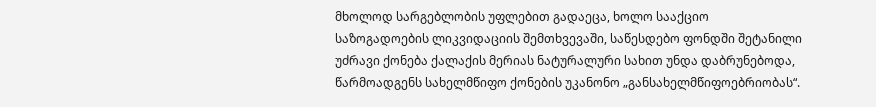მხოლოდ სარგებლობის უფლებით გადაეცა, ხოლო სააქციო საზოგადოების ლიკვიდაციის შემთხვევაში, საწესდებო ფონდში შეტანილი უძრავი ქონება ქალაქის მერიას ნატურალური სახით უნდა დაბრუნებოდა, წარმოადგენს სახელმწიფო ქონების უკანონო „განსახელმწიფოებრიობას“.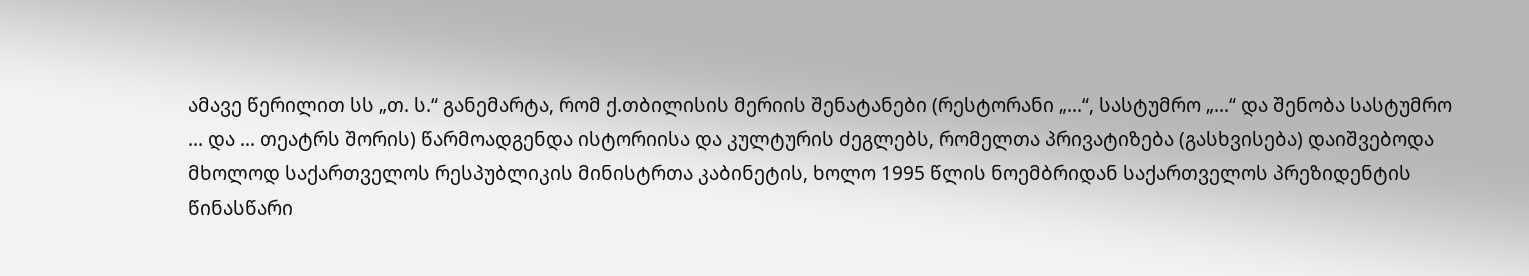ამავე წერილით სს „თ. ს.“ განემარტა, რომ ქ.თბილისის მერიის შენატანები (რესტორანი „...“, სასტუმრო „...“ და შენობა სასტუმრო ... და ... თეატრს შორის) წარმოადგენდა ისტორიისა და კულტურის ძეგლებს, რომელთა პრივატიზება (გასხვისება) დაიშვებოდა მხოლოდ საქართველოს რესპუბლიკის მინისტრთა კაბინეტის, ხოლო 1995 წლის ნოემბრიდან საქართველოს პრეზიდენტის წინასწარი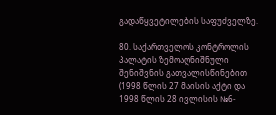გადაწყვეტილების საფუძველზე.

80. საქართველოს კონტროლის პალატის ზემოაღნიშნული შენიშვნის გათვალისწინებით (1998 წლის 27 მაისის აქტი და 1998 წლის 28 ივლისის №6-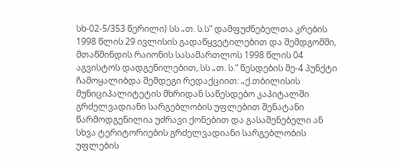სხ-02-5/353 წერილი) სს „თ. ს.ს“ დამფუძნებელთა კრების 1998 წლის 29 ივლისის გადაწყვეტილებით და შემდგომში, მთაწმინდის რაიონის სასამართლოს 1998 წლის 04 აგვისტოს დადგენილებით, სს „თ. ს.“ წესდების მე-4 პუნქტი ჩამოყალიბდა შემდეგი რედაქციით: „ქ.თბილისის მუნიციპალიტეტის მხრიდან საწესდებო კაპიტალში გრძელვადიანი სარგებლობის უფლებით შენატანი წარმოდგენილია უძრავი ქონებით და გასაშენებელი ან სხვა ტერიტორიების გრძელვადიანი სარგებლობის უფლების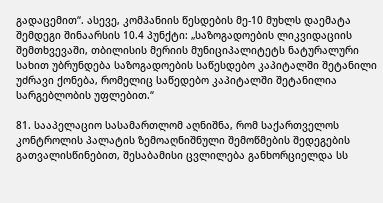გადაცემით“. ასევე, კომპანიის წესდების მე-10 მუხლს დაემატა შემდეგი შინაარსის 10.4 პუნქტი: „საზოგადოების ლიკვიდაციის შემთხვევაში, თბილისის მერიის მუნიციპალიტეტს ნატურალური სახით უბრუნდება საზოგადოების საწესდებო კაპიტალში შეტანილი უძრავი ქონება, რომელიც საწედებო კაპიტალში შეტანილია სარგებლობის უფლებით.“

81. სააპელაციო სასამართლომ აღნიშნა, რომ საქართველოს კონტროლის პალატის ზემოაღნიშნული შემოწმების შედეგების გათვალისწინებით, შესაბამისი ცვლილება განხორციელდა სს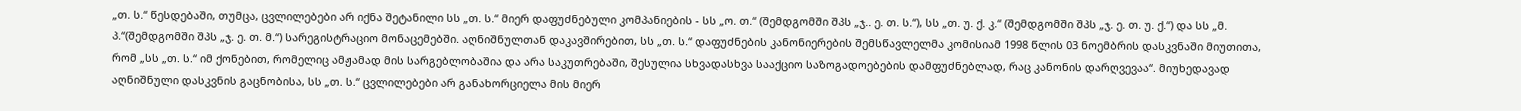„თ. ს.“ წესდებაში, თუმცა, ცვლილებები არ იქნა შეტანილი სს „თ. ს.“ მიერ დაფუძნებული კომპანიების - სს „ო. თ.“ (შემდგომში შპს „ჯ.. ე. თ. ს.“), სს „თ. უ. ქ. კ.“ (შემდგომში შპს „ჯ. ე. თ. უ. ქ.“) და სს „მ. პ.“(შემდგომში შპს „ჯ. ე. თ. მ.“) სარეგისტრაციო მონაცემებში. აღნიშნულთან დაკავშირებით, სს „თ. ს.“ დაფუძნების კანონიერების შემსწავლელმა კომისიამ 1998 წლის 03 ნოემბრის დასკვნაში მიუთითა, რომ „სს „თ. ს.“ იმ ქონებით, რომელიც ამჟამად მის სარგებლობაშია და არა საკუთრებაში, შესულია სხვადასხვა სააქციო საზოგადოებების დამფუძნებლად, რაც კანონის დარღვევაა“. მიუხედავად აღნიშნული დასკვნის გაცნობისა, სს „თ. ს.“ ცვლილებები არ განახორციელა მის მიერ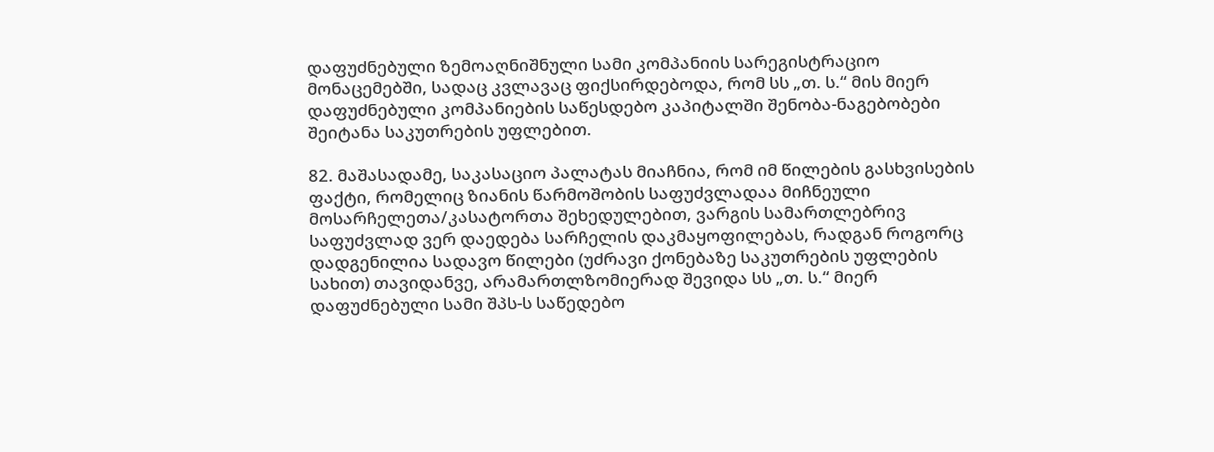დაფუძნებული ზემოაღნიშნული სამი კომპანიის სარეგისტრაციო მონაცემებში, სადაც კვლავაც ფიქსირდებოდა, რომ სს „თ. ს.“ მის მიერ დაფუძნებული კომპანიების საწესდებო კაპიტალში შენობა-ნაგებობები შეიტანა საკუთრების უფლებით.

82. მაშასადამე, საკასაციო პალატას მიაჩნია, რომ იმ წილების გასხვისების ფაქტი, რომელიც ზიანის წარმოშობის საფუძვლადაა მიჩნეული მოსარჩელეთა/კასატორთა შეხედულებით, ვარგის სამართლებრივ საფუძვლად ვერ დაედება სარჩელის დაკმაყოფილებას, რადგან როგორც დადგენილია სადავო წილები (უძრავი ქონებაზე საკუთრების უფლების სახით) თავიდანვე, არამართლზომიერად შევიდა სს „თ. ს.“ მიერ დაფუძნებული სამი შპს-ს საწედებო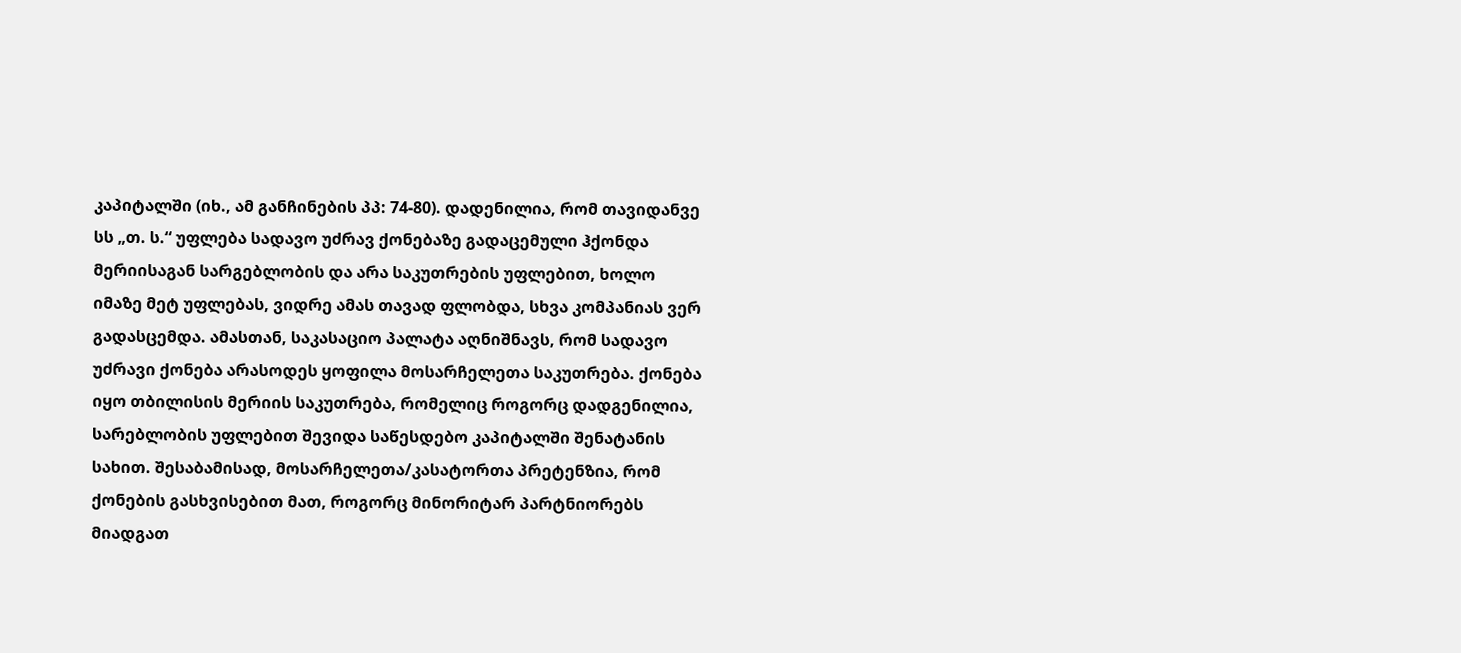კაპიტალში (იხ., ამ განჩინების პპ: 74-80). დადენილია, რომ თავიდანვე სს „თ. ს.“ უფლება სადავო უძრავ ქონებაზე გადაცემული ჰქონდა მერიისაგან სარგებლობის და არა საკუთრების უფლებით, ხოლო იმაზე მეტ უფლებას, ვიდრე ამას თავად ფლობდა, სხვა კომპანიას ვერ გადასცემდა. ამასთან, საკასაციო პალატა აღნიშნავს, რომ სადავო უძრავი ქონება არასოდეს ყოფილა მოსარჩელეთა საკუთრება. ქონება იყო თბილისის მერიის საკუთრება, რომელიც როგორც დადგენილია, სარებლობის უფლებით შევიდა საწესდებო კაპიტალში შენატანის სახით. შესაბამისად, მოსარჩელეთა/კასატორთა პრეტენზია, რომ ქონების გასხვისებით მათ, როგორც მინორიტარ პარტნიორებს მიადგათ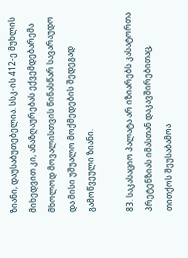ზიანი, დაუსაბუთებელია. სსკ-ის 412-ე მუხლის მიხედვით კი, ანაზღაურებას ექვემდებარემა მხოლოდ მოვალისთვის წინასწარ სავარაუდო და მისი უშუალო მოქმედების შედეგად გამოწვეული ზიანი.

83. საკასაციო პალატა არ იზიარებს კასატორთა პრეტენზიას იმასთან დაკავშირებითაც, თითქოს შეუსაბამოა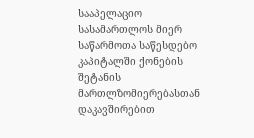სააპელაციო სასამართლოს მიერ საწარმოთა საწესდებო კაპიტალში ქონების შეტანის მართლზომიერებასთან დაკავშირებით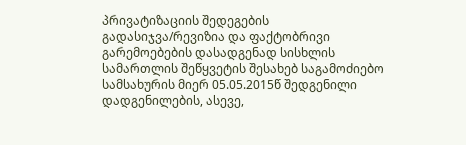პრივატიზაციის შედეგების გადასიჯვა/რევიზია და ფაქტობრივი გარემოებების დასადგენად სისხლის სამართლის შეწყვეტის შესახებ საგამოძიებო სამსახურის მიერ 05.05.2015წ შედგენილი დადგენილების, ასევე,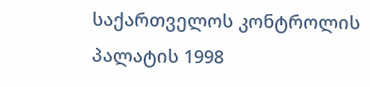საქართველოს კონტროლის პალატის 1998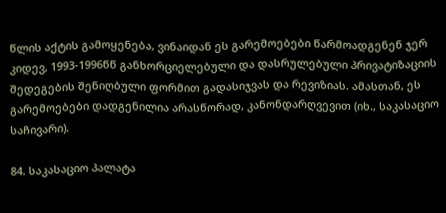წლის აქტის გამოყენება, ვინაიდან ეს გარემოებები წარმოადგენენ ჯერ კიდევ, 1993-1996წწ განხორციელებული და დასრულებული პრივატიზაციის შედეგების შენიღბული ფორმით გადასიჯვას და რევიზიას. ამასთან, ეს გარემოებები დადგენილია არასწორად, კანონდარღვევით (იხ., საკასაციო საჩივარი).

84. საკასაციო პალატა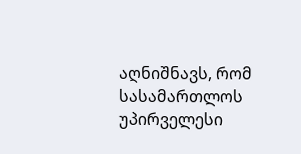აღნიშნავს, რომ სასამართლოს უპირველესი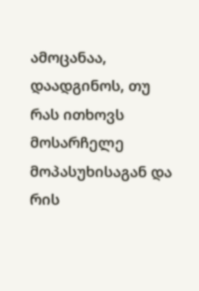ამოცანაა, დაადგინოს, თუ რას ითხოვს მოსარჩელე მოპასუხისაგან და რის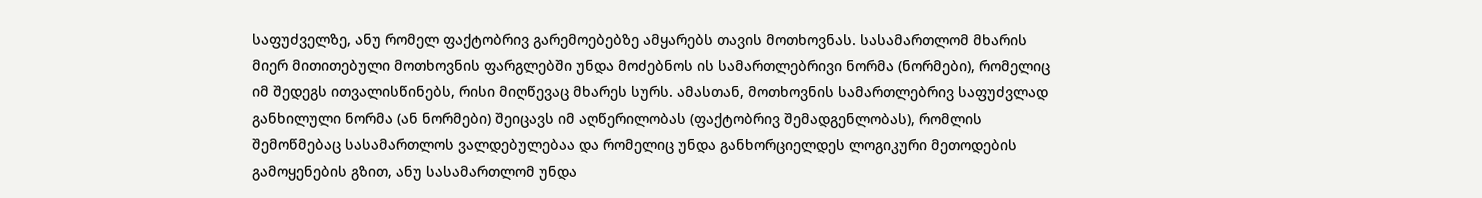საფუძველზე, ანუ რომელ ფაქტობრივ გარემოებებზე ამყარებს თავის მოთხოვნას. სასამართლომ მხარის მიერ მითითებული მოთხოვნის ფარგლებში უნდა მოძებნოს ის სამართლებრივი ნორმა (ნორმები), რომელიც იმ შედეგს ითვალისწინებს, რისი მიღწევაც მხარეს სურს. ამასთან, მოთხოვნის სამართლებრივ საფუძვლად განხილული ნორმა (ან ნორმები) შეიცავს იმ აღწერილობას (ფაქტობრივ შემადგენლობას), რომლის შემოწმებაც სასამართლოს ვალდებულებაა და რომელიც უნდა განხორციელდეს ლოგიკური მეთოდების გამოყენების გზით, ანუ სასამართლომ უნდა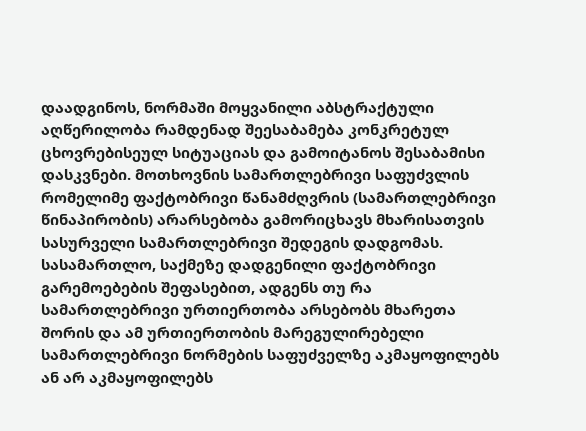დაადგინოს, ნორმაში მოყვანილი აბსტრაქტული აღწერილობა რამდენად შეესაბამება კონკრეტულ ცხოვრებისეულ სიტუაციას და გამოიტანოს შესაბამისი დასკვნები. მოთხოვნის სამართლებრივი საფუძვლის რომელიმე ფაქტობრივი წანამძღვრის (სამართლებრივი წინაპირობის) არარსებობა გამორიცხავს მხარისათვის სასურველი სამართლებრივი შედეგის დადგომას. სასამართლო, საქმეზე დადგენილი ფაქტობრივი გარემოებების შეფასებით, ადგენს თუ რა სამართლებრივი ურთიერთობა არსებობს მხარეთა შორის და ამ ურთიერთობის მარეგულირებელი სამართლებრივი ნორმების საფუძველზე აკმაყოფილებს ან არ აკმაყოფილებს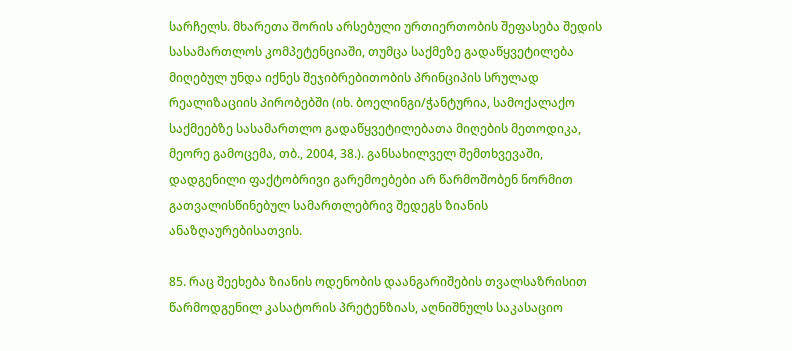სარჩელს. მხარეთა შორის არსებული ურთიერთობის შეფასება შედის სასამართლოს კომპეტენციაში, თუმცა საქმეზე გადაწყვეტილება მიღებულ უნდა იქნეს შეჯიბრებითობის პრინციპის სრულად რეალიზაციის პირობებში (იხ. ბოელინგი/ჭანტურია, სამოქალაქო საქმეებზე სასამართლო გადაწყვეტილებათა მიღების მეთოდიკა, მეორე გამოცემა, თბ., 2004, 38.). განსახილველ შემთხვევაში, დადგენილი ფაქტობრივი გარემოებები არ წარმოშობენ ნორმით გათვალისწინებულ სამართლებრივ შედეგს ზიანის ანაზღაურებისათვის.

85. რაც შეეხება ზიანის ოდენობის დაანგარიშების თვალსაზრისით წარმოდგენილ კასატორის პრეტენზიას, აღნიშნულს საკასაციო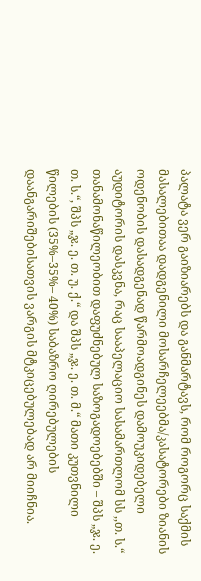პალატა ვერ გაიზიარებს და განმარტავს, რომ როგორც საქმის მასალებითაა დადგენილი მოსარჩელეებმა/კასატორები ზიანის ოდენობის დასადგენად წარმოადგინეს დამოუკიდებელი აუდიტორის დასკვნა, რაც სააპელაციო სასამართლომ სს ,,თ. ს.“ თანამონაწილეობით დაფუძნებულ საზოგადოებებში – შპს „ჯ. ე. თ. ს.“, შპს „ჯ. ე. თ. უ. ქ.“ და შპს „ჯ. ე. თ. მ.“ მათი კუთვნილი წილების (35%–35%– 40%) საბაზრო ღირებულების დაანგარიშებისათვის ვარგის მტკიცებულებად არ მიიჩნია.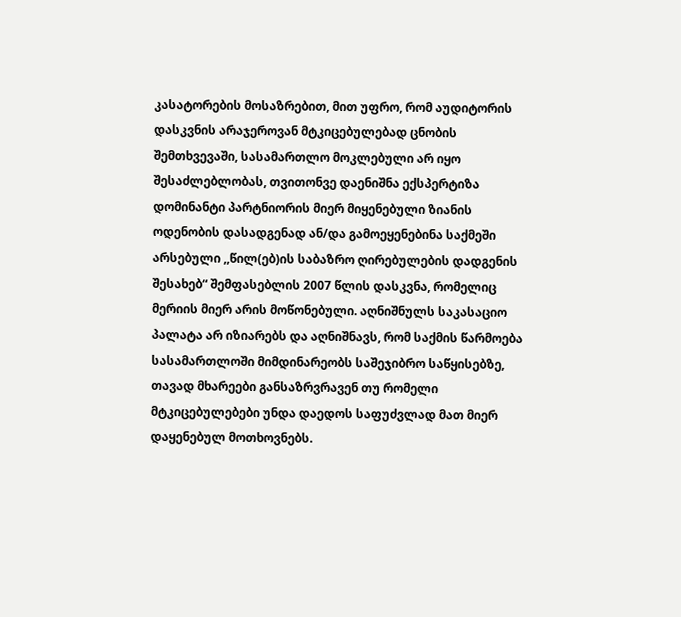კასატორების მოსაზრებით, მით უფრო, რომ აუდიტორის დასკვნის არაჯეროვან მტკიცებულებად ცნობის შემთხვევაში, სასამართლო მოკლებული არ იყო შესაძლებლობას, თვითონვე დაენიშნა ექსპერტიზა დომინანტი პარტნიორის მიერ მიყენებული ზიანის ოდენობის დასადგენად ან/და გამოეყენებინა საქმეში არსებული ,,წილ(ებ)ის საბაზრო ღირებულების დადგენის შესახებ“ შემფასებლის 2007 წლის დასკვნა, რომელიც მერიის მიერ არის მოწონებული. აღნიშნულს საკასაციო პალატა არ იზიარებს და აღნიშნავს, რომ საქმის წარმოება სასამართლოში მიმდინარეობს საშეჯიბრო საწყისებზე, თავად მხარეები განსაზრვრავენ თუ რომელი მტკიცებულებები უნდა დაედოს საფუძვლად მათ მიერ დაყენებულ მოთხოვნებს.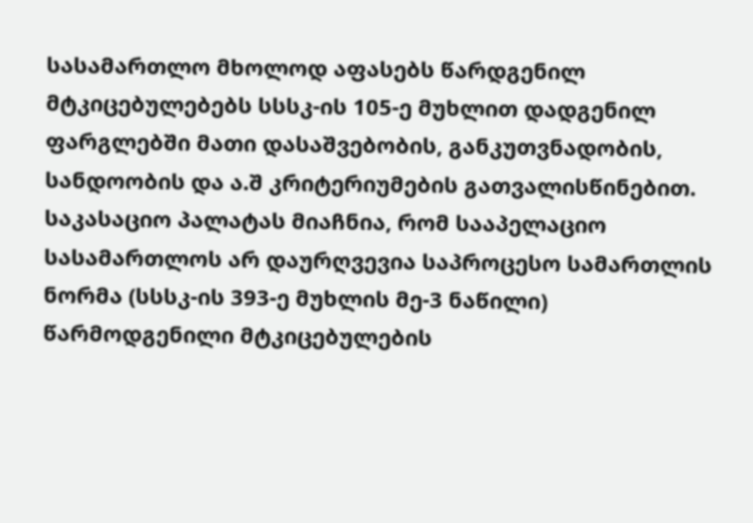სასამართლო მხოლოდ აფასებს წარდგენილ მტკიცებულებებს სსსკ-ის 105-ე მუხლით დადგენილ ფარგლებში მათი დასაშვებობის, განკუთვნადობის, სანდოობის და ა.შ კრიტერიუმების გათვალისწინებით. საკასაციო პალატას მიაჩნია, რომ სააპელაციო სასამართლოს არ დაურღვევია საპროცესო სამართლის ნორმა (სსსკ-ის 393-ე მუხლის მე-3 ნაწილი) წარმოდგენილი მტკიცებულების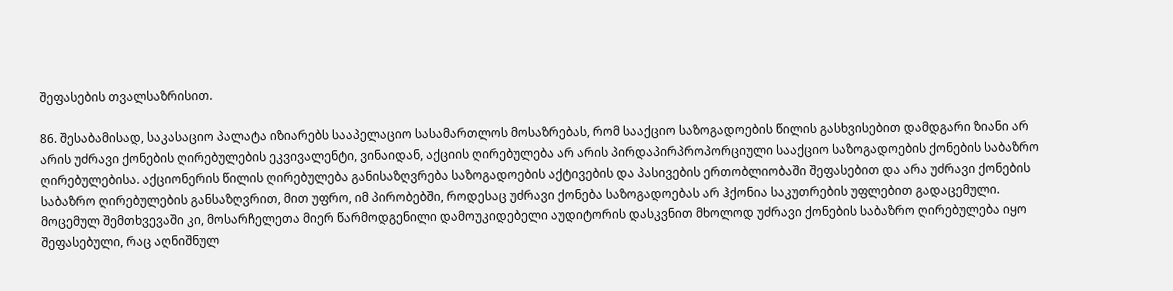შეფასების თვალსაზრისით.

86. შესაბამისად, საკასაციო პალატა იზიარებს სააპელაციო სასამართლოს მოსაზრებას, რომ სააქციო საზოგადოების წილის გასხვისებით დამდგარი ზიანი არ არის უძრავი ქონების ღირებულების ეკვივალენტი, ვინაიდან, აქციის ღირებულება არ არის პირდაპირპროპორციული სააქციო საზოგადოების ქონების საბაზრო ღირებულებისა. აქციონერის წილის ღირებულება განისაზღვრება საზოგადოების აქტივების და პასივების ერთობლიობაში შეფასებით და არა უძრავი ქონების საბაზრო ღირებულების განსაზღვრით, მით უფრო, იმ პირობებში, როდესაც უძრავი ქონება საზოგადოებას არ ჰქონია საკუთრების უფლებით გადაცემული. მოცემულ შემთხვევაში კი, მოსარჩელეთა მიერ წარმოდგენილი დამოუკიდებელი აუდიტორის დასკვნით მხოლოდ უძრავი ქონების საბაზრო ღირებულება იყო შეფასებული, რაც აღნიშნულ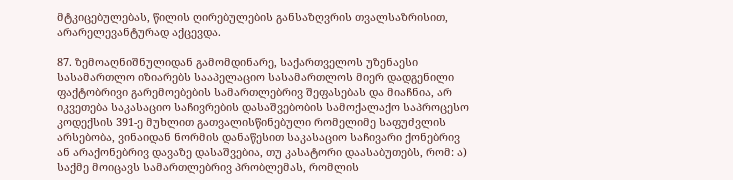მტკიცებულებას, წილის ღირებულების განსაზღვრის თვალსაზრისით, არარელევანტურად აქცევდა.

87. ზემოაღნიშნულიდან გამომდინარე, საქართველოს უზენაესი სასამართლო იზიარებს სააპელაციო სასამართლოს მიერ დადგენილი ფაქტობრივი გარემოებების სამართლებრივ შეფასებას და მიაჩნია, არ იკვეთება საკასაციო საჩივრების დასაშვებობის სამოქალაქო საპროცესო კოდექსის 391-ე მუხლით გათვალისწინებული რომელიმე საფუძვლის არსებობა, ვინაიდან ნორმის დანაწესით საკასაციო საჩივარი ქონებრივ ან არაქონებრივ დავაზე დასაშვებია, თუ კასატორი დაასაბუთებს, რომ: ა) საქმე მოიცავს სამართლებრივ პრობლემას, რომლის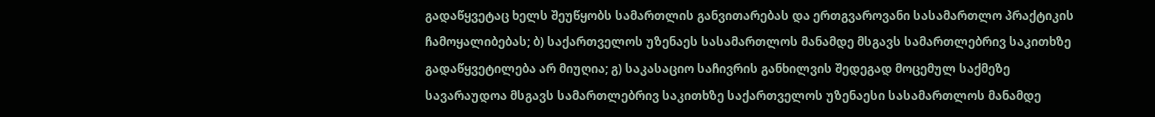გადაწყვეტაც ხელს შეუწყობს სამართლის განვითარებას და ერთგვაროვანი სასამართლო პრაქტიკის ჩამოყალიბებას; ბ) საქართველოს უზენაეს სასამართლოს მანამდე მსგავს სამართლებრივ საკითხზე გადაწყვეტილება არ მიუღია; გ) საკასაციო საჩივრის განხილვის შედეგად მოცემულ საქმეზე სავარაუდოა მსგავს სამართლებრივ საკითხზე საქართველოს უზენაესი სასამართლოს მანამდე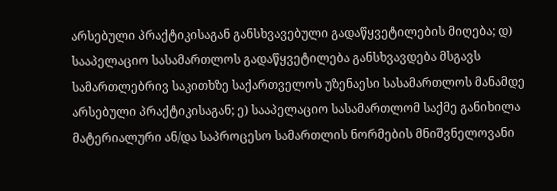არსებული პრაქტიკისაგან განსხვავებული გადაწყვეტილების მიღება; დ) სააპელაციო სასამართლოს გადაწყვეტილება განსხვავდება მსგავს სამართლებრივ საკითხზე საქართველოს უზენაესი სასამართლოს მანამდე არსებული პრაქტიკისაგან; ე) სააპელაციო სასამართლომ საქმე განიხილა მატერიალური ან/და საპროცესო სამართლის ნორმების მნიშვნელოვანი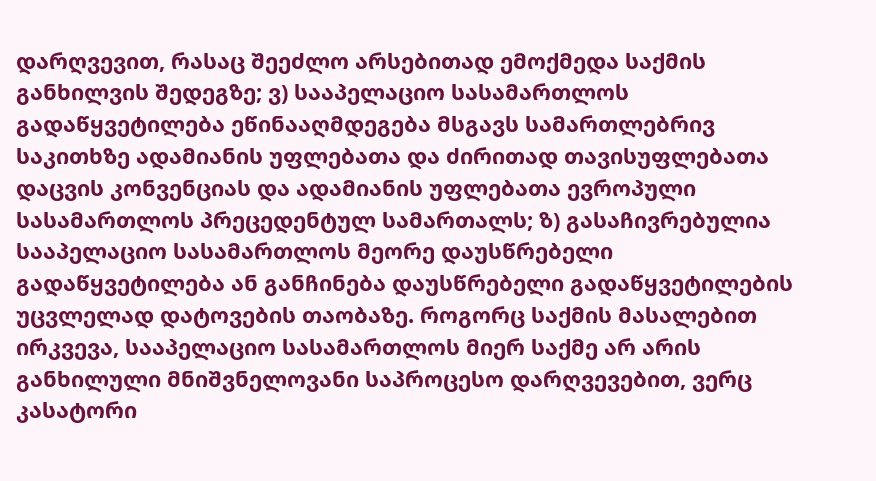დარღვევით, რასაც შეეძლო არსებითად ემოქმედა საქმის განხილვის შედეგზე; ვ) სააპელაციო სასამართლოს გადაწყვეტილება ეწინააღმდეგება მსგავს სამართლებრივ საკითხზე ადამიანის უფლებათა და ძირითად თავისუფლებათა დაცვის კონვენციას და ადამიანის უფლებათა ევროპული სასამართლოს პრეცედენტულ სამართალს; ზ) გასაჩივრებულია სააპელაციო სასამართლოს მეორე დაუსწრებელი გადაწყვეტილება ან განჩინება დაუსწრებელი გადაწყვეტილების უცვლელად დატოვების თაობაზე. როგორც საქმის მასალებით ირკვევა, სააპელაციო სასამართლოს მიერ საქმე არ არის განხილული მნიშვნელოვანი საპროცესო დარღვევებით, ვერც კასატორი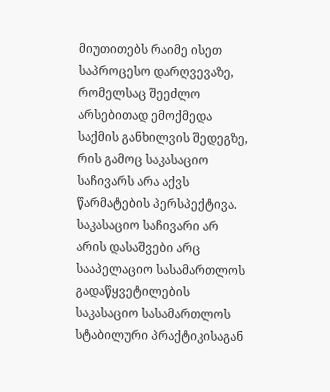მიუთითებს რაიმე ისეთ საპროცესო დარღვევაზე, რომელსაც შეეძლო არსებითად ემოქმედა საქმის განხილვის შედეგზე, რის გამოც საკასაციო საჩივარს არა აქვს წარმატების პერსპექტივა. საკასაციო საჩივარი არ არის დასაშვები არც სააპელაციო სასამართლოს გადაწყვეტილების საკასაციო სასამართლოს სტაბილური პრაქტიკისაგან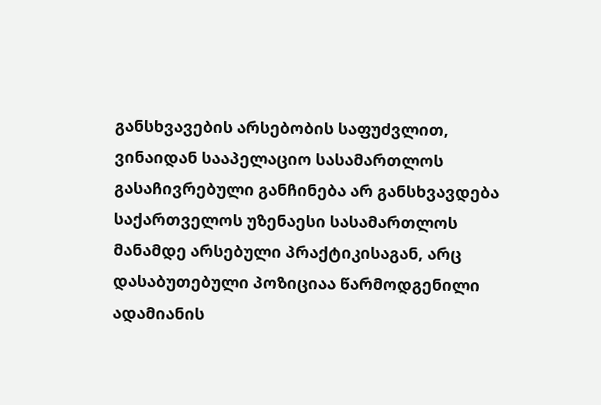განსხვავების არსებობის საფუძვლით, ვინაიდან სააპელაციო სასამართლოს გასაჩივრებული განჩინება არ განსხვავდება საქართველოს უზენაესი სასამართლოს მანამდე არსებული პრაქტიკისაგან, არც დასაბუთებული პოზიციაა წარმოდგენილი ადამიანის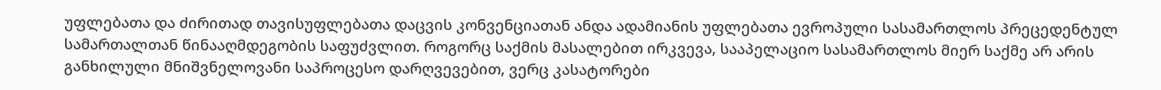უფლებათა და ძირითად თავისუფლებათა დაცვის კონვენციათან ანდა ადამიანის უფლებათა ევროპული სასამართლოს პრეცედენტულ სამართალთან წინააღმდეგობის საფუძვლით. როგორც საქმის მასალებით ირკვევა, სააპელაციო სასამართლოს მიერ საქმე არ არის განხილული მნიშვნელოვანი საპროცესო დარღვევებით, ვერც კასატორები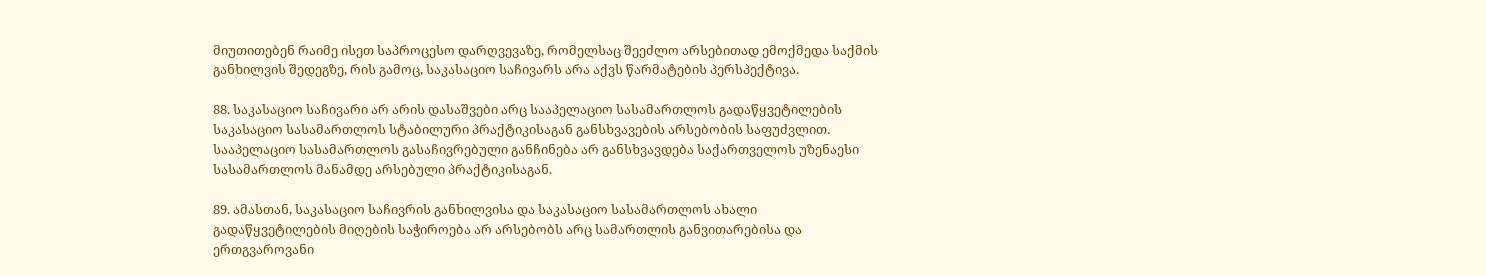მიუთითებენ რაიმე ისეთ საპროცესო დარღვევაზე, რომელსაც შეეძლო არსებითად ემოქმედა საქმის განხილვის შედეგზე, რის გამოც, საკასაციო საჩივარს არა აქვს წარმატების პერსპექტივა.

88. საკასაციო საჩივარი არ არის დასაშვები არც სააპელაციო სასამართლოს გადაწყვეტილების საკასაციო სასამართლოს სტაბილური პრაქტიკისაგან განსხვავების არსებობის საფუძვლით. სააპელაციო სასამართლოს გასაჩივრებული განჩინება არ განსხვავდება საქართველოს უზენაესი სასამართლოს მანამდე არსებული პრაქტიკისაგან.

89. ამასთან, საკასაციო საჩივრის განხილვისა და საკასაციო სასამართლოს ახალი გადაწყვეტილების მიღების საჭიროება არ არსებობს არც სამართლის განვითარებისა და ერთგვაროვანი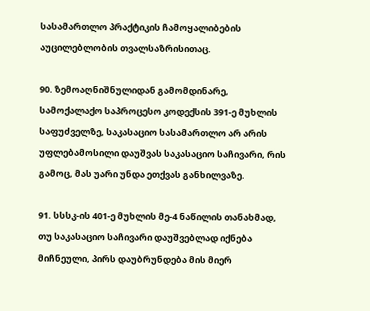სასამართლო პრაქტიკის ჩამოყალიბების აუცილებლობის თვალსაზრისითაც.

90. ზემოაღნიშნულიდან გამომდინარე, სამოქალაქო საპროცესო კოდექსის 391-ე მუხლის საფუძველზე, საკასაციო სასამართლო არ არის უფლებამოსილი დაუშვას საკასაციო საჩივარი, რის გამოც, მას უარი უნდა ეთქვას განხილვაზე.

91. სსსკ-ის 401-ე მუხლის მე-4 ნაწილის თანახმად, თუ საკასაციო საჩივარი დაუშვებლად იქნება მიჩნეული, პირს დაუბრუნდება მის მიერ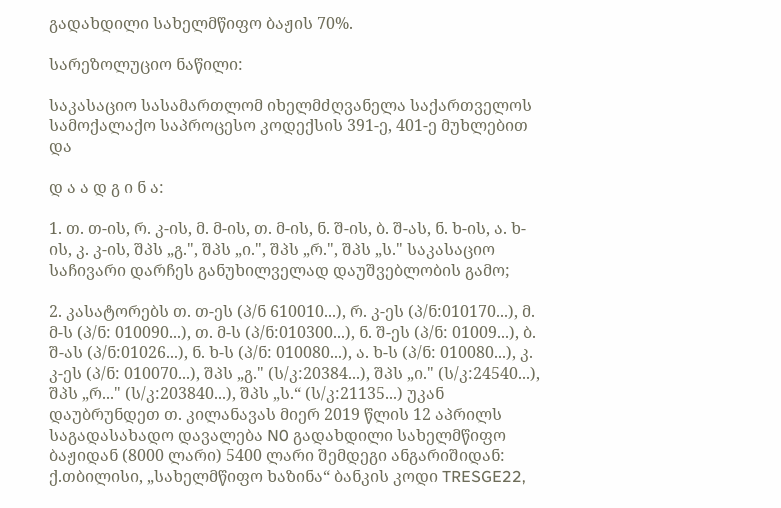გადახდილი სახელმწიფო ბაჟის 70%.

სარეზოლუციო ნაწილი:

საკასაციო სასამართლომ იხელმძღვანელა საქართველოს სამოქალაქო საპროცესო კოდექსის 391-ე, 401-ე მუხლებით და

დ ა ა დ გ ი ნ ა:

1. თ. თ-ის, რ. კ-ის, მ. მ-ის, თ. მ-ის, ნ. შ-ის, ბ. შ-ას, ნ. ხ-ის, ა. ხ-ის, კ. კ-ის, შპს „გ.", შპს „ი.", შპს „რ.", შპს „ს." საკასაციო საჩივარი დარჩეს განუხილველად დაუშვებლობის გამო;

2. კასატორებს თ. თ-ეს (პ/ნ 610010...), რ. კ-ეს (პ/ნ:010170...), მ. მ-ს (პ/ნ: 010090...), თ. მ-ს (პ/ნ:010300...), ნ. შ-ეს (პ/ნ: 01009...), ბ. შ-ას (პ/ნ:01026...), ნ. ხ-ს (პ/ნ: 010080...), ა. ხ-ს (პ/ნ: 010080...), კ. კ-ეს (პ/ნ: 010070...), შპს „გ." (ს/კ:20384...), შპს „ი." (ს/კ:24540...), შპს „რ..." (ს/კ:203840...), შპს „ს.“ (ს/კ:21135...) უკან დაუბრუნდეთ თ. კილანავას მიერ 2019 წლის 12 აპრილს საგადასახადო დავალება N0 გადახდილი სახელმწიფო ბაჟიდან (8000 ლარი) 5400 ლარი შემდეგი ანგარიშიდან: ქ.თბილისი, „სახელმწიფო ხაზინა“ ბანკის კოდი TRESGE22,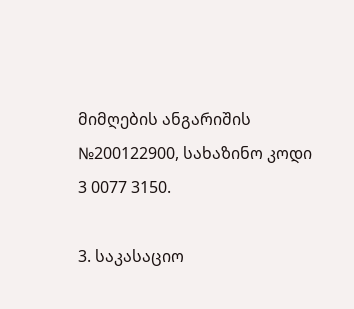მიმღების ანგარიშის №200122900, სახაზინო კოდი 3 0077 3150.

3. საკასაციო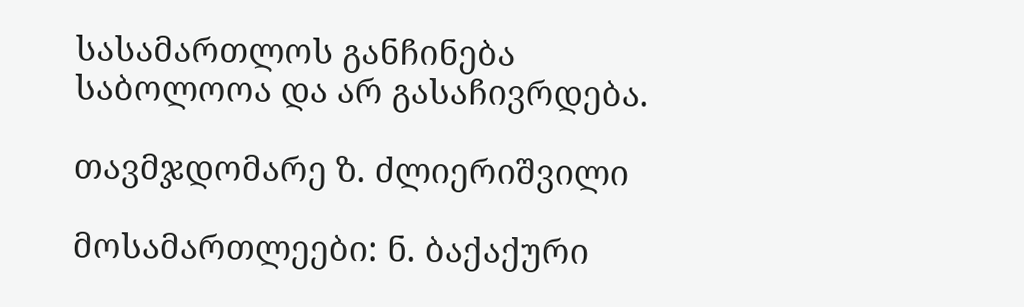სასამართლოს განჩინება საბოლოოა და არ გასაჩივრდება.

თავმჯდომარე ზ. ძლიერიშვილი

მოსამართლეები: ნ. ბაქაქური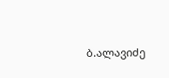ბ.ალავიძე